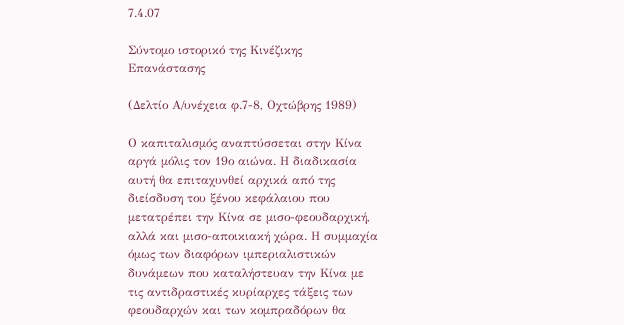7.4.07

Σύντομο ιστορικό της Κινέζικης Επανάστασης

(Δελτίο Α/υνέχεια φ.7-8, Οχτώβρης 1989)

Ο καπιταλισμός αναπτύσσεται στην Κίνα αργά μόλις τον 19ο αιώνα. Η διαδικασία αυτή θα επιταχυνθεί αρχικά από της διείσδυση του ξένου κεφάλαιου που μετατρέπει την Κίνα σε μισο-φεουδαρχική, αλλά και μισο-αποικιακή χώρα. Η συμμαχία όμως των διαφόρων ιμπεριαλιστικών δυνάμεων που καταλήστευαν την Κίνα με τις αντιδραστικές κυρίαρχες τάξεις των φεουδαρχών και των κομπραδόρων θα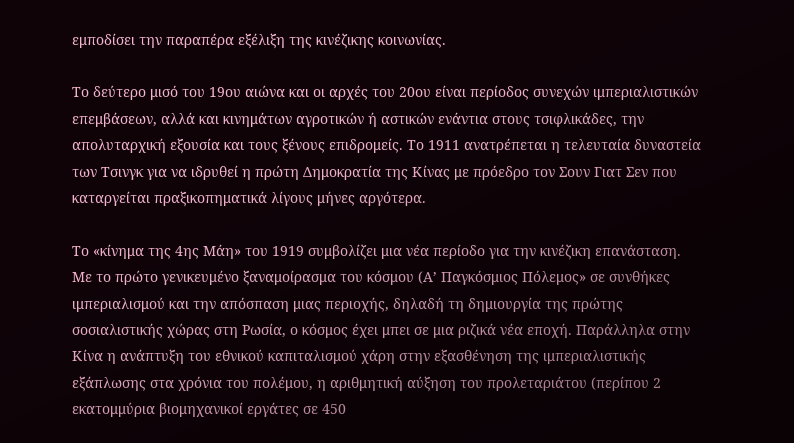εμποδίσει την παραπέρα εξέλιξη της κινέζικης κοινωνίας.

Το δεύτερο μισό του 19ου αιώνα και οι αρχές του 20ου είναι περίοδος συνεχών ιμπεριαλιστικών επεμβάσεων, αλλά και κινημάτων αγροτικών ή αστικών ενάντια στους τσιφλικάδες, την απολυταρχική εξουσία και τους ξένους επιδρομείς. Το 1911 ανατρέπεται η τελευταία δυναστεία των Τσινγκ για να ιδρυθεί η πρώτη Δημοκρατία της Κίνας με πρόεδρο τον Σουν Γιατ Σεν που καταργείται πραξικοπηματικά λίγους μήνες αργότερα.

Το «κίνημα της 4ης Μάη» του 1919 συμβολίζει μια νέα περίοδο για την κινέζικη επανάσταση. Με το πρώτο γενικευμένο ξαναμοίρασμα του κόσμου (Α’ Παγκόσμιος Πόλεμος» σε συνθήκες ιμπεριαλισμού και την απόσπαση μιας περιοχής, δηλαδή τη δημιουργία της πρώτης σοσιαλιστικής χώρας στη Ρωσία, ο κόσμος έχει μπει σε μια ριζικά νέα εποχή. Παράλληλα στην Κίνα η ανάπτυξη του εθνικού καπιταλισμού χάρη στην εξασθένηση της ιμπεριαλιστικής εξάπλωσης στα χρόνια του πολέμου, η αριθμητική αύξηση του προλεταριάτου (περίπου 2 εκατομμύρια βιομηχανικοί εργάτες σε 450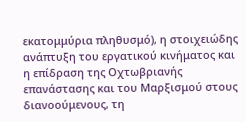εκατομμύρια πληθυσμό), η στοιχειώδης ανάπτυξη του εργατικού κινήματος και η επίδραση της Οχτωβριανής επανάστασης και του Μαρξισμού στους διανοούμενους, τη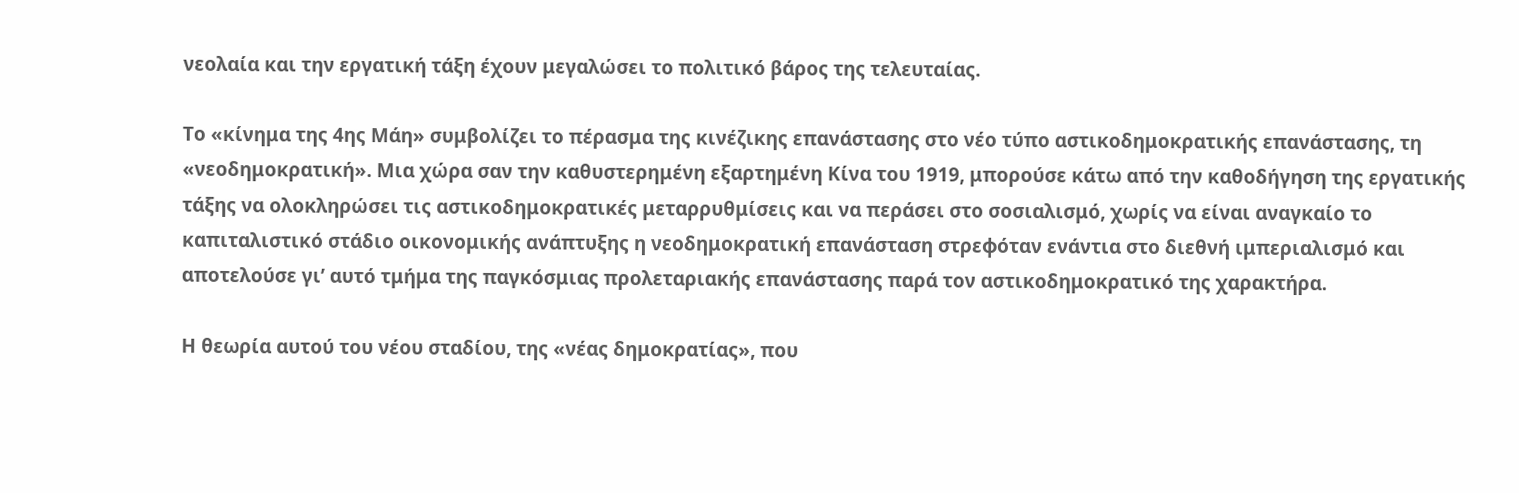νεολαία και την εργατική τάξη έχουν μεγαλώσει το πολιτικό βάρος της τελευταίας.

Το «κίνημα της 4ης Μάη» συμβολίζει το πέρασμα της κινέζικης επανάστασης στο νέο τύπο αστικοδημοκρατικής επανάστασης, τη «νεοδημοκρατική». Μια χώρα σαν την καθυστερημένη εξαρτημένη Κίνα του 1919, μπορούσε κάτω από την καθοδήγηση της εργατικής τάξης να ολοκληρώσει τις αστικοδημοκρατικές μεταρρυθμίσεις και να περάσει στο σοσιαλισμό, χωρίς να είναι αναγκαίο το καπιταλιστικό στάδιο οικονομικής ανάπτυξης η νεοδημοκρατική επανάσταση στρεφόταν ενάντια στο διεθνή ιμπεριαλισμό και αποτελούσε γι’ αυτό τμήμα της παγκόσμιας προλεταριακής επανάστασης παρά τον αστικοδημοκρατικό της χαρακτήρα.

Η θεωρία αυτού του νέου σταδίου, της «νέας δημοκρατίας», που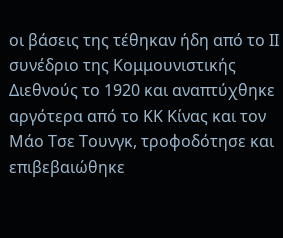οι βάσεις της τέθηκαν ήδη από το ΙΙ συνέδριο της Κομμουνιστικής Διεθνούς το 1920 και αναπτύχθηκε αργότερα από το ΚΚ Κίνας και τον Μάο Τσε Τουνγκ, τροφοδότησε και επιβεβαιώθηκε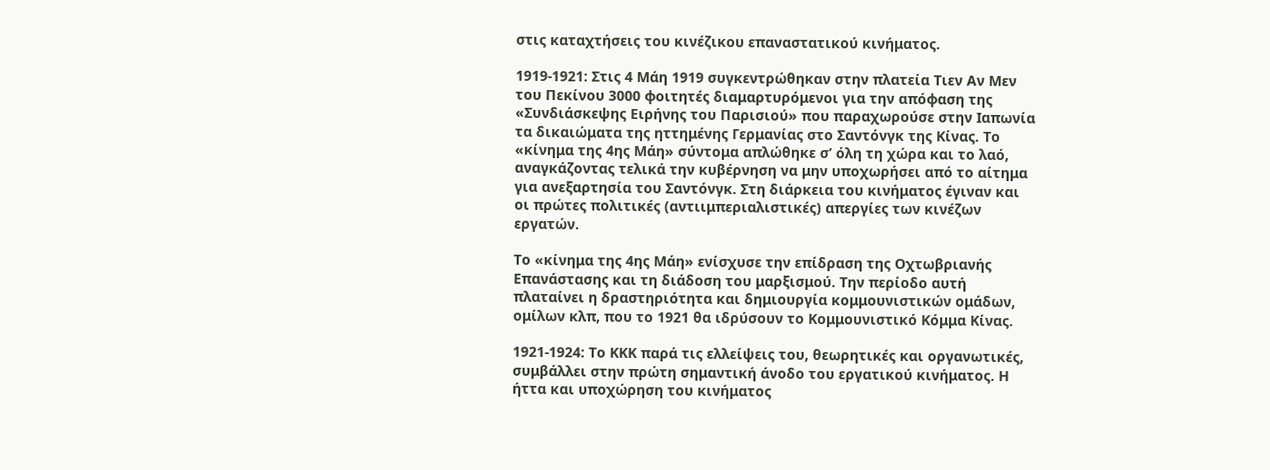στις καταχτήσεις του κινέζικου επαναστατικού κινήματος.

1919-1921: Στις 4 Μάη 1919 συγκεντρώθηκαν στην πλατεία Τιεν Αν Μεν του Πεκίνου 3000 φοιτητές διαμαρτυρόμενοι για την απόφαση της «Συνδιάσκεψης Ειρήνης του Παρισιού» που παραχωρούσε στην Ιαπωνία τα δικαιώματα της ηττημένης Γερμανίας στο Σαντόνγκ της Κίνας. Το «κίνημα της 4ης Μάη» σύντομα απλώθηκε σ’ όλη τη χώρα και το λαό, αναγκάζοντας τελικά την κυβέρνηση να μην υποχωρήσει από το αίτημα για ανεξαρτησία του Σαντόνγκ. Στη διάρκεια του κινήματος έγιναν και οι πρώτες πολιτικές (αντιιμπεριαλιστικές) απεργίες των κινέζων εργατών.

Το «κίνημα της 4ης Μάη» ενίσχυσε την επίδραση της Οχτωβριανής Επανάστασης και τη διάδοση του μαρξισμού. Την περίοδο αυτή πλαταίνει η δραστηριότητα και δημιουργία κομμουνιστικών ομάδων, ομίλων κλπ, που το 1921 θα ιδρύσουν το Κομμουνιστικό Κόμμα Κίνας.

1921-1924: Το ΚΚΚ παρά τις ελλείψεις του, θεωρητικές και οργανωτικές, συμβάλλει στην πρώτη σημαντική άνοδο του εργατικού κινήματος. Η ήττα και υποχώρηση του κινήματος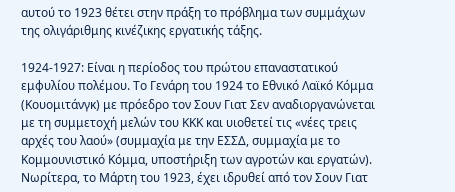αυτού το 1923 θέτει στην πράξη το πρόβλημα των συμμάχων της ολιγάριθμης κινέζικης εργατικής τάξης.

1924-1927: Είναι η περίοδος του πρώτου επαναστατικού εμφυλίου πολέμου. Το Γενάρη του 1924 το Εθνικό Λαϊκό Κόμμα (Κουομιτάνγκ) με πρόεδρο τον Σουν Γιατ Σεν αναδιοργανώνεται με τη συμμετοχή μελών του ΚΚΚ και υιοθετεί τις «νέες τρεις αρχές του λαού» (συμμαχία με την ΕΣΣΔ, συμμαχία με το Κομμουνιστικό Κόμμα, υποστήριξη των αγροτών και εργατών). Νωρίτερα, το Μάρτη του 1923, έχει ιδρυθεί από τον Σουν Γιατ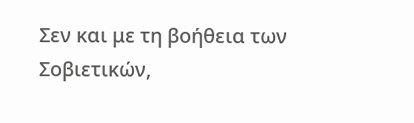Σεν και με τη βοήθεια των Σοβιετικών,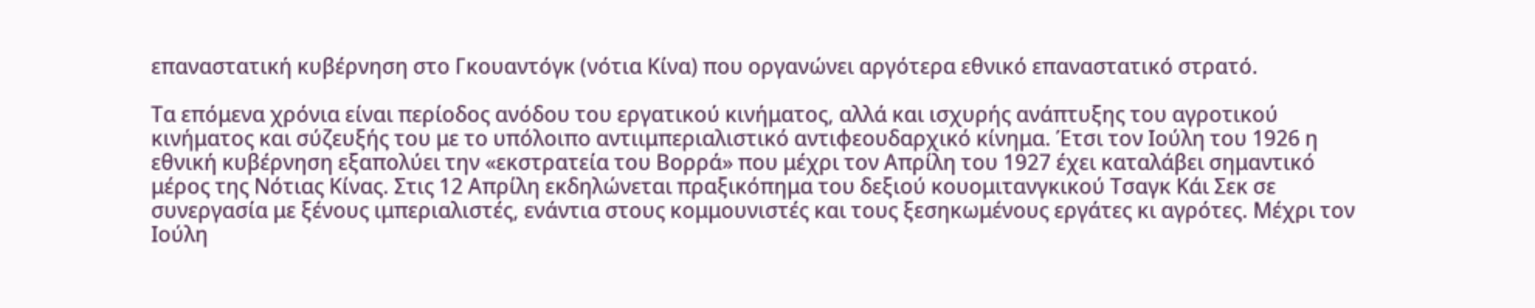επαναστατική κυβέρνηση στο Γκουαντόγκ (νότια Κίνα) που οργανώνει αργότερα εθνικό επαναστατικό στρατό.

Τα επόμενα χρόνια είναι περίοδος ανόδου του εργατικού κινήματος, αλλά και ισχυρής ανάπτυξης του αγροτικού κινήματος και σύζευξής του με το υπόλοιπο αντιιμπεριαλιστικό αντιφεουδαρχικό κίνημα. Έτσι τον Ιούλη του 1926 η εθνική κυβέρνηση εξαπολύει την «εκστρατεία του Βορρά» που μέχρι τον Απρίλη του 1927 έχει καταλάβει σημαντικό μέρος της Νότιας Κίνας. Στις 12 Απρίλη εκδηλώνεται πραξικόπημα του δεξιού κουομιτανγκικού Τσαγκ Κάι Σεκ σε συνεργασία με ξένους ιμπεριαλιστές, ενάντια στους κομμουνιστές και τους ξεσηκωμένους εργάτες κι αγρότες. Μέχρι τον Ιούλη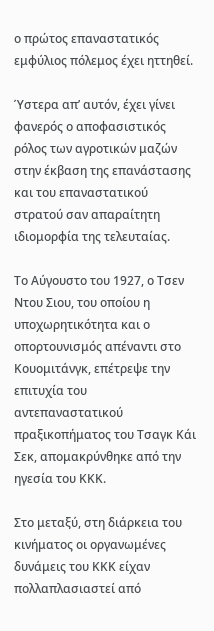ο πρώτος επαναστατικός εμφύλιος πόλεμος έχει ηττηθεί.

Ύστερα απ’ αυτόν, έχει γίνει φανερός ο αποφασιστικός ρόλος των αγροτικών μαζών στην έκβαση της επανάστασης και του επαναστατικού στρατού σαν απαραίτητη ιδιομορφία της τελευταίας.

Το Αύγουστο του 1927, ο Τσεν Ντου Σιου, του οποίου η υποχωρητικότητα και ο οπορτουνισμός απέναντι στο Κουομιτάνγκ, επέτρεψε την επιτυχία του αντεπαναστατικού πραξικοπήματος του Τσαγκ Κάι Σεκ, απομακρύνθηκε από την ηγεσία του ΚΚΚ.

Στο μεταξύ, στη διάρκεια του κινήματος οι οργανωμένες δυνάμεις του ΚΚΚ είχαν πολλαπλασιαστεί από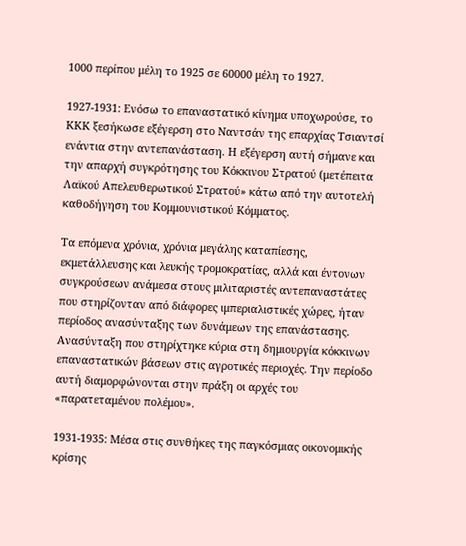1000 περίπου μέλη το 1925 σε 60000 μέλη το 1927.

1927-1931: Ενόσω το επαναστατικό κίνημα υποχωρούσε, το ΚΚΚ ξεσήκωσε εξέγερση στο Ναντσάν της επαρχίας Τσιαντσί ενάντια στην αντεπανάσταση. Η εξέγερση αυτή σήμανε και την απαρχή συγκρότησης του Κόκκινου Στρατού (μετέπειτα Λαϊκού Απελευθερωτικού Στρατού» κάτω από την αυτοτελή καθοδήγηση του Κομμουνιστικού Κόμματος.

Τα επόμενα χρόνια, χρόνια μεγάλης καταπίεσης, εκμετάλλευσης και λευκής τρομοκρατίας, αλλά και έντονων συγκρούσεων ανάμεσα στους μιλιταριστές αντεπαναστάτες που στηρίζονταν από διάφορες ιμπεριαλιστικές χώρες, ήταν περίοδος ανασύνταξης των δυνάμεων της επανάστασης. Ανασύνταξη που στηρίχτηκε κύρια στη δημιουργία κόκκινων επαναστατικών βάσεων στις αγροτικές περιοχές. Την περίοδο αυτή διαμορφώνονται στην πράξη οι αρχές του «παρατεταμένου πολέμου».

1931-1935: Μέσα στις συνθήκες της παγκόσμιας οικονομικής κρίσης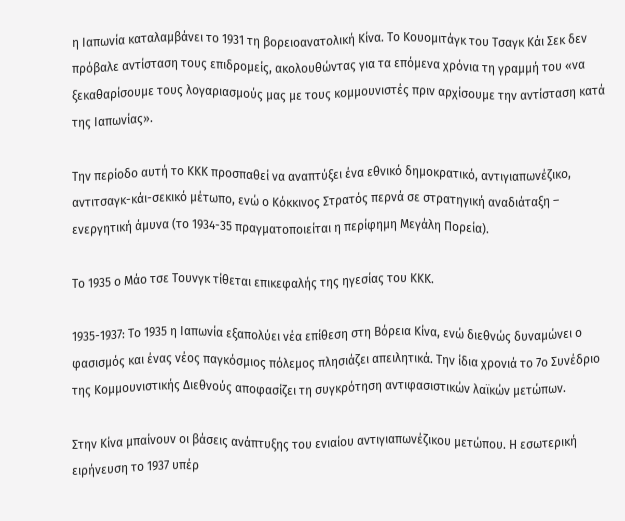η Ιαπωνία καταλαμβάνει το 1931 τη βορειοανατολική Κίνα. Το Κουομιτάγκ του Τσαγκ Κάι Σεκ δεν πρόβαλε αντίσταση τους επιδρομείς, ακολουθώντας για τα επόμενα χρόνια τη γραμμή του «να ξεκαθαρίσουμε τους λογαριασμούς μας με τους κομμουνιστές πριν αρχίσουμε την αντίσταση κατά της Ιαπωνίας».

Την περίοδο αυτή το ΚΚΚ προσπαθεί να αναπτύξει ένα εθνικό δημοκρατικό, αντιγιαπωνέζικο, αντιτσαγκ-κάι-σεκικό μέτωπο, ενώ ο Κόκκινος Στρατός περνά σε στρατηγική αναδιάταξη – ενεργητική άμυνα (το 1934-35 πραγματοποιείται η περίφημη Μεγάλη Πορεία).

Το 1935 ο Μάο τσε Τουνγκ τίθεται επικεφαλής της ηγεσίας του ΚΚΚ.

1935-1937: Το 1935 η Ιαπωνία εξαπολύει νέα επίθεση στη Βόρεια Κίνα, ενώ διεθνώς δυναμώνει ο φασισμός και ένας νέος παγκόσμιος πόλεμος πλησιάζει απειλητικά. Την ίδια χρονιά το 7ο Συνέδριο της Κομμουνιστικής Διεθνούς αποφασίζει τη συγκρότηση αντιφασιστικών λαϊκών μετώπων.

Στην Κίνα μπαίνουν οι βάσεις ανάπτυξης του ενιαίου αντιγιαπωνέζικου μετώπου. Η εσωτερική ειρήνευση το 1937 υπέρ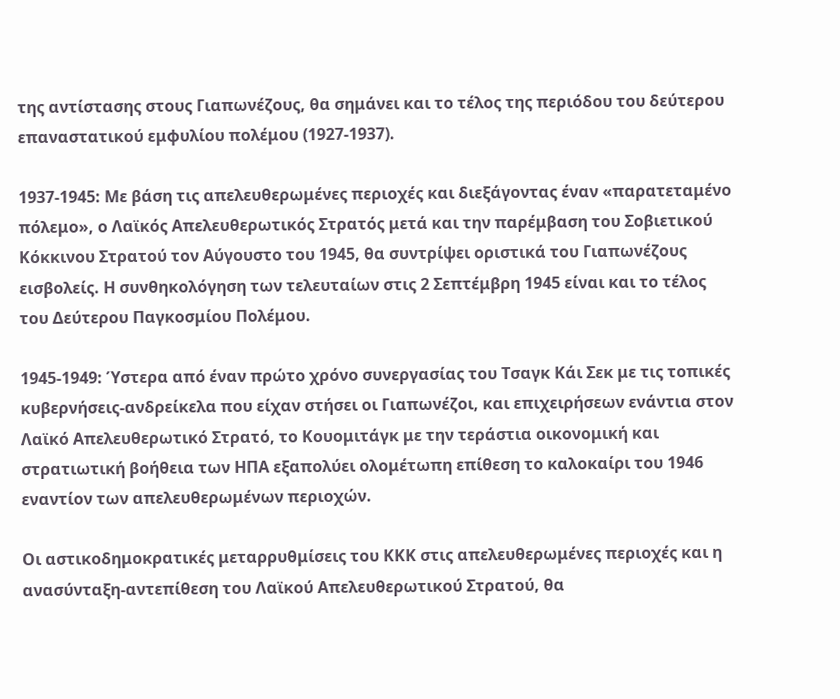της αντίστασης στους Γιαπωνέζους, θα σημάνει και το τέλος της περιόδου του δεύτερου επαναστατικού εμφυλίου πολέμου (1927-1937).

1937-1945: Με βάση τις απελευθερωμένες περιοχές και διεξάγοντας έναν «παρατεταμένο πόλεμο», ο Λαϊκός Απελευθερωτικός Στρατός μετά και την παρέμβαση του Σοβιετικού Κόκκινου Στρατού τον Αύγουστο του 1945, θα συντρίψει οριστικά του Γιαπωνέζους εισβολείς. Η συνθηκολόγηση των τελευταίων στις 2 Σεπτέμβρη 1945 είναι και το τέλος του Δεύτερου Παγκοσμίου Πολέμου.

1945-1949: Ύστερα από έναν πρώτο χρόνο συνεργασίας του Τσαγκ Κάι Σεκ με τις τοπικές κυβερνήσεις-ανδρείκελα που είχαν στήσει οι Γιαπωνέζοι, και επιχειρήσεων ενάντια στον Λαϊκό Απελευθερωτικό Στρατό, το Κουομιτάγκ με την τεράστια οικονομική και στρατιωτική βοήθεια των ΗΠΑ εξαπολύει ολομέτωπη επίθεση το καλοκαίρι του 1946 εναντίον των απελευθερωμένων περιοχών.

Οι αστικοδημοκρατικές μεταρρυθμίσεις του ΚΚΚ στις απελευθερωμένες περιοχές και η ανασύνταξη-αντεπίθεση του Λαϊκού Απελευθερωτικού Στρατού, θα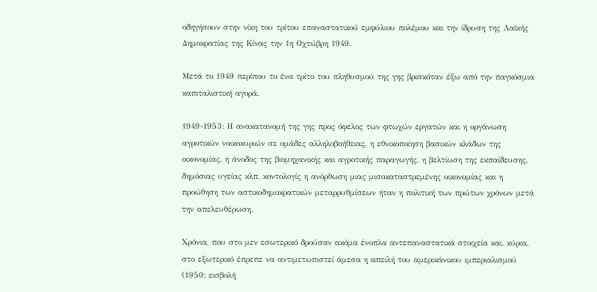οδηγήσουν στην νίκη του τρίτου επαναστατικού εμφύλιου πολέμου και την ίδρυση της Λαϊκής Δημοκρατίας της Κίνας την 1η Οχτώβρη 1949.

Μετά το 1949 περίπου το ένα τρίτο του πληθυσμού της γης βρισκόταν έξω από την παγκόσμια καπιταλιστική αγορά.

1949-1953: Η ανακατανομή της γης προς όφελος των φτωχών εργατών και η οργάνωση αγροτικών νοικοκυριών σε ομάδες αλληλοβοήθειας, η εθνικοποίηση βασικών κλάδων της οικονομίας, η άνοδος της βιομηχανικής και αγροτικής παραγωγής, η βελτίωση της εκπαίδευσης, δημόσιας υγείας κλπ, κοντολογίς η ανόρθωση μιας μισοκαταστρεμένης οικονομίας και η προώθηση των αστικοδημοκρατικών μεταρρυθμίσεων ήταν η πολιτική των πρώτων χρόνων μετά την απελευθέρωση.

Χρόνια, που στο μεν εσωτερικό δρούσαν ακόμα ένοπλα αντεπαναστατικά στοιχεία και, κύρια, στο εξωτερικό έπρεπε να αντιμετωπιστεί άμεσα η απειλή του αμερικάνικου ιμπεριαλισμού (1950: εισβολή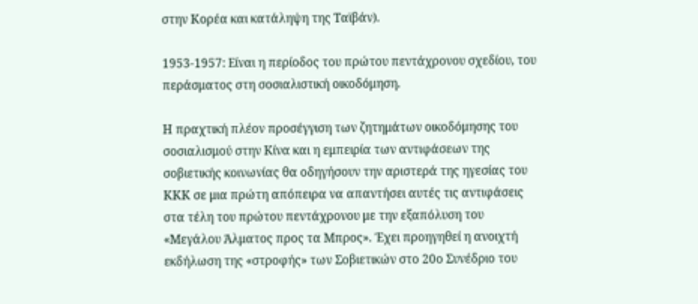στην Κορέα και κατάληψη της Ταϊβάν).

1953-1957: Είναι η περίοδος του πρώτου πεντάχρονου σχεδίου, του περάσματος στη σοσιαλιστική οικοδόμηση.

Η πραχτική πλέον προσέγγιση των ζητημάτων οικοδόμησης του σοσιαλισμού στην Κίνα και η εμπειρία των αντιφάσεων της σοβιετικής κοινωνίας θα οδηγήσουν την αριστερά της ηγεσίας του ΚΚΚ σε μια πρώτη απόπειρα να απαντήσει αυτές τις αντιφάσεις στα τέλη του πρώτου πεντάχρονου με την εξαπόλυση του «Μεγάλου Άλματος προς τα Μπρος». Έχει προηγηθεί η ανοιχτή εκδήλωση της «στροφής» των Σοβιετικών στο 20ο Συνέδριο του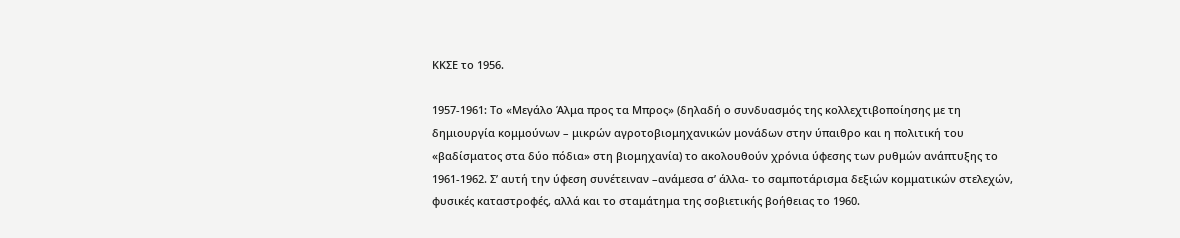ΚΚΣΕ το 1956.

1957-1961: Το «Μεγάλο Άλμα προς τα Μπρος» (δηλαδή ο συνδυασμός της κολλεχτιβοποίησης με τη δημιουργία κομμούνων – μικρών αγροτοβιομηχανικών μονάδων στην ύπαιθρο και η πολιτική του «βαδίσματος στα δύο πόδια» στη βιομηχανία) το ακολουθούν χρόνια ύφεσης των ρυθμών ανάπτυξης το 1961-1962. Σ’ αυτή την ύφεση συνέτειναν –ανάμεσα σ’ άλλα- το σαμποτάρισμα δεξιών κομματικών στελεχών, φυσικές καταστροφές, αλλά και το σταμάτημα της σοβιετικής βοήθειας το 1960.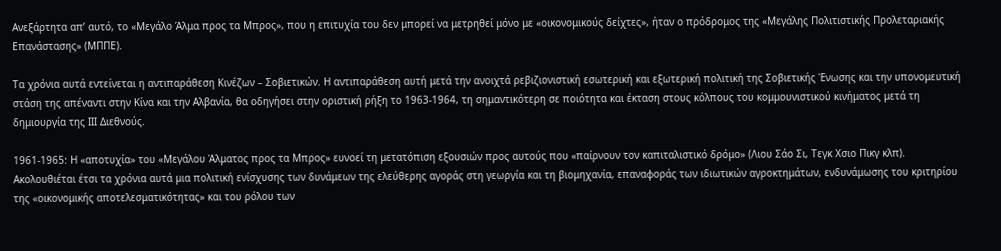Ανεξάρτητα απ’ αυτό, το «Μεγάλο Άλμα προς τα Μπρος», που η επιτυχία του δεν μπορεί να μετρηθεί μόνο με «οικονομικούς δείχτες», ήταν ο πρόδρομος της «Μεγάλης Πολιτιστικής Προλεταριακής Επανάστασης» (ΜΠΠΕ).

Τα χρόνια αυτά εντείνεται η αντιπαράθεση Κινέζων – Σοβιετικών. Η αντιπαράθεση αυτή μετά την ανοιχτά ρεβιζιονιστική εσωτερική και εξωτερική πολιτική της Σοβιετικής Ένωσης και την υπονομευτική στάση της απέναντι στην Κίνα και την Αλβανία, θα οδηγήσει στην οριστική ρήξη το 1963-1964, τη σημαντικότερη σε ποιότητα και έκταση στους κόλπους του κομμουνιστικού κινήματος μετά τη δημιουργία της ΙΙΙ Διεθνούς.

1961-1965: Η «αποτυχία» του «Μεγάλου Άλματος προς τα Μπρος» ευνοεί τη μετατόπιση εξουσιών προς αυτούς που «παίρνουν τον καπιταλιστικό δρόμο» (Λιου Σάο Σι, Τεγκ Χσιο Πικγ κλπ). Ακολουθιέται έτσι τα χρόνια αυτά μια πολιτική ενίσχυσης των δυνάμεων της ελεύθερης αγοράς στη γεωργία και τη βιομηχανία, επαναφοράς των ιδιωτικών αγροκτημάτων, ενδυνάμωσης του κριτηρίου της «οικονομικής αποτελεσματικότητας» και του ρόλου των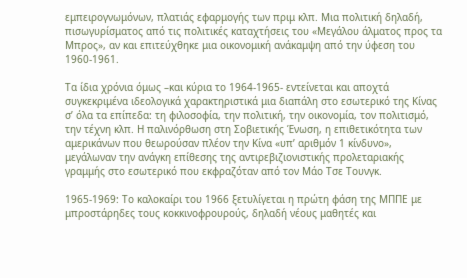εμπειρογνωμόνων, πλατιάς εφαρμογής των πριμ κλπ. Μια πολιτική δηλαδή, πισωγυρίσματος από τις πολιτικές καταχτήσεις του «Μεγάλου άλματος προς τα Μπρος», αν και επιτεύχθηκε μια οικονομική ανάκαμψη από την ύφεση του 1960-1961.

Τα ίδια χρόνια όμως –και κύρια το 1964-1965- εντείνεται και αποχτά συγκεκριμένα ιδεολογικά χαρακτηριστικά μια διαπάλη στο εσωτερικό της Κίνας σ’ όλα τα επίπεδα: τη φιλοσοφία, την πολιτική, την οικονομία, τον πολιτισμό, την τέχνη κλπ. Η παλινόρθωση στη Σοβιετικής Ένωση, η επιθετικότητα των αμερικάνων που θεωρούσαν πλέον την Κίνα «υπ’ αριθμόν 1 κίνδυνο», μεγάλωναν την ανάγκη επίθεσης της αντιρεβιζιονιστικής προλεταριακής γραμμής στο εσωτερικό που εκφραζόταν από τον Μάο Τσε Τουνγκ.

1965-1969: Το καλοκαίρι του 1966 ξετυλίγεται η πρώτη φάση της ΜΠΠΕ με μπροστάρηδες τους κοκκινοφρουρούς, δηλαδή νέους μαθητές και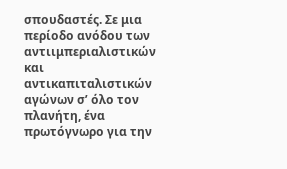σπουδαστές. Σε μια περίοδο ανόδου των αντιιμπεριαλιστικών και αντικαπιταλιστικών αγώνων σ’ όλο τον πλανήτη, ένα πρωτόγνωρο για την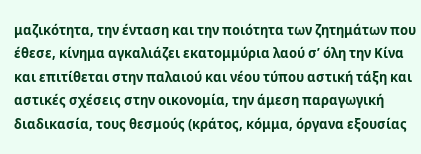μαζικότητα, την ένταση και την ποιότητα των ζητημάτων που έθεσε, κίνημα αγκαλιάζει εκατομμύρια λαού σ’ όλη την Κίνα και επιτίθεται στην παλαιού και νέου τύπου αστική τάξη και αστικές σχέσεις στην οικονομία, την άμεση παραγωγική διαδικασία, τους θεσμούς (κράτος, κόμμα, όργανα εξουσίας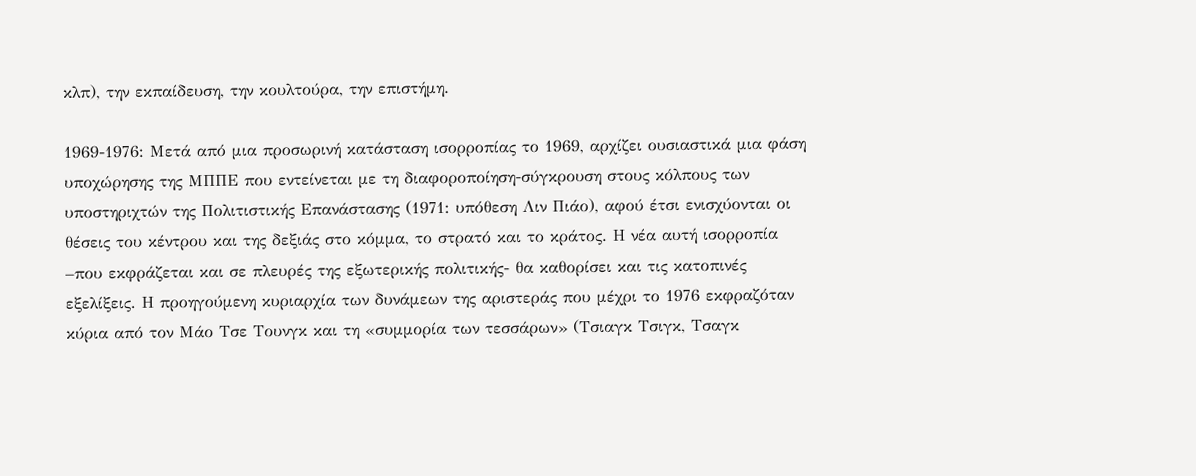κλπ), την εκπαίδευση, την κουλτούρα, την επιστήμη.

1969-1976: Μετά από μια προσωρινή κατάσταση ισορροπίας το 1969, αρχίζει ουσιαστικά μια φάση υποχώρησης της ΜΠΠΕ που εντείνεται με τη διαφοροποίηση-σύγκρουση στους κόλπους των υποστηριχτών της Πολιτιστικής Επανάστασης (1971: υπόθεση Λιν Πιάο), αφού έτσι ενισχύονται οι θέσεις του κέντρου και της δεξιάς στο κόμμα, το στρατό και το κράτος. Η νέα αυτή ισορροπία –που εκφράζεται και σε πλευρές της εξωτερικής πολιτικής- θα καθορίσει και τις κατοπινές εξελίξεις. Η προηγούμενη κυριαρχία των δυνάμεων της αριστεράς που μέχρι το 1976 εκφραζόταν κύρια από τον Μάο Τσε Τουνγκ και τη «συμμορία των τεσσάρων» (Τσιαγκ Τσιγκ, Τσαγκ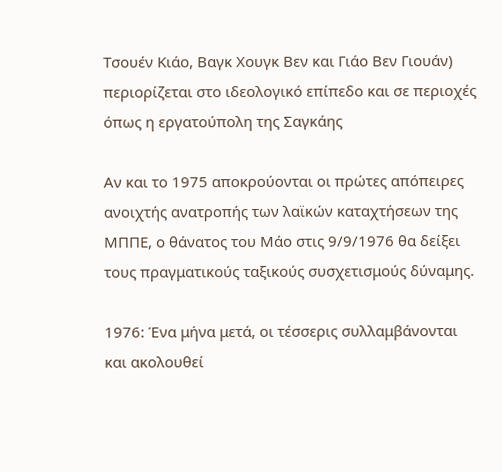Τσουέν Κιάο, Βαγκ Χουγκ Βεν και Γιάο Βεν Γιουάν) περιορίζεται στο ιδεολογικό επίπεδο και σε περιοχές όπως η εργατούπολη της Σαγκάης

Αν και το 1975 αποκρούονται οι πρώτες απόπειρες ανοιχτής ανατροπής των λαϊκών καταχτήσεων της ΜΠΠΕ, ο θάνατος του Μάο στις 9/9/1976 θα δείξει τους πραγματικούς ταξικούς συσχετισμούς δύναμης.

1976: Ένα μήνα μετά, οι τέσσερις συλλαμβάνονται και ακολουθεί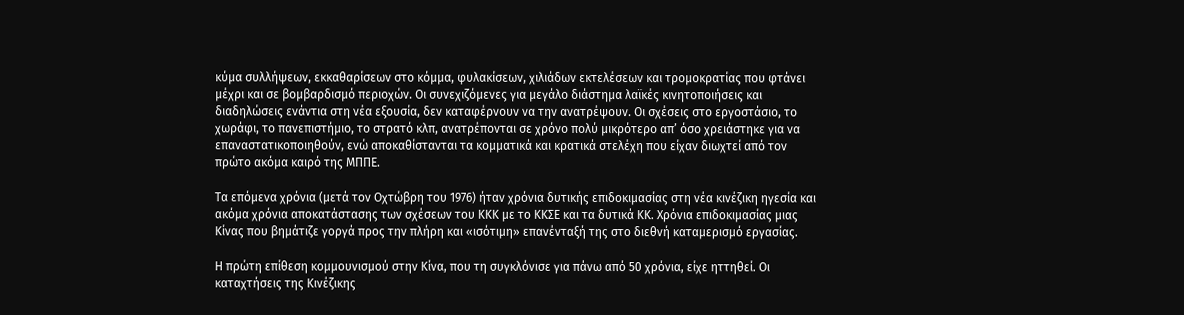κύμα συλλήψεων, εκκαθαρίσεων στο κόμμα, φυλακίσεων, χιλιάδων εκτελέσεων και τρομοκρατίας που φτάνει μέχρι και σε βομβαρδισμό περιοχών. Οι συνεχιζόμενες για μεγάλο διάστημα λαϊκές κινητοποιήσεις και διαδηλώσεις ενάντια στη νέα εξουσία, δεν καταφέρνουν να την ανατρέψουν. Οι σχέσεις στο εργοστάσιο, το χωράφι, το πανεπιστήμιο, το στρατό κλπ, ανατρέπονται σε χρόνο πολύ μικρότερο απ’ όσο χρειάστηκε για να επαναστατικοποιηθούν, ενώ αποκαθίστανται τα κομματικά και κρατικά στελέχη που είχαν διωχτεί από τον πρώτο ακόμα καιρό της ΜΠΠΕ.

Τα επόμενα χρόνια (μετά τον Οχτώβρη του 1976) ήταν χρόνια δυτικής επιδοκιμασίας στη νέα κινέζικη ηγεσία και ακόμα χρόνια αποκατάστασης των σχέσεων του ΚΚΚ με το ΚΚΣΕ και τα δυτικά ΚΚ. Χρόνια επιδοκιμασίας μιας Κίνας που βημάτιζε γοργά προς την πλήρη και «ισότιμη» επανένταξή της στο διεθνή καταμερισμό εργασίας.

Η πρώτη επίθεση κομμουνισμού στην Κίνα, που τη συγκλόνισε για πάνω από 50 χρόνια, είχε ηττηθεί. Οι καταχτήσεις της Κινέζικης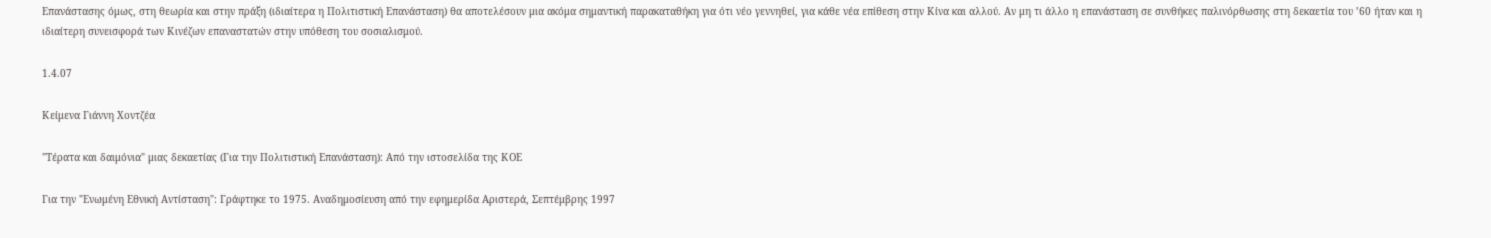Επανάστασης όμως, στη θεωρία και στην πράξη (ιδιαίτερα η Πολιτιστική Επανάσταση) θα αποτελέσουν μια ακόμα σημαντική παρακαταθήκη για ότι νέο γεννηθεί, για κάθε νέα επίθεση στην Κίνα και αλλού. Αν μη τι άλλο η επανάσταση σε συνθήκες παλινόρθωσης στη δεκαετία του ’60 ήταν και η ιδιαίτερη συνεισφορά των Κινέζων επαναστατών στην υπόθεση του σοσιαλισμού.

1.4.07

Κείμενα Γιάννη Χοντζέα

"Τέρατα και δαιμόνια" μιας δεκαετίας (Για την Πολιτιστική Επανάσταση): Από την ιστοσελίδα της ΚΟΕ

Για την "Ενωμένη Εθνική Αντίσταση": Γράφτηκε το 1975. Αναδημοσίευση από την εφημερίδα Αριστερά, Σεπτέμβρης 1997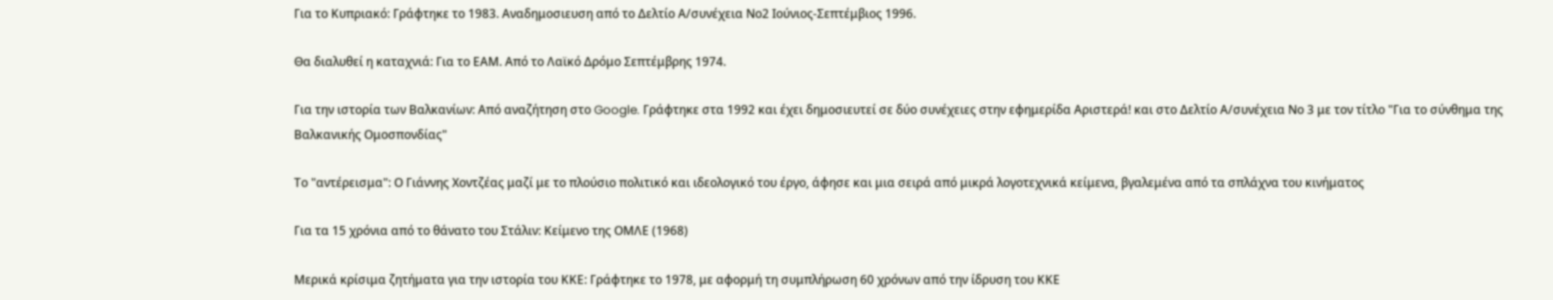Για το Κυπριακό: Γράφτηκε το 1983. Αναδημοσιευση από το Δελτίο Α/συνέχεια Νο2 Ιούνιος-Σεπτέμβιος 1996.

Θα διαλυθεί η καταχνιά: Για το ΕΑΜ. Από το Λαϊκό Δρόμο Σεπτέμβρης 1974.

Για την ιστορία των Βαλκανίων: Από αναζήτηση στο Google. Γράφτηκε στα 1992 και έχει δημοσιευτεί σε δύο συνέχειες στην εφημερίδα Αριστερά! και στο Δελτίο Α/συνέχεια Νο 3 με τον τίτλο "Για το σύνθημα της Βαλκανικής Ομοσπονδίας"

Το "αντέρεισμα": Ο Γιάννης Χοντζέας μαζί με το πλούσιο πολιτικό και ιδεολογικό του έργο, άφησε και μια σειρά από μικρά λογοτεχνικά κείμενα, βγαλεμένα από τα σπλάχνα του κινήματος

Για τα 15 χρόνια από το θάνατο του Στάλιν: Κείμενο της ΟΜΛΕ (1968)

Μερικά κρίσιμα ζητήματα για την ιστορία του ΚΚΕ: Γράφτηκε το 1978, με αφορμή τη συμπλήρωση 60 χρόνων από την ίδρυση του ΚΚΕ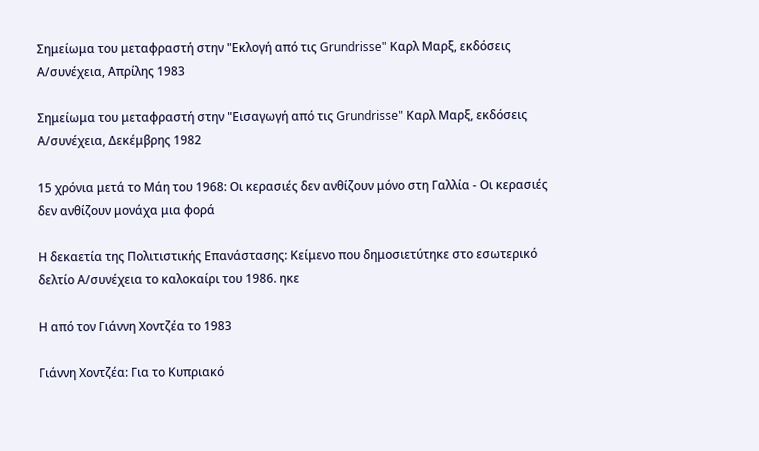Σημείωμα του μεταφραστή στην "Εκλογή από τις Grundrisse" Καρλ Μαρξ, εκδόσεις Α/συνέχεια, Απρίλης 1983

Σημείωμα του μεταφραστή στην "Εισαγωγή από τις Grundrisse" Καρλ Μαρξ, εκδόσεις
Α/συνέχεια, Δεκέμβρης 1982

15 χρόνια μετά το Μάη του 1968: Οι κερασιές δεν ανθίζουν μόνο στη Γαλλία - Οι κερασιές δεν ανθίζουν μονάχα μια φορά

Η δεκαετία της Πολιτιστικής Επανάστασης: Κείμενο που δημοσιετύτηκε στο εσωτερικό δελτίο Α/συνέχεια το καλοκαίρι του 1986. ηκε

Η από τον Γιάννη Χοντζέα το 1983

Γιάννη Χοντζέα: Για το Κυπριακό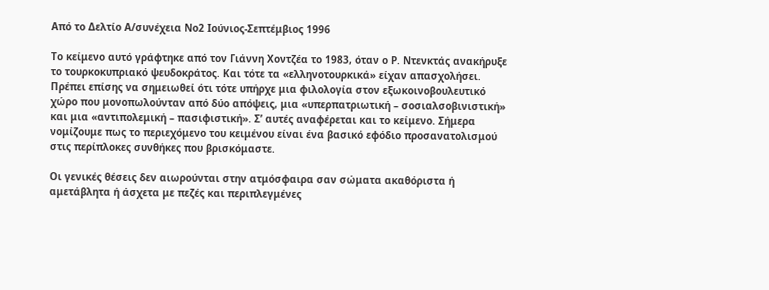Από το Δελτίο Α/συνέχεια Νο2 Ιούνιος-Σεπτέμβιος 1996

Το κείμενο αυτό γράφτηκε από τον Γιάννη Χοντζέα το 1983, όταν ο Ρ. Ντενκτάς ανακήρυξε το τουρκοκυπριακό ψευδοκράτος. Και τότε τα «ελληνοτουρκικά» είχαν απασχολήσει. Πρέπει επίσης να σημειωθεί ότι τότε υπήρχε μια φιλολογία στον εξωκοινοβουλευτικό χώρο που μονοπωλούνταν από δύο απόψεις, μια «υπερπατριωτική – σοσιαλσοβινιστική» και μια «αντιπολεμική – πασιφιστική». Σ’ αυτές αναφέρεται και το κείμενο. Σήμερα νομίζουμε πως το περιεχόμενο του κειμένου είναι ένα βασικό εφόδιο προσανατολισμού στις περίπλοκες συνθήκες που βρισκόμαστε.

Οι γενικές θέσεις δεν αιωρούνται στην ατμόσφαιρα σαν σώματα ακαθόριστα ή αμετάβλητα ή άσχετα με πεζές και περιπλεγμένες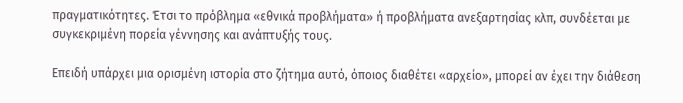πραγματικότητες. Έτσι το πρόβλημα «εθνικά προβλήματα» ή προβλήματα ανεξαρτησίας κλπ, συνδέεται με συγκεκριμένη πορεία γέννησης και ανάπτυξής τους.

Επειδή υπάρχει μια ορισμένη ιστορία στο ζήτημα αυτό, όποιος διαθέτει «αρχείο», μπορεί αν έχει την διάθεση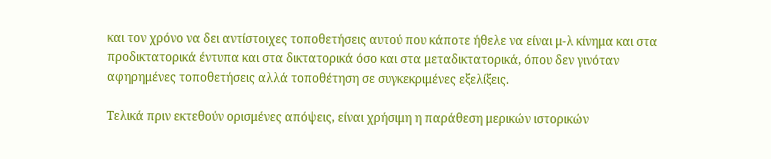και τον χρόνο να δει αντίστοιχες τοποθετήσεις αυτού που κάποτε ήθελε να είναι μ-λ κίνημα και στα προδικτατορικά έντυπα και στα δικτατορικά όσο και στα μεταδικτατορικά, όπου δεν γινόταν αφηρημένες τοποθετήσεις αλλά τοποθέτηση σε συγκεκριμένες εξελίξεις.

Τελικά πριν εκτεθούν ορισμένες απόψεις, είναι χρήσιμη η παράθεση μερικών ιστορικών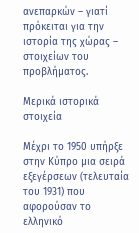ανεπαρκών – γιατί πρόκειται για την ιστορία της χώρας – στοιχείων του προβλήματος.

Μερικά ιστορικά στοιχεία

Μέχρι το 1950 υπήρξε στην Κύπρο μια σειρά εξεγέρσεων (τελευταία του 1931) που αφορούσαν το ελληνικό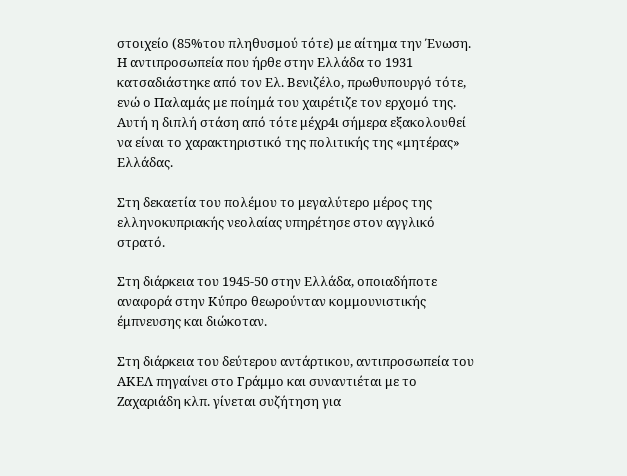στοιχείο (85%του πληθυσμού τότε) με αίτημα την Ένωση. Η αντιπροσωπεία που ήρθε στην Ελλάδα το 1931 κατσαδιάστηκε από τον Ελ. Βενιζέλο, πρωθυπουργό τότε, ενώ ο Παλαμάς με ποίημά του χαιρέτιζε τον ερχομό της. Αυτή η διπλή στάση από τότε μέχρ4ι σήμερα εξακολουθεί να είναι το χαρακτηριστικό της πολιτικής της «μητέρας» Ελλάδας.

Στη δεκαετία του πολέμου το μεγαλύτερο μέρος της ελληνοκυπριακής νεολαίας υπηρέτησε στον αγγλικό στρατό.

Στη διάρκεια του 1945-50 στην Ελλάδα, οποιαδήποτε αναφορά στην Κύπρο θεωρούνταν κομμουνιστικής έμπνευσης και διώκοταν.

Στη διάρκεια του δεύτερου αντάρτικου, αντιπροσωπεία του ΑΚΕΛ πηγαίνει στο Γράμμο και συναντιέται με το Ζαχαριάδη κλπ. γίνεται συζήτηση για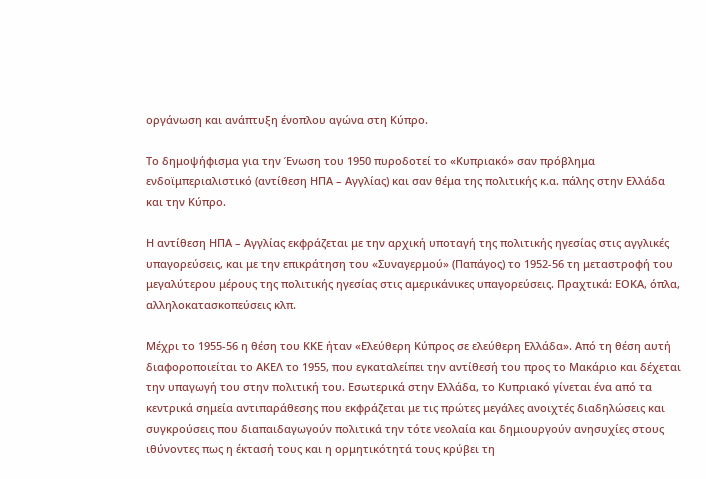οργάνωση και ανάπτυξη ένοπλου αγώνα στη Κύπρο.

Το δημοψήφισμα για την Ένωση του 1950 πυροδοτεί το «Κυπριακό» σαν πρόβλημα ενδοϊμπεριαλιστικό (αντίθεση ΗΠΑ – Αγγλίας) και σαν θέμα της πολιτικής κ.α. πάλης στην Ελλάδα και την Κύπρο.

Η αντίθεση ΗΠΑ – Αγγλίας εκφράζεται με την αρχική υποταγή της πολιτικής ηγεσίας στις αγγλικές υπαγορεύσεις, και με την επικράτηση του «Συναγερμού» (Παπάγος) το 1952-56 τη μεταστροφή του μεγαλύτερου μέρους της πολιτικής ηγεσίας στις αμερικάνικες υπαγορεύσεις. Πραχτικά: ΕΟΚΑ, όπλα, αλληλοκατασκοπεύσεις κλπ.

Μέχρι το 1955-56 η θέση του ΚΚΕ ήταν «Ελεύθερη Κύπρος σε ελεύθερη Ελλάδα». Από τη θέση αυτή διαφοροποιείται το ΑΚΕΛ το 1955, που εγκαταλείπει την αντίθεσή του προς το Μακάριο και δέχεται την υπαγωγή του στην πολιτική του. Εσωτερικά στην Ελλάδα, το Κυπριακό γίνεται ένα από τα κεντρικά σημεία αντιπαράθεσης που εκφράζεται με τις πρώτες μεγάλες ανοιχτές διαδηλώσεις και συγκρούσεις που διαπαιδαγωγούν πολιτικά την τότε νεολαία και δημιουργούν ανησυχίες στους ιθύνοντες πως η έκτασή τους και η ορμητικότητά τους κρύβει τη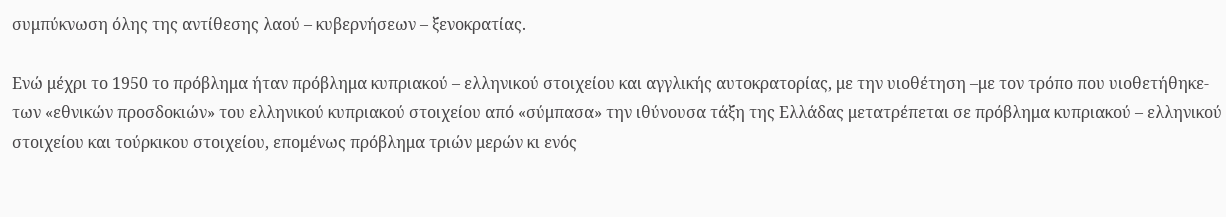συμπύκνωση όλης της αντίθεσης λαού – κυβερνήσεων – ξενοκρατίας.

Ενώ μέχρι το 1950 το πρόβλημα ήταν πρόβλημα κυπριακού – ελληνικού στοιχείου και αγγλικής αυτοκρατορίας, με την υιοθέτηση –με τον τρόπο που υιοθετήθηκε- των «εθνικών προσδοκιών» του ελληνικού κυπριακού στοιχείου από «σύμπασα» την ιθύνουσα τάξη της Ελλάδας μετατρέπεται σε πρόβλημα κυπριακού – ελληνικού στοιχείου και τούρκικου στοιχείου, επομένως πρόβλημα τριών μερών κι ενός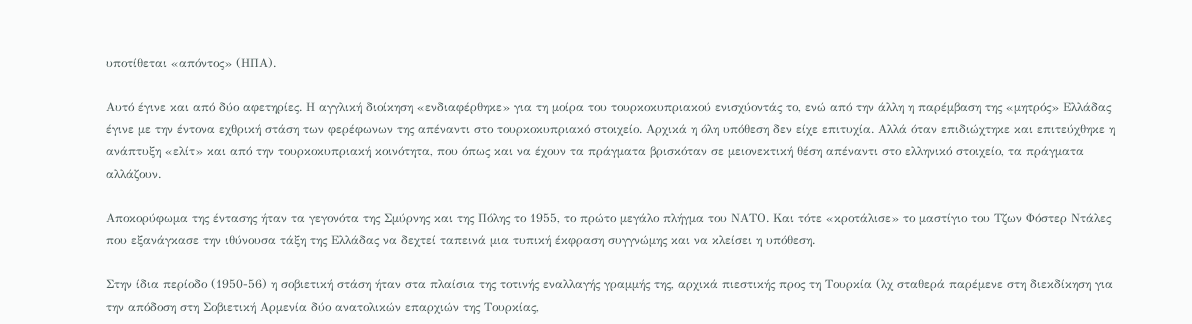υποτίθεται «απόντος» (ΗΠΑ).

Αυτό έγινε και από δύο αφετηρίες. Η αγγλική διοίκηση «ενδιαφέρθηκε» για τη μοίρα του τουρκοκυπριακού ενισχύοντάς το, ενώ από την άλλη η παρέμβαση της «μητρός» Ελλάδας έγινε με την έντονα εχθρική στάση των φερέφωνων της απέναντι στο τουρκοκυπριακό στοιχείο. Αρχικά η όλη υπόθεση δεν είχε επιτυχία. Αλλά όταν επιδιώχτηκε και επιτεύχθηκε η ανάπτυξη «ελίτ» και από την τουρκοκυπριακή κοινότητα, που όπως και να έχουν τα πράγματα βρισκόταν σε μειονεκτική θέση απέναντι στο ελληνικό στοιχείο, τα πράγματα αλλάζουν.

Αποκορύφωμα της έντασης ήταν τα γεγονότα της Σμύρνης και της Πόλης το 1955, το πρώτο μεγάλο πλήγμα του ΝΑΤΟ. Και τότε «κροτάλισε» το μαστίγιο του Τζων Φόστερ Ντάλες που εξανάγκασε την ιθύνουσα τάξη της Ελλάδας να δεχτεί ταπεινά μια τυπική έκφραση συγγνώμης και να κλείσει η υπόθεση.

Στην ίδια περίοδο (1950-56) η σοβιετική στάση ήταν στα πλαίσια της τοτινής εναλλαγής γραμμής της, αρχικά πιεστικής προς τη Τουρκία (λχ σταθερά παρέμενε στη διεκδίκηση για την απόδοση στη Σοβιετική Αρμενία δύο ανατολικών επαρχιών της Τουρκίας,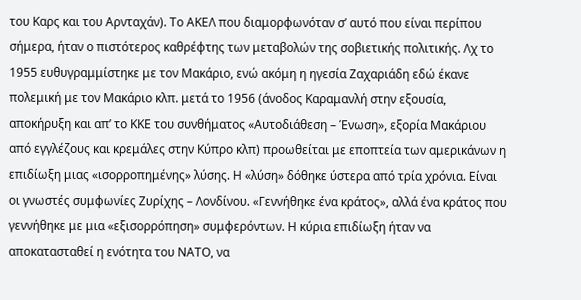του Καρς και του Αρνταχάν). Το ΑΚΕΛ που διαμορφωνόταν σ’ αυτό που είναι περίπου σήμερα, ήταν ο πιστότερος καθρέφτης των μεταβολών της σοβιετικής πολιτικής. Λχ το 1955 ευθυγραμμίστηκε με τον Μακάριο, ενώ ακόμη η ηγεσία Ζαχαριάδη εδώ έκανε πολεμική με τον Μακάριο κλπ. μετά το 1956 (άνοδος Καραμανλή στην εξουσία, αποκήρυξη και απ’ το ΚΚΕ του συνθήματος «Αυτοδιάθεση – Ένωση», εξορία Μακάριου από εγγλέζους και κρεμάλες στην Κύπρο κλπ) προωθείται με εποπτεία των αμερικάνων η επιδίωξη μιας «ισορροπημένης» λύσης. Η «λύση» δόθηκε ύστερα από τρία χρόνια. Είναι οι γνωστές συμφωνίες Ζυρίχης – Λονδίνου. «Γεννήθηκε ένα κράτος», αλλά ένα κράτος που γεννήθηκε με μια «εξισορρόπηση» συμφερόντων. Η κύρια επιδίωξη ήταν να αποκατασταθεί η ενότητα του ΝΑΤΟ, να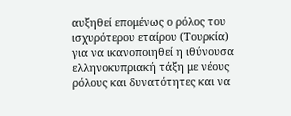αυξηθεί επομένως ο ρόλος του ισχυρότερου εταίρου (Τουρκία) για να ικανοποιηθεί η ιθύνουσα ελληνοκυπριακή τάξη με νέους ρόλους και δυνατότητες και να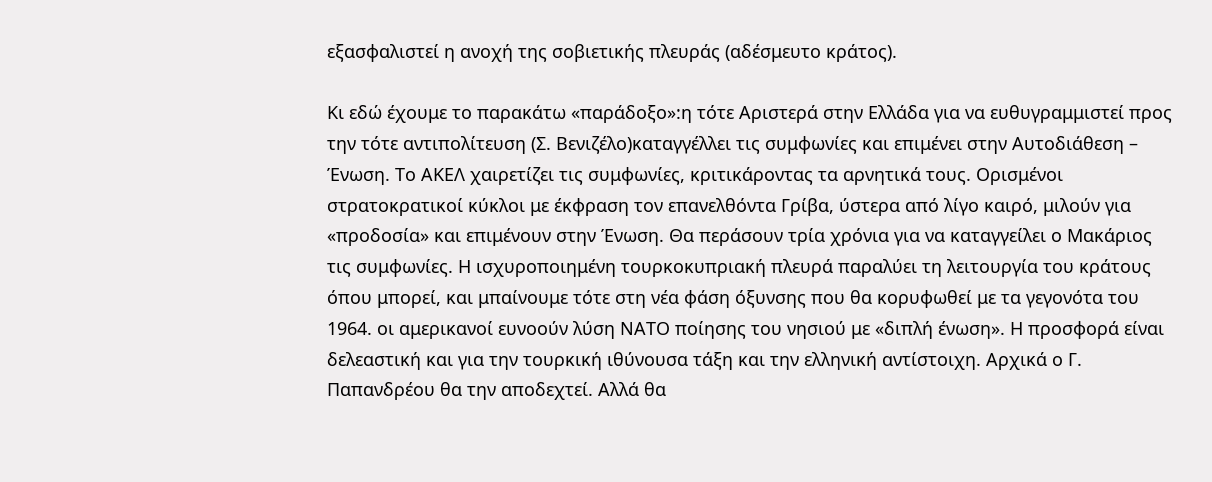εξασφαλιστεί η ανοχή της σοβιετικής πλευράς (αδέσμευτο κράτος).

Κι εδώ έχουμε το παρακάτω «παράδοξο»:η τότε Αριστερά στην Ελλάδα για να ευθυγραμμιστεί προς την τότε αντιπολίτευση (Σ. Βενιζέλο)καταγγέλλει τις συμφωνίες και επιμένει στην Αυτοδιάθεση – Ένωση. Το ΑΚΕΛ χαιρετίζει τις συμφωνίες, κριτικάροντας τα αρνητικά τους. Ορισμένοι στρατοκρατικοί κύκλοι με έκφραση τον επανελθόντα Γρίβα, ύστερα από λίγο καιρό, μιλούν για «προδοσία» και επιμένουν στην Ένωση. Θα περάσουν τρία χρόνια για να καταγγείλει ο Μακάριος τις συμφωνίες. Η ισχυροποιημένη τουρκοκυπριακή πλευρά παραλύει τη λειτουργία του κράτους όπου μπορεί, και μπαίνουμε τότε στη νέα φάση όξυνσης που θα κορυφωθεί με τα γεγονότα του 1964. οι αμερικανοί ευνοούν λύση ΝΑΤΟ ποίησης του νησιού με «διπλή ένωση». Η προσφορά είναι δελεαστική και για την τουρκική ιθύνουσα τάξη και την ελληνική αντίστοιχη. Αρχικά ο Γ. Παπανδρέου θα την αποδεχτεί. Αλλά θα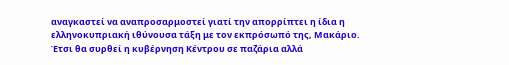αναγκαστεί να αναπροσαρμοστεί γιατί την απορρίπτει η ίδια η ελληνοκυπριακή ιθύνουσα τάξη με τον εκπρόσωπό της, Μακάριο. Έτσι θα συρθεί η κυβέρνηση Κέντρου σε παζάρια αλλά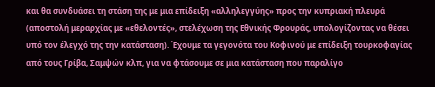και θα συνδυάσει τη στάση της με μια επίδειξη «αλληλεγγύης» προς την κυπριακή πλευρά (αποστολή μεραρχίας με «εθελοντές», στελέχωση της Εθνικής Φρουράς, υπολογίζοντας να θέσει υπό τον έλεγχό της την κατάσταση). Έχουμε τα γεγονότα του Κοφινού με επίδειξη τουρκοφαγίας από τους Γρίβα, Σαμψών κλπ, για να φτάσουμε σε μια κατάσταση που παραλίγο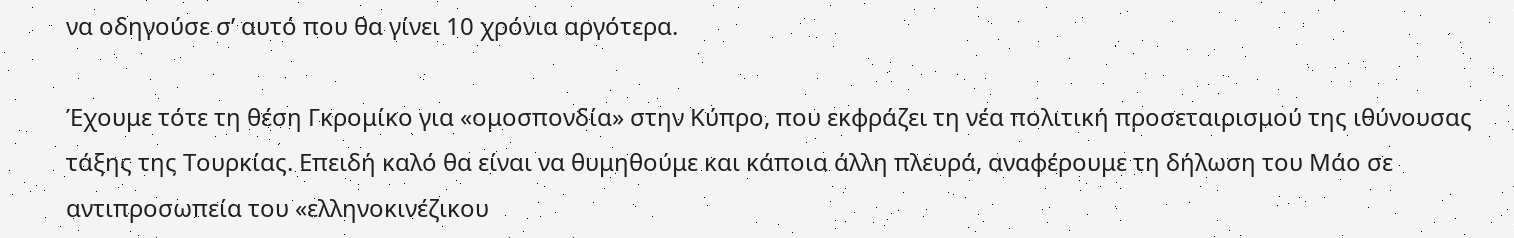να οδηγούσε σ’ αυτό που θα γίνει 10 χρόνια αργότερα.

Έχουμε τότε τη θέση Γκρομίκο για «ομοσπονδία» στην Κύπρο, που εκφράζει τη νέα πολιτική προσεταιρισμού της ιθύνουσας τάξης της Τουρκίας. Επειδή καλό θα είναι να θυμηθούμε και κάποια άλλη πλευρά, αναφέρουμε τη δήλωση του Μάο σε αντιπροσωπεία του «ελληνοκινέζικου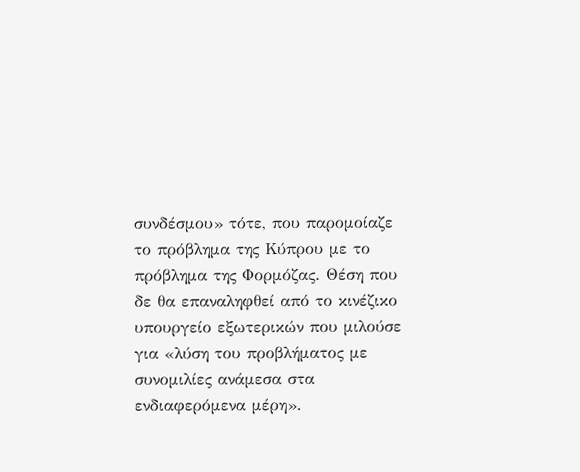συνδέσμου» τότε, που παρομοίαζε το πρόβλημα της Κύπρου με το πρόβλημα της Φορμόζας. Θέση που δε θα επαναληφθεί από το κινέζικο υπουργείο εξωτερικών που μιλούσε για «λύση του προβλήματος με συνομιλίες ανάμεσα στα ενδιαφερόμενα μέρη».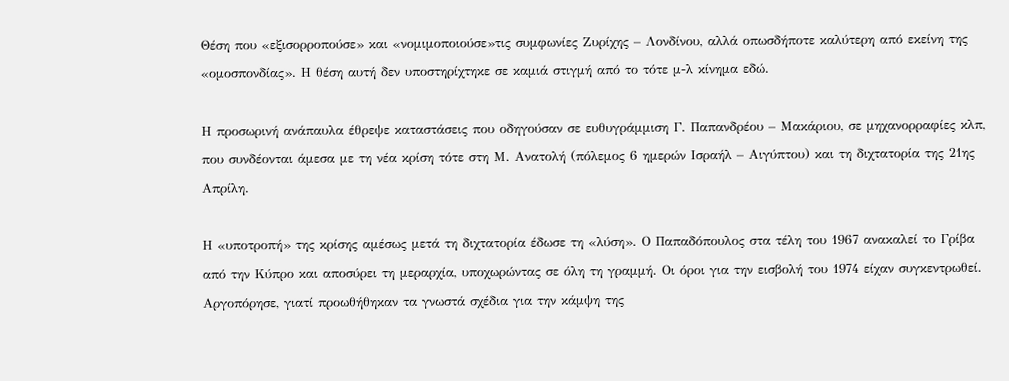Θέση που «εξισορροπούσε» και «νομιμοποιούσε»τις συμφωνίες Ζυρίχης – Λονδίνου, αλλά οπωσδήποτε καλύτερη από εκείνη της «ομοσπονδίας». Η θέση αυτή δεν υποστηρίχτηκε σε καμιά στιγμή από το τότε μ-λ κίνημα εδώ.

Η προσωρινή ανάπαυλα έθρεψε καταστάσεις που οδηγούσαν σε ευθυγράμμιση Γ. Παπανδρέου – Μακάριου, σε μηχανορραφίες κλπ, που συνδέονται άμεσα με τη νέα κρίση τότε στη Μ. Ανατολή (πόλεμος 6 ημερών Ισραήλ – Αιγύπτου) και τη διχτατορία της 21ης Απρίλη.

Η «υποτροπή» της κρίσης αμέσως μετά τη διχτατορία έδωσε τη «λύση». Ο Παπαδόπουλος στα τέλη του 1967 ανακαλεί το Γρίβα από την Κύπρο και αποσύρει τη μεραρχία, υποχωρώντας σε όλη τη γραμμή. Οι όροι για την εισβολή του 1974 είχαν συγκεντρωθεί. Αργοπόρησε, γιατί προωθήθηκαν τα γνωστά σχέδια για την κάμψη της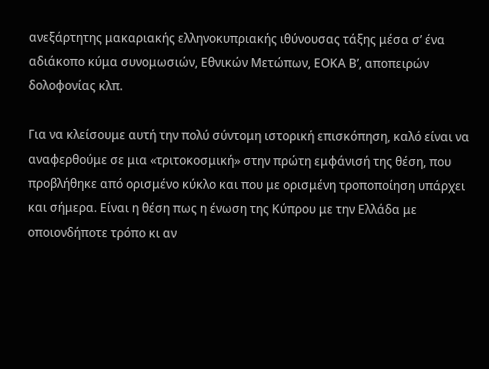ανεξάρτητης μακαριακής ελληνοκυπριακής ιθύνουσας τάξης μέσα σ’ ένα αδιάκοπο κύμα συνομωσιών, Εθνικών Μετώπων, ΕΟΚΑ Β’, αποπειρών δολοφονίας κλπ.

Για να κλείσουμε αυτή την πολύ σύντομη ιστορική επισκόπηση, καλό είναι να αναφερθούμε σε μια «τριτοκοσμική» στην πρώτη εμφάνισή της θέση, που προβλήθηκε από ορισμένο κύκλο και που με ορισμένη τροποποίηση υπάρχει και σήμερα. Είναι η θέση πως η ένωση της Κύπρου με την Ελλάδα με οποιονδήποτε τρόπο κι αν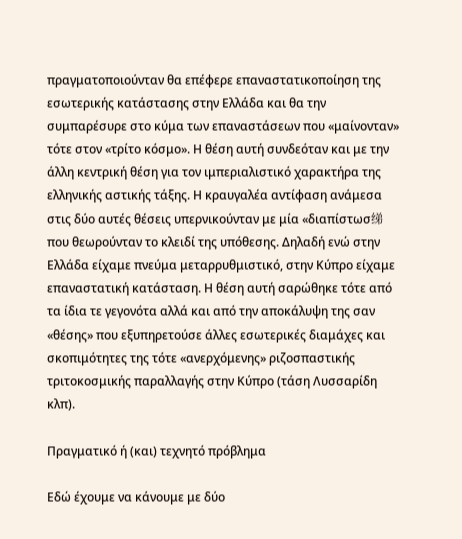πραγματοποιούνταν θα επέφερε επαναστατικοποίηση της εσωτερικής κατάστασης στην Ελλάδα και θα την συμπαρέσυρε στο κύμα των επαναστάσεων που «μαίνονταν» τότε στον «τρίτο κόσμο». Η θέση αυτή συνδεόταν και με την άλλη κεντρική θέση για τον ιμπεριαλιστικό χαρακτήρα της ελληνικής αστικής τάξης. Η κραυγαλέα αντίφαση ανάμεσα στις δύο αυτές θέσεις υπερνικούνταν με μία «διαπίστωσ绨που θεωρούνταν το κλειδί της υπόθεσης. Δηλαδή ενώ στην Ελλάδα είχαμε πνεύμα μεταρρυθμιστικό, στην Κύπρο είχαμε επαναστατική κατάσταση. Η θέση αυτή σαρώθηκε τότε από τα ίδια τε γεγονότα αλλά και από την αποκάλυψη της σαν «θέσης» που εξυπηρετούσε άλλες εσωτερικές διαμάχες και σκοπιμότητες της τότε «ανερχόμενης» ριζοσπαστικής τριτοκοσμικής παραλλαγής στην Κύπρο (τάση Λυσσαρίδη κλπ).

Πραγματικό ή (και) τεχνητό πρόβλημα

Εδώ έχουμε να κάνουμε με δύο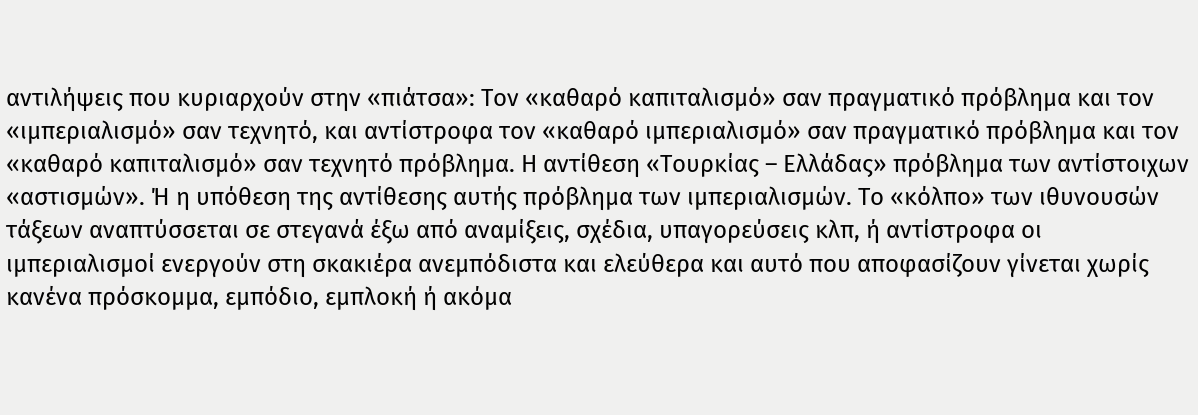αντιλήψεις που κυριαρχούν στην «πιάτσα»: Τον «καθαρό καπιταλισμό» σαν πραγματικό πρόβλημα και τον «ιμπεριαλισμό» σαν τεχνητό, και αντίστροφα τον «καθαρό ιμπεριαλισμό» σαν πραγματικό πρόβλημα και τον «καθαρό καπιταλισμό» σαν τεχνητό πρόβλημα. Η αντίθεση «Τουρκίας – Ελλάδας» πρόβλημα των αντίστοιχων «αστισμών». Ή η υπόθεση της αντίθεσης αυτής πρόβλημα των ιμπεριαλισμών. Το «κόλπο» των ιθυνουσών τάξεων αναπτύσσεται σε στεγανά έξω από αναμίξεις, σχέδια, υπαγορεύσεις κλπ, ή αντίστροφα οι ιμπεριαλισμοί ενεργούν στη σκακιέρα ανεμπόδιστα και ελεύθερα και αυτό που αποφασίζουν γίνεται χωρίς κανένα πρόσκομμα, εμπόδιο, εμπλοκή ή ακόμα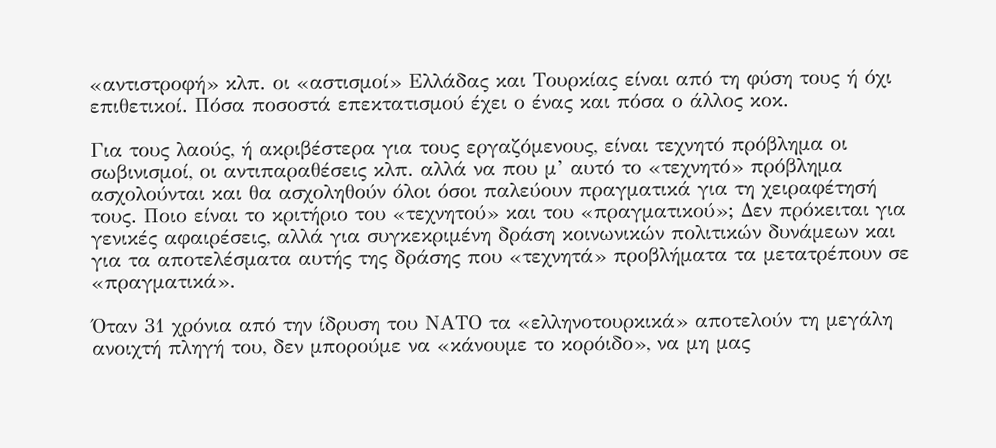«αντιστροφή» κλπ. οι «αστισμοί» Ελλάδας και Τουρκίας είναι από τη φύση τους ή όχι επιθετικοί. Πόσα ποσοστά επεκτατισμού έχει ο ένας και πόσα ο άλλος κοκ.

Για τους λαούς, ή ακριβέστερα για τους εργαζόμενους, είναι τεχνητό πρόβλημα οι σωβινισμοί, οι αντιπαραθέσεις κλπ. αλλά να που μ’ αυτό το «τεχνητό» πρόβλημα ασχολούνται και θα ασχοληθούν όλοι όσοι παλεύουν πραγματικά για τη χειραφέτησή τους. Ποιο είναι το κριτήριο του «τεχνητού» και του «πραγματικού»; Δεν πρόκειται για γενικές αφαιρέσεις, αλλά για συγκεκριμένη δράση κοινωνικών πολιτικών δυνάμεων και για τα αποτελέσματα αυτής της δράσης που «τεχνητά» προβλήματα τα μετατρέπουν σε «πραγματικά».

Όταν 31 χρόνια από την ίδρυση του ΝΑΤΟ τα «ελληνοτουρκικά» αποτελούν τη μεγάλη ανοιχτή πληγή του, δεν μπορούμε να «κάνουμε το κορόιδο», να μη μας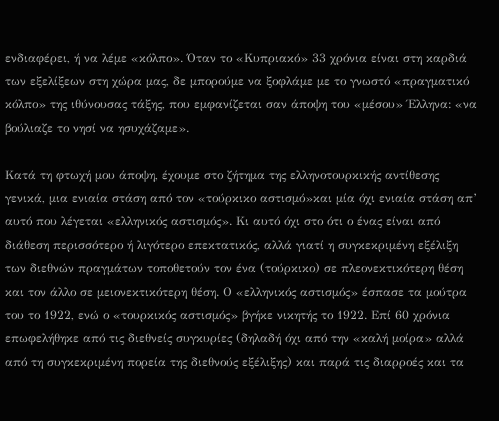ενδιαφέρει, ή να λέμε «κόλπο». Όταν το «Κυπριακό» 33 χρόνια είναι στη καρδιά των εξελίξεων στη χώρα μας, δε μπορούμε να ξοφλάμε με το γνωστό «πραγματικό κόλπο» της ιθύνουσας τάξης, που εμφανίζεται σαν άποψη του «μέσου» Έλληνα: «να βούλιαζε το νησί να ησυχάζαμε».

Κατά τη φτωχή μου άποψη, έχουμε στο ζήτημα της ελληνοτουρκικής αντίθεσης γενικά, μια ενιαία στάση από τον «τούρκικο αστισμό»και μία όχι ενιαία στάση απ’ αυτό που λέγεται «ελληνικός αστισμός». Κι αυτό όχι στο ότι ο ένας είναι από διάθεση περισσότερο ή λιγότερο επεκτατικός, αλλά γιατί η συγκεκριμένη εξέλιξη των διεθνών πραγμάτων τοποθετούν τον ένα (τούρκικο) σε πλεονεκτικότερη θέση και τον άλλο σε μειονεκτικότερη θέση. Ο «ελληνικός αστισμός» έσπασε τα μούτρα του το 1922, ενώ ο «τουρκικός αστισμός» βγήκε νικητής το 1922. Επί 60 χρόνια επωφελήθηκε από τις διεθνείς συγκυρίες (δηλαδή όχι από την «καλή μοίρα» αλλά από τη συγκεκριμένη πορεία της διεθνούς εξέλιξης) και παρά τις διαρροές και τα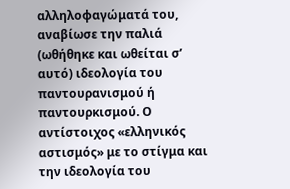αλληλοφαγώματά του, αναβίωσε την παλιά (ωθήθηκε και ωθείται σ’ αυτό) ιδεολογία του παντουρανισμού ή παντουρκισμού. Ο αντίστοιχος «ελληνικός αστισμός» με το στίγμα και την ιδεολογία του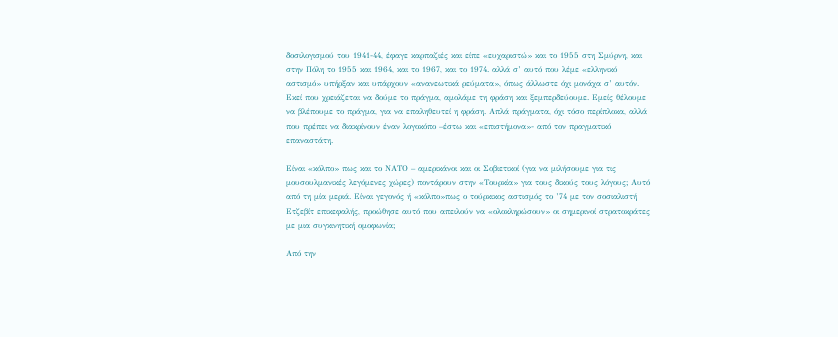δοσιλογισμού του 1941-44, έφαγε καρπαζιές και είπε «ευχαριστώ» και το 1955 στη Σμύρνη, και στην Πόλη το 1955 και 1964, και το 1967, και το 1974. αλλά σ’ αυτό που λέμε «ελληνικό αστισμό» υπήρξαν και υπάρχουν «ανανεωτικά ρεύματα», όπως άλλωστε όχι μονάχα σ’ αυτόν. Εκεί που χρειάζεται να δούμε το πράγμα, αμολάμε τη φράση και ξεμπερδεύουμε. Εμείς θέλουμε να βλέπουμε το πράγμα, για να επαληθευτεί η φράση. Απλά πράγματα, όχι τόσο περίπλοκα, αλλά που πρέπει να διακρίνουν έναν λογοκόπο –έστω και «επιστήμονα»- από τον πραγματικό επαναστάτη.

Είναι «κόλπο» πως και το ΝΑΤΟ – αμερικάνοι και οι Σοβιετικοί (για να μιλήσουμε για τις μουσουλμανικές λεγόμενες χώρες) ποντάρουν στην «Τουρκία» για τους δικούς τους λόγους; Αυτό από τη μία μεριά. Είναι γεγονός ή «κόλπο»πως ο τούρκικος αστισμός το ’74 με τον σοσιαλιστή Ετζεβίτ επικεφαλής, προώθησε αυτό που απειλούν να «ολοκληρώσουν» οι σημερινοί στρατοκράτες με μια συγκινητική ομοφωνία;

Από την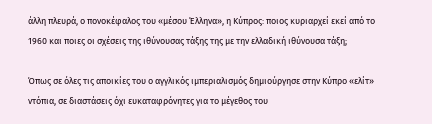άλλη πλευρά, ο πονοκέφαλος του «μέσου Έλληνα», η Κύπρος: ποιος κυριαρχεί εκεί από το 1960 και ποιες οι σχέσεις της ιθύνουσας τάξης της με την ελλαδική ιθύνουσα τάξη;

Όπως σε όλες τις αποικίες του ο αγγλικός ιμπεριαλισμός δημιούργησε στην Κύπρο «ελίτ» ντόπια, σε διαστάσεις όχι ευκαταφρόνητες για το μέγεθος του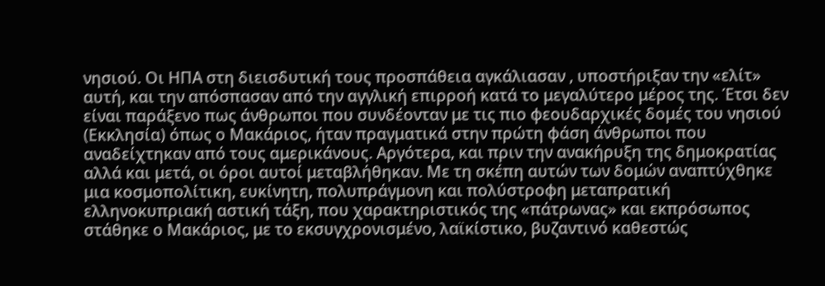νησιού. Οι ΗΠΑ στη διεισδυτική τους προσπάθεια αγκάλιασαν , υποστήριξαν την «ελίτ» αυτή, και την απόσπασαν από την αγγλική επιρροή κατά το μεγαλύτερο μέρος της. Έτσι δεν είναι παράξενο πως άνθρωποι που συνδέονταν με τις πιο φεουδαρχικές δομές του νησιού (Εκκλησία) όπως ο Μακάριος, ήταν πραγματικά στην πρώτη φάση άνθρωποι που αναδείχτηκαν από τους αμερικάνους. Αργότερα, και πριν την ανακήρυξη της δημοκρατίας αλλά και μετά, οι όροι αυτοί μεταβλήθηκαν. Με τη σκέπη αυτών των δομών αναπτύχθηκε μια κοσμοπολίτικη, ευκίνητη, πολυπράγμονη και πολύστροφη μεταπρατική ελληνοκυπριακή αστική τάξη, που χαρακτηριστικός της «πάτρωνας» και εκπρόσωπος στάθηκε ο Μακάριος, με το εκσυγχρονισμένο, λαϊκίστικο, βυζαντινό καθεστώς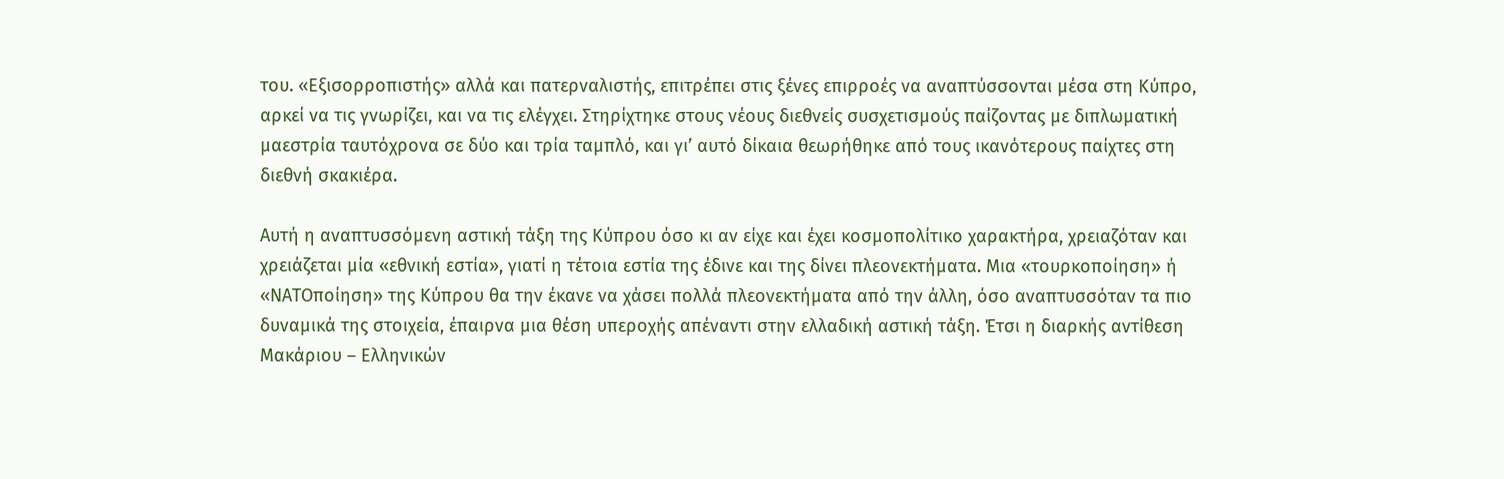του. «Εξισορροπιστής» αλλά και πατερναλιστής, επιτρέπει στις ξένες επιρροές να αναπτύσσονται μέσα στη Κύπρο, αρκεί να τις γνωρίζει, και να τις ελέγχει. Στηρίχτηκε στους νέους διεθνείς συσχετισμούς παίζοντας με διπλωματική μαεστρία ταυτόχρονα σε δύο και τρία ταμπλό, και γι’ αυτό δίκαια θεωρήθηκε από τους ικανότερους παίχτες στη διεθνή σκακιέρα.

Αυτή η αναπτυσσόμενη αστική τάξη της Κύπρου όσο κι αν είχε και έχει κοσμοπολίτικο χαρακτήρα, χρειαζόταν και χρειάζεται μία «εθνική εστία», γιατί η τέτοια εστία της έδινε και της δίνει πλεονεκτήματα. Μια «τουρκοποίηση» ή «ΝΑΤΟποίηση» της Κύπρου θα την έκανε να χάσει πολλά πλεονεκτήματα από την άλλη, όσο αναπτυσσόταν τα πιο δυναμικά της στοιχεία, έπαιρνα μια θέση υπεροχής απέναντι στην ελλαδική αστική τάξη. Έτσι η διαρκής αντίθεση Μακάριου – Ελληνικών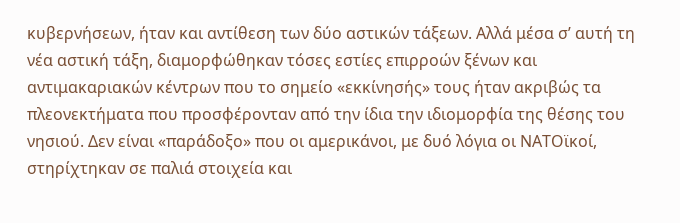κυβερνήσεων, ήταν και αντίθεση των δύο αστικών τάξεων. Αλλά μέσα σ’ αυτή τη νέα αστική τάξη, διαμορφώθηκαν τόσες εστίες επιρροών ξένων και αντιμακαριακών κέντρων που το σημείο «εκκίνησής» τους ήταν ακριβώς τα πλεονεκτήματα που προσφέρονταν από την ίδια την ιδιομορφία της θέσης του νησιού. Δεν είναι «παράδοξο» που οι αμερικάνοι, με δυό λόγια οι ΝΑΤΟϊκοί, στηρίχτηκαν σε παλιά στοιχεία και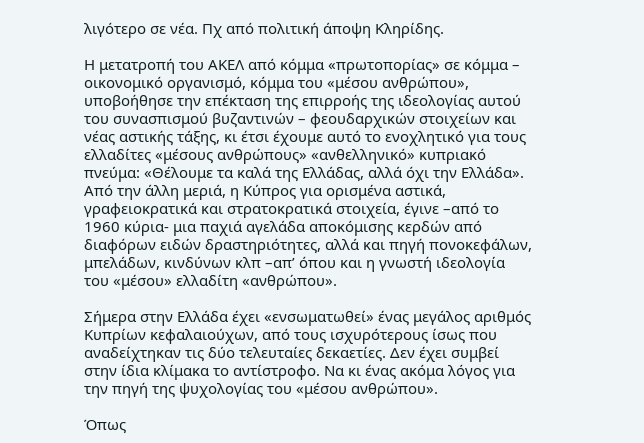λιγότερο σε νέα. Πχ από πολιτική άποψη Κληρίδης.

Η μετατροπή του ΑΚΕΛ από κόμμα «πρωτοπορίας» σε κόμμα – οικονομικό οργανισμό, κόμμα του «μέσου ανθρώπου», υποβοήθησε την επέκταση της επιρροής της ιδεολογίας αυτού του συνασπισμού βυζαντινών – φεουδαρχικών στοιχείων και νέας αστικής τάξης, κι έτσι έχουμε αυτό το ενοχλητικό για τους ελλαδίτες «μέσους ανθρώπους» «ανθελληνικό» κυπριακό πνεύμα: «Θέλουμε τα καλά της Ελλάδας, αλλά όχι την Ελλάδα». Από την άλλη μεριά, η Κύπρος για ορισμένα αστικά, γραφειοκρατικά και στρατοκρατικά στοιχεία, έγινε –από το 1960 κύρια- μια παχιά αγελάδα αποκόμισης κερδών από διαφόρων ειδών δραστηριότητες, αλλά και πηγή πονοκεφάλων, μπελάδων, κινδύνων κλπ –απ’ όπου και η γνωστή ιδεολογία του «μέσου» ελλαδίτη «ανθρώπου».

Σήμερα στην Ελλάδα έχει «ενσωματωθεί» ένας μεγάλος αριθμός Κυπρίων κεφαλαιούχων, από τους ισχυρότερους ίσως που αναδείχτηκαν τις δύο τελευταίες δεκαετίες. Δεν έχει συμβεί στην ίδια κλίμακα το αντίστροφο. Να κι ένας ακόμα λόγος για την πηγή της ψυχολογίας του «μέσου ανθρώπου».

Όπως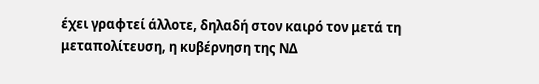έχει γραφτεί άλλοτε, δηλαδή στον καιρό τον μετά τη μεταπολίτευση, η κυβέρνηση της ΝΔ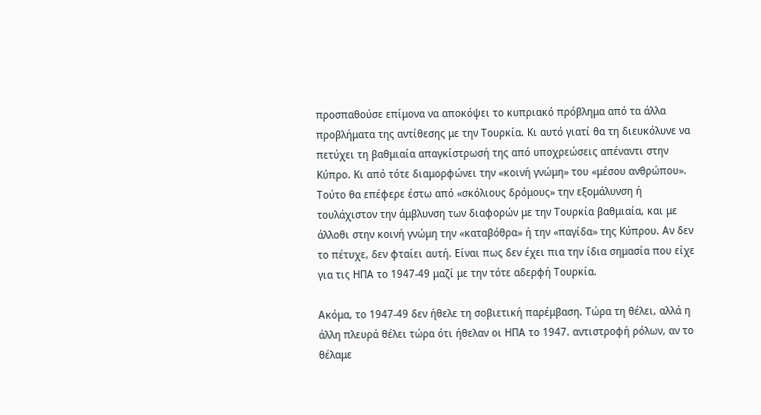προσπαθούσε επίμονα να αποκόψει το κυπριακό πρόβλημα από τα άλλα προβλήματα της αντίθεσης με την Τουρκία. Κι αυτό γιατί θα τη διευκόλυνε να πετύχει τη βαθμιαία απαγκίστρωσή της από υποχρεώσεις απέναντι στην Κύπρο. Κι από τότε διαμορφώνει την «κοινή γνώμη» του «μέσου ανθρώπου». Τούτο θα επέφερε έστω από «σκόλιους δρόμους» την εξομάλυνση ή τουλάχιστον την άμβλυνση των διαφορών με την Τουρκία βαθμιαία, και με άλλοθι στην κοινή γνώμη την «καταβόθρα» ή την «παγίδα» της Κύπρου. Αν δεν το πέτυχε, δεν φταίει αυτή. Είναι πως δεν έχει πια την ίδια σημασία που είχε για τις ΗΠΑ το 1947-49 μαζί με την τότε αδερφή Τουρκία.

Ακόμα, το 1947-49 δεν ήθελε τη σοβιετική παρέμβαση. Τώρα τη θέλει, αλλά η άλλη πλευρά θέλει τώρα ότι ήθελαν οι ΗΠΑ το 1947. αντιστροφή ρόλων, αν το θέλαμε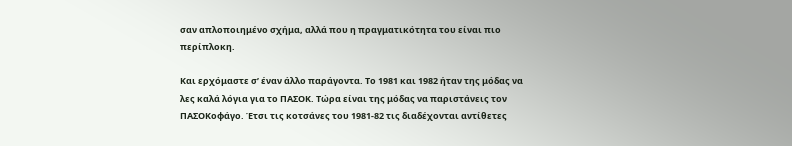σαν απλοποιημένο σχήμα, αλλά που η πραγματικότητα του είναι πιο περίπλοκη.

Και ερχόμαστε σ’ έναν άλλο παράγοντα. Το 1981 και 1982 ήταν της μόδας να λες καλά λόγια για το ΠΑΣΟΚ. Τώρα είναι της μόδας να παριστάνεις τον ΠΑΣΟΚοφάγο. Έτσι τις κοτσάνες του 1981-82 τις διαδέχονται αντίθετες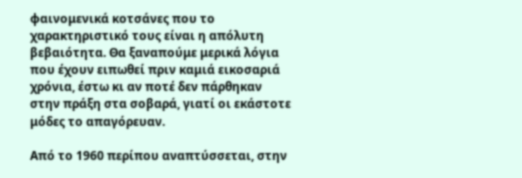φαινομενικά κοτσάνες που το χαρακτηριστικό τους είναι η απόλυτη βεβαιότητα. Θα ξαναπούμε μερικά λόγια που έχουν ειπωθεί πριν καμιά εικοσαριά χρόνια, έστω κι αν ποτέ δεν πάρθηκαν στην πράξη στα σοβαρά, γιατί οι εκάστοτε μόδες το απαγόρευαν.

Από το 1960 περίπου αναπτύσσεται, στην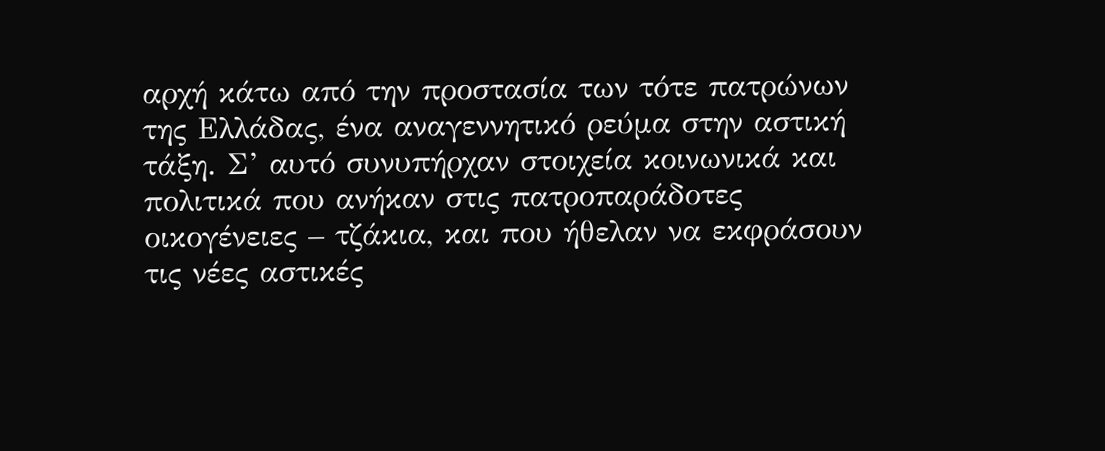αρχή κάτω από την προστασία των τότε πατρώνων της Ελλάδας, ένα αναγεννητικό ρεύμα στην αστική τάξη. Σ’ αυτό συνυπήρχαν στοιχεία κοινωνικά και πολιτικά που ανήκαν στις πατροπαράδοτες οικογένειες – τζάκια, και που ήθελαν να εκφράσουν τις νέες αστικές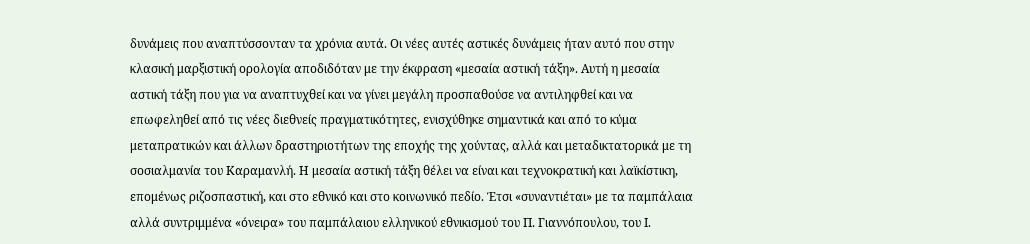δυνάμεις που αναπτύσσονταν τα χρόνια αυτά. Οι νέες αυτές αστικές δυνάμεις ήταν αυτό που στην κλασική μαρξιστική ορολογία αποδιδόταν με την έκφραση «μεσαία αστική τάξη». Αυτή η μεσαία αστική τάξη που για να αναπτυχθεί και να γίνει μεγάλη προσπαθούσε να αντιληφθεί και να επωφεληθεί από τις νέες διεθνείς πραγματικότητες, ενισχύθηκε σημαντικά και από το κύμα μεταπρατικών και άλλων δραστηριοτήτων της εποχής της χούντας, αλλά και μεταδικτατορικά με τη σοσιαλμανία του Καραμανλή. Η μεσαία αστική τάξη θέλει να είναι και τεχνοκρατική και λαϊκίστικη, επομένως ριζοσπαστική, και στο εθνικό και στο κοινωνικό πεδίο. Έτσι «συναντιέται» με τα παμπάλαια αλλά συντριμμένα «όνειρα» του παμπάλαιου ελληνικού εθνικισμού του Π. Γιαννόπουλου, του Ι.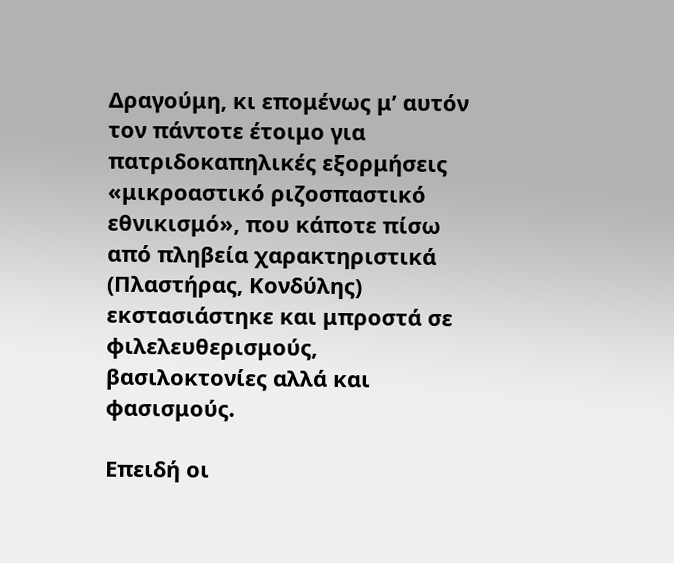Δραγούμη, κι επομένως μ’ αυτόν τον πάντοτε έτοιμο για πατριδοκαπηλικές εξορμήσεις «μικροαστικό ριζοσπαστικό εθνικισμό», που κάποτε πίσω από πληβεία χαρακτηριστικά (Πλαστήρας, Κονδύλης) εκστασιάστηκε και μπροστά σε φιλελευθερισμούς, βασιλοκτονίες αλλά και φασισμούς.

Επειδή οι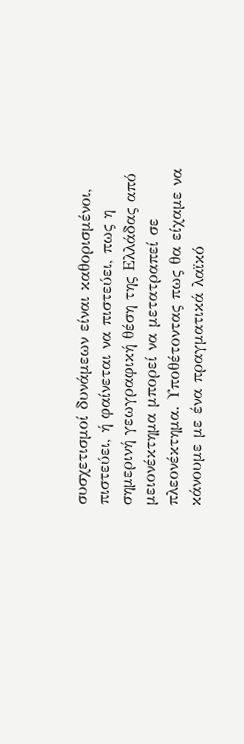συσχετισμοί δυνάμεων είναι καθορισμένοι, πιστεύει, ή φαίνεται να πιστεύει, πως η σημερινή γεωγραφική θέση της Ελλάδας από μειονέκτημα μπορεί να μετατραπεί σε πλεονέκτημα. Υποθέτοντας πως θα είχαμε να κάνουμε με ένα πραγματικά λαϊκό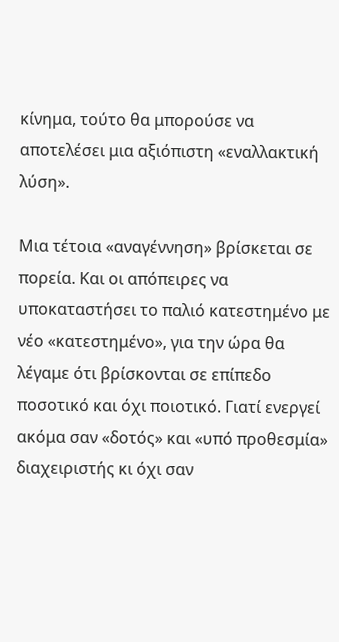κίνημα, τούτο θα μπορούσε να αποτελέσει μια αξιόπιστη «εναλλακτική λύση».

Μια τέτοια «αναγέννηση» βρίσκεται σε πορεία. Και οι απόπειρες να υποκαταστήσει το παλιό κατεστημένο με νέο «κατεστημένο», για την ώρα θα λέγαμε ότι βρίσκονται σε επίπεδο ποσοτικό και όχι ποιοτικό. Γιατί ενεργεί ακόμα σαν «δοτός» και «υπό προθεσμία» διαχειριστής κι όχι σαν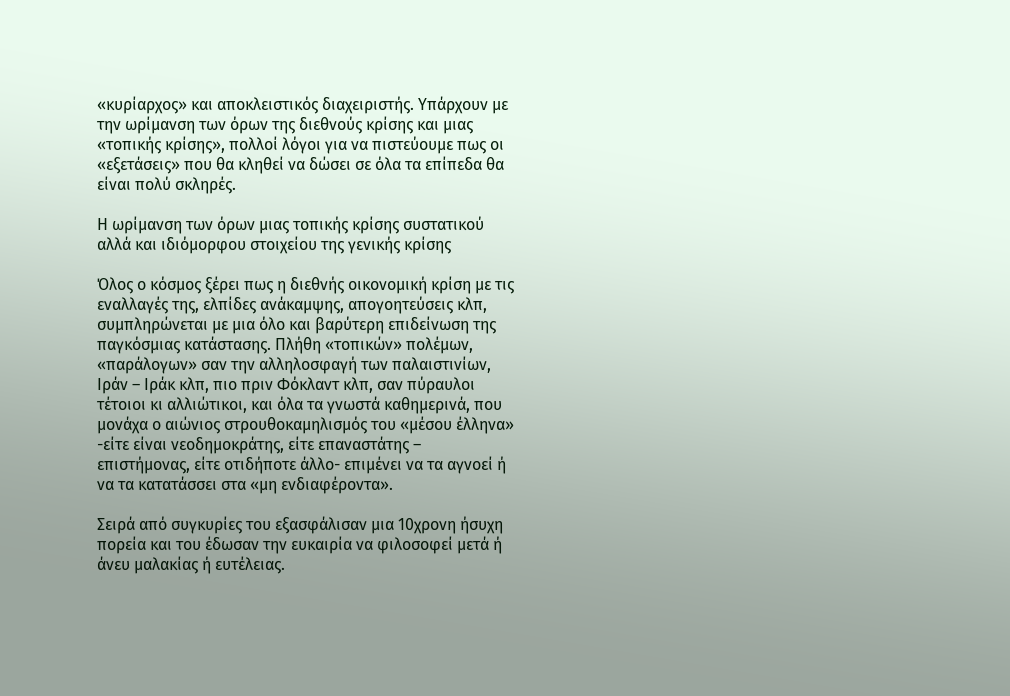«κυρίαρχος» και αποκλειστικός διαχειριστής. Υπάρχουν με την ωρίμανση των όρων της διεθνούς κρίσης και μιας «τοπικής κρίσης», πολλοί λόγοι για να πιστεύουμε πως οι «εξετάσεις» που θα κληθεί να δώσει σε όλα τα επίπεδα θα είναι πολύ σκληρές.

Η ωρίμανση των όρων μιας τοπικής κρίσης συστατικού αλλά και ιδιόμορφου στοιχείου της γενικής κρίσης

Όλος ο κόσμος ξέρει πως η διεθνής οικονομική κρίση με τις εναλλαγές της, ελπίδες ανάκαμψης, απογοητεύσεις κλπ, συμπληρώνεται με μια όλο και βαρύτερη επιδείνωση της παγκόσμιας κατάστασης. Πλήθη «τοπικών» πολέμων, «παράλογων» σαν την αλληλοσφαγή των παλαιστινίων, Ιράν – Ιράκ κλπ, πιο πριν Φόκλαντ κλπ, σαν πύραυλοι τέτοιοι κι αλλιώτικοι, και όλα τα γνωστά καθημερινά, που μονάχα ο αιώνιος στρουθοκαμηλισμός του «μέσου έλληνα» -είτε είναι νεοδημοκράτης, είτε επαναστάτης – επιστήμονας, είτε οτιδήποτε άλλο- επιμένει να τα αγνοεί ή να τα κατατάσσει στα «μη ενδιαφέροντα».

Σειρά από συγκυρίες του εξασφάλισαν μια 10χρονη ήσυχη πορεία και του έδωσαν την ευκαιρία να φιλοσοφεί μετά ή άνευ μαλακίας ή ευτέλειας.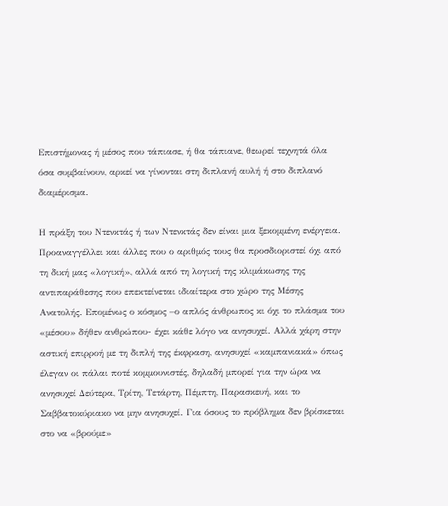Επιστήμονας ή μέσος που τάπιασε, ή θα τάπιανε, θεωρεί τεχνητά όλα όσα συμβαίνουν, αρκεί να γίνονται στη διπλανή αυλή ή στο διπλανό διαμέρισμα.

Η πράξη του Ντενκτάς ή των Ντενκτάς δεν είναι μια ξεκομμένη ενέργεια. Προαναγγέλλει και άλλες που ο αριθμός τους θα προσδιοριστεί όχι από τη δική μας «λογική», αλλά από τη λογική της κλιμάκωσης της αντιπαράθεσης που επεκτείνεται ιδιαίτερα στο χώρο της Μέσης Ανατολής. Επομένως ο κόσμος –ο απλός άνθρωπος κι όχι το πλάσμα του «μέσου» δήθεν ανθρώπου- έχει κάθε λόγο να ανησυχεί. Αλλά χάρη στην αστική επιρροή με τη διπλή της έκφραση, ανησυχεί «καμπανιακά» όπως έλεγαν οι πάλαι ποτέ κομμουνιστές, δηλαδή μπορεί για την ώρα να ανησυχεί Δεύτερα, Τρίτη, Τετάρτη, Πέμπτη, Παρασκευή, και το Σαββατοκύριακο να μην ανησυχεί. Για όσους το πρόβλημα δεν βρίσκεται στο να «βρούμε»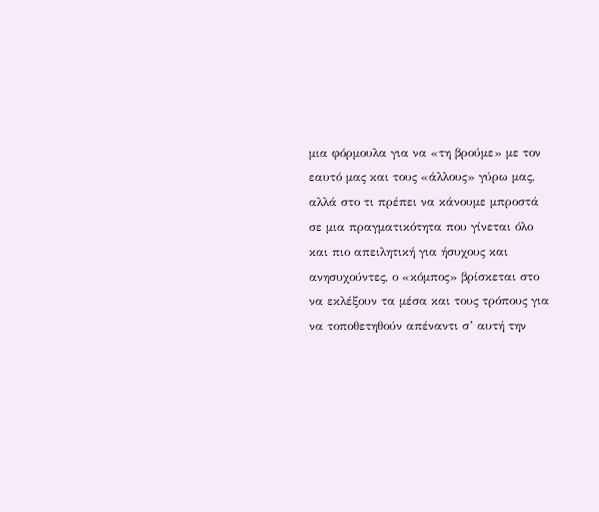μια φόρμουλα για να «τη βρούμε» με τον εαυτό μας και τους «άλλους» γύρω μας, αλλά στο τι πρέπει να κάνουμε μπροστά σε μια πραγματικότητα που γίνεται όλο και πιο απειλητική για ήσυχους και ανησυχούντες, ο «κόμπος» βρίσκεται στο να εκλέξουν τα μέσα και τους τρόπους για να τοποθετηθούν απέναντι σ’ αυτή την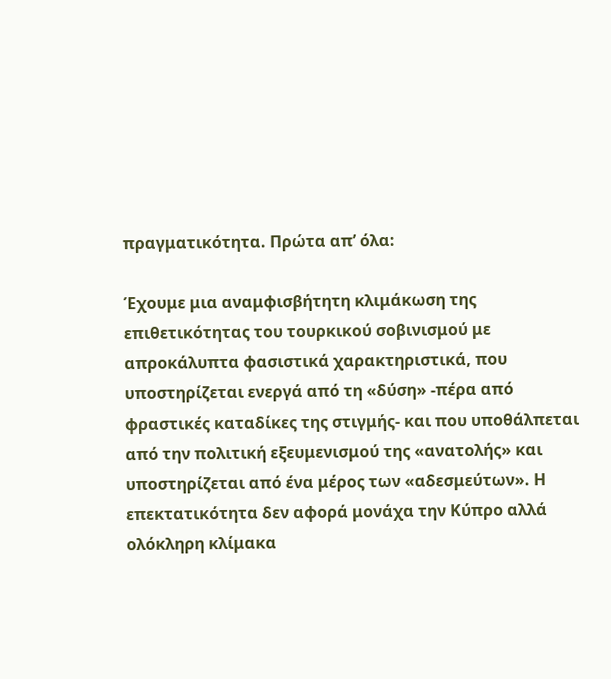πραγματικότητα. Πρώτα απ’ όλα:

Έχουμε μια αναμφισβήτητη κλιμάκωση της επιθετικότητας του τουρκικού σοβινισμού με απροκάλυπτα φασιστικά χαρακτηριστικά, που υποστηρίζεται ενεργά από τη «δύση» -πέρα από φραστικές καταδίκες της στιγμής- και που υποθάλπεται από την πολιτική εξευμενισμού της «ανατολής» και υποστηρίζεται από ένα μέρος των «αδεσμεύτων». Η επεκτατικότητα δεν αφορά μονάχα την Κύπρο αλλά ολόκληρη κλίμακα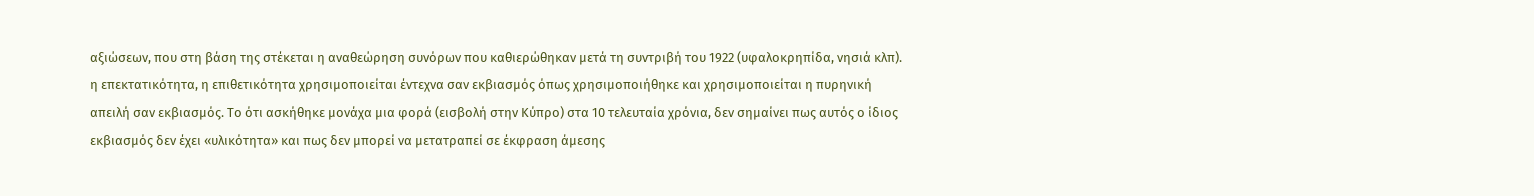αξιώσεων, που στη βάση της στέκεται η αναθεώρηση συνόρων που καθιερώθηκαν μετά τη συντριβή του 1922 (υφαλοκρηπίδα, νησιά κλπ). η επεκτατικότητα, η επιθετικότητα χρησιμοποιείται έντεχνα σαν εκβιασμός όπως χρησιμοποιήθηκε και χρησιμοποιείται η πυρηνική απειλή σαν εκβιασμός. Το ότι ασκήθηκε μονάχα μια φορά (εισβολή στην Κύπρο) στα 10 τελευταία χρόνια, δεν σημαίνει πως αυτός ο ίδιος εκβιασμός δεν έχει «υλικότητα» και πως δεν μπορεί να μετατραπεί σε έκφραση άμεσης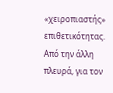«χειροπιαστής» επιθετικότητας. Από την άλλη πλευρά, για τον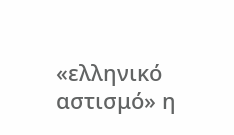«ελληνικό αστισμό» η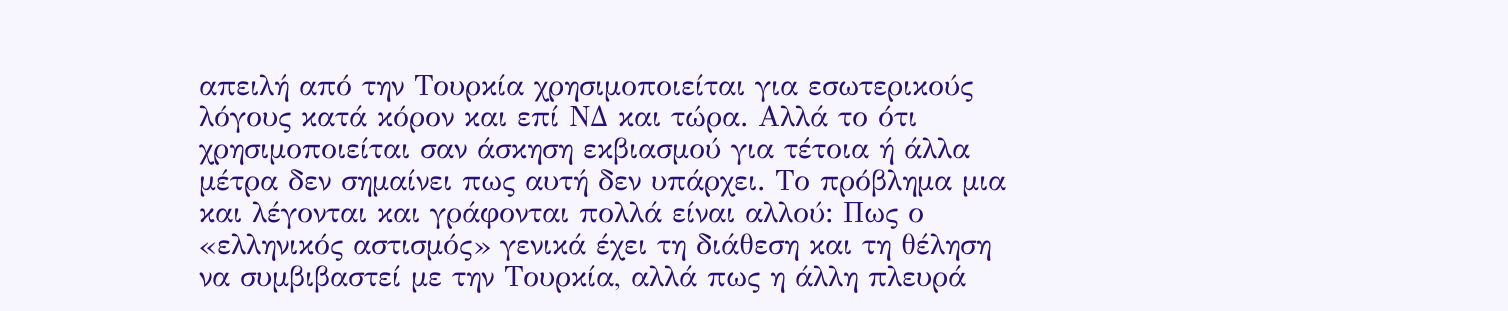απειλή από την Τουρκία χρησιμοποιείται για εσωτερικούς λόγους κατά κόρον και επί ΝΔ και τώρα. Αλλά το ότι χρησιμοποιείται σαν άσκηση εκβιασμού για τέτοια ή άλλα μέτρα δεν σημαίνει πως αυτή δεν υπάρχει. Το πρόβλημα μια και λέγονται και γράφονται πολλά είναι αλλού: Πως ο «ελληνικός αστισμός» γενικά έχει τη διάθεση και τη θέληση να συμβιβαστεί με την Τουρκία, αλλά πως η άλλη πλευρά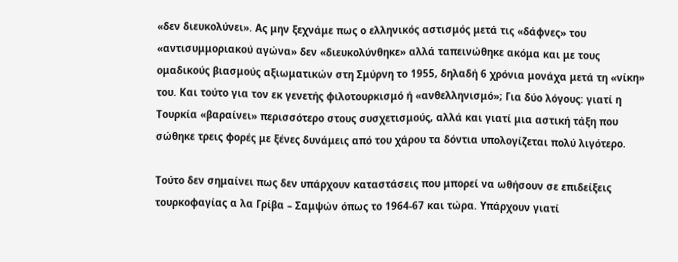«δεν διευκολύνει». Ας μην ξεχνάμε πως ο ελληνικός αστισμός μετά τις «δάφνες» του «αντισυμμοριακού αγώνα» δεν «διευκολύνθηκε» αλλά ταπεινώθηκε ακόμα και με τους ομαδικούς βιασμούς αξιωματικών στη Σμύρνη το 1955, δηλαδή 6 χρόνια μονάχα μετά τη «νίκη» του. Και τούτο για τον εκ γενετής φιλοτουρκισμό ή «ανθελληνισμό»; Για δύο λόγους: γιατί η Τουρκία «βαραίνει» περισσότερο στους συσχετισμούς, αλλά και γιατί μια αστική τάξη που σώθηκε τρεις φορές με ξένες δυνάμεις από του χάρου τα δόντια υπολογίζεται πολύ λιγότερο.

Τούτο δεν σημαίνει πως δεν υπάρχουν καταστάσεις που μπορεί να ωθήσουν σε επιδείξεις τουρκοφαγίας α λα Γρίβα – Σαμψών όπως το 1964-67 και τώρα. Υπάρχουν γιατί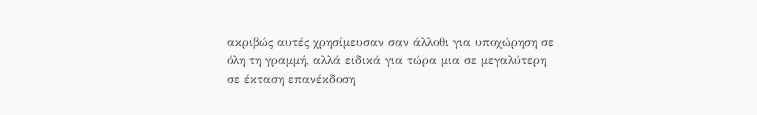ακριβώς αυτές χρησίμευσαν σαν άλλοθι για υποχώρηση σε όλη τη γραμμή, αλλά ειδικά για τώρα μια σε μεγαλύτερη σε έκταση επανέκδοση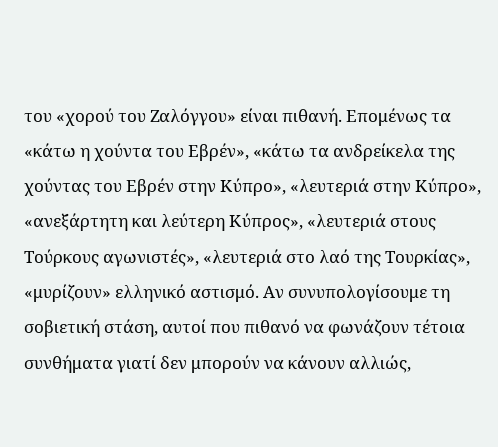του «χορού του Ζαλόγγου» είναι πιθανή. Επομένως τα «κάτω η χούντα του Εβρέν», «κάτω τα ανδρείκελα της χούντας του Εβρέν στην Κύπρο», «λευτεριά στην Κύπρο», «ανεξάρτητη και λεύτερη Κύπρος», «λευτεριά στους Τούρκους αγωνιστές», «λευτεριά στο λαό της Τουρκίας», «μυρίζουν» ελληνικό αστισμό. Αν συνυπολογίσουμε τη σοβιετική στάση, αυτοί που πιθανό να φωνάζουν τέτοια συνθήματα γιατί δεν μπορούν να κάνουν αλλιώς,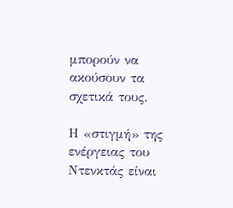μπορούν να ακούσουν τα σχετικά τους.

Η «στιγμή» της ενέργειας του Ντενκτάς είναι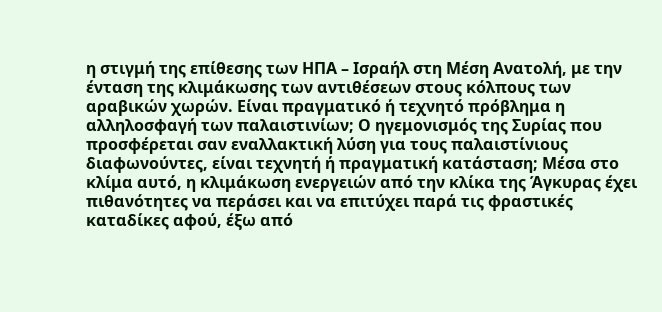η στιγμή της επίθεσης των ΗΠΑ – Ισραήλ στη Μέση Ανατολή, με την ένταση της κλιμάκωσης των αντιθέσεων στους κόλπους των αραβικών χωρών. Είναι πραγματικό ή τεχνητό πρόβλημα η αλληλοσφαγή των παλαιστινίων; Ο ηγεμονισμός της Συρίας που προσφέρεται σαν εναλλακτική λύση για τους παλαιστίνιους διαφωνούντες, είναι τεχνητή ή πραγματική κατάσταση; Μέσα στο κλίμα αυτό, η κλιμάκωση ενεργειών από την κλίκα της Άγκυρας έχει πιθανότητες να περάσει και να επιτύχει παρά τις φραστικές καταδίκες αφού, έξω από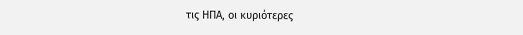τις ΗΠΑ, οι κυριότερες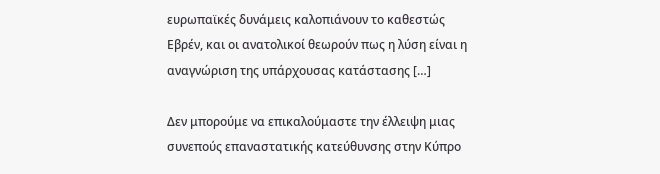ευρωπαϊκές δυνάμεις καλοπιάνουν το καθεστώς Εβρέν, και οι ανατολικοί θεωρούν πως η λύση είναι η αναγνώριση της υπάρχουσας κατάστασης […]

Δεν μπορούμε να επικαλούμαστε την έλλειψη μιας συνεπούς επαναστατικής κατεύθυνσης στην Κύπρο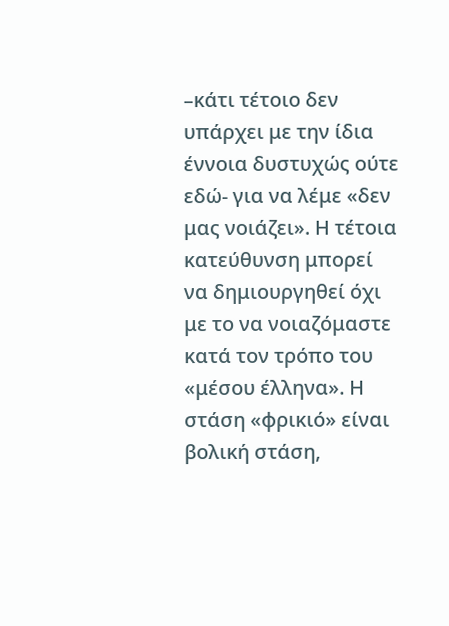–κάτι τέτοιο δεν υπάρχει με την ίδια έννοια δυστυχώς ούτε εδώ- για να λέμε «δεν μας νοιάζει». Η τέτοια κατεύθυνση μπορεί να δημιουργηθεί όχι με το να νοιαζόμαστε κατά τον τρόπο του «μέσου έλληνα». Η στάση «φρικιό» είναι βολική στάση,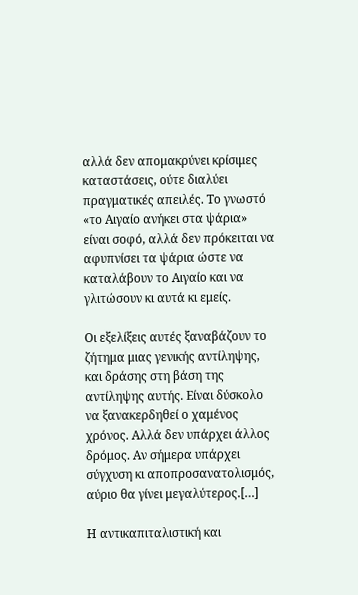αλλά δεν απομακρύνει κρίσιμες καταστάσεις, ούτε διαλύει πραγματικές απειλές. Το γνωστό «το Αιγαίο ανήκει στα ψάρια» είναι σοφό, αλλά δεν πρόκειται να αφυπνίσει τα ψάρια ώστε να καταλάβουν το Αιγαίο και να γλιτώσουν κι αυτά κι εμείς.

Οι εξελίξεις αυτές ξαναβάζουν το ζήτημα μιας γενικής αντίληψης, και δράσης στη βάση της αντίληψης αυτής. Είναι δύσκολο να ξανακερδηθεί ο χαμένος χρόνος. Αλλά δεν υπάρχει άλλος δρόμος. Αν σήμερα υπάρχει σύγχυση κι αποπροσανατολισμός, αύριο θα γίνει μεγαλύτερος.[…]

Η αντικαπιταλιστική και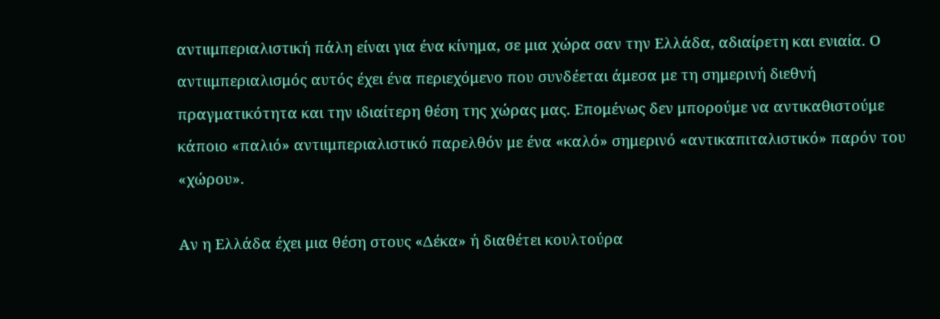αντιιμπεριαλιστική πάλη είναι για ένα κίνημα, σε μια χώρα σαν την Ελλάδα, αδιαίρετη και ενιαία. Ο αντιιμπεριαλισμός αυτός έχει ένα περιεχόμενο που συνδέεται άμεσα με τη σημερινή διεθνή πραγματικότητα και την ιδιαίτερη θέση της χώρας μας. Επομένως δεν μπορούμε να αντικαθιστούμε κάποιο «παλιό» αντιιμπεριαλιστικό παρελθόν με ένα «καλό» σημερινό «αντικαπιταλιστικό» παρόν του «χώρου».

Αν η Ελλάδα έχει μια θέση στους «Δέκα» ή διαθέτει κουλτούρα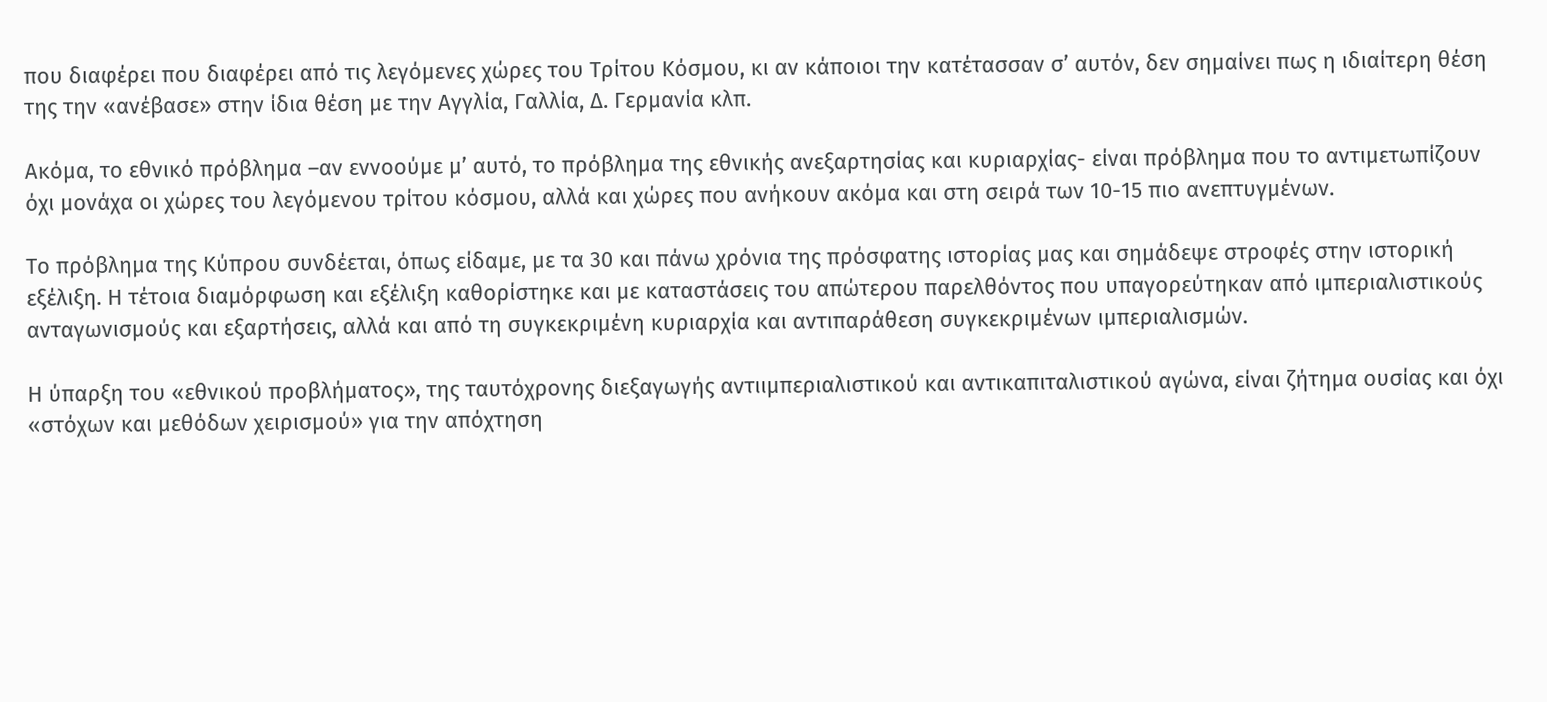που διαφέρει που διαφέρει από τις λεγόμενες χώρες του Τρίτου Κόσμου, κι αν κάποιοι την κατέτασσαν σ’ αυτόν, δεν σημαίνει πως η ιδιαίτερη θέση της την «ανέβασε» στην ίδια θέση με την Αγγλία, Γαλλία, Δ. Γερμανία κλπ.

Ακόμα, το εθνικό πρόβλημα –αν εννοούμε μ’ αυτό, το πρόβλημα της εθνικής ανεξαρτησίας και κυριαρχίας- είναι πρόβλημα που το αντιμετωπίζουν όχι μονάχα οι χώρες του λεγόμενου τρίτου κόσμου, αλλά και χώρες που ανήκουν ακόμα και στη σειρά των 10-15 πιο ανεπτυγμένων.

Το πρόβλημα της Κύπρου συνδέεται, όπως είδαμε, με τα 30 και πάνω χρόνια της πρόσφατης ιστορίας μας και σημάδεψε στροφές στην ιστορική εξέλιξη. Η τέτοια διαμόρφωση και εξέλιξη καθορίστηκε και με καταστάσεις του απώτερου παρελθόντος που υπαγορεύτηκαν από ιμπεριαλιστικούς ανταγωνισμούς και εξαρτήσεις, αλλά και από τη συγκεκριμένη κυριαρχία και αντιπαράθεση συγκεκριμένων ιμπεριαλισμών.

Η ύπαρξη του «εθνικού προβλήματος», της ταυτόχρονης διεξαγωγής αντιιμπεριαλιστικού και αντικαπιταλιστικού αγώνα, είναι ζήτημα ουσίας και όχι «στόχων και μεθόδων χειρισμού» για την απόχτηση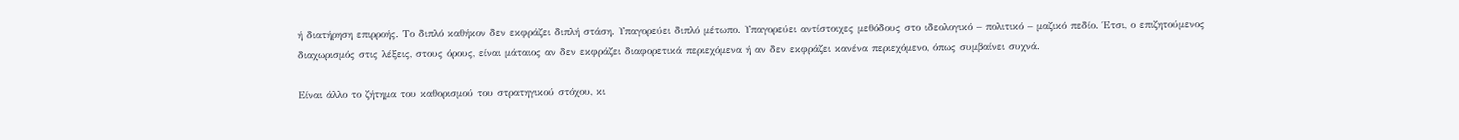ή διατήρηση επιρροής. Το διπλό καθήκον δεν εκφράζει διπλή στάση. Υπαγορεύει διπλό μέτωπο. Υπαγορεύει αντίστοιχες μεθόδους στο ιδεολογικό – πολιτικό – μαζικό πεδίο. Έτσι, ο επιζητούμενος διαχωρισμός στις λέξεις, στους όρους, είναι μάταιος αν δεν εκφράζει διαφορετικά περιεχόμενα ή αν δεν εκφράζει κανένα περιεχόμενο, όπως συμβαίνει συχνά.

Είναι άλλο το ζήτημα του καθορισμού του στρατηγικού στόχου, κι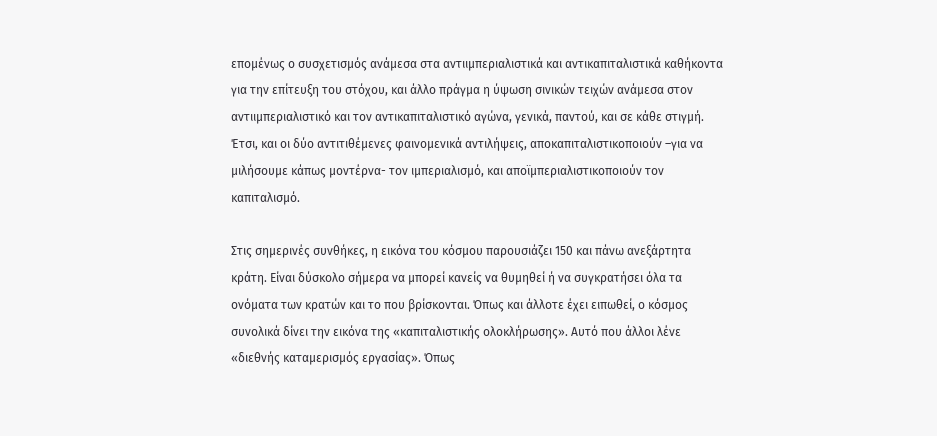επομένως ο συσχετισμός ανάμεσα στα αντιιμπεριαλιστικά και αντικαπιταλιστικά καθήκοντα για την επίτευξη του στόχου, και άλλο πράγμα η ύψωση σινικών τειχών ανάμεσα στον αντιιμπεριαλιστικό και τον αντικαπιταλιστικό αγώνα, γενικά, παντού, και σε κάθε στιγμή. Έτσι, και οι δύο αντιτιθέμενες φαινομενικά αντιλήψεις, αποκαπιταλιστικοποιούν –για να μιλήσουμε κάπως μοντέρνα- τον ιμπεριαλισμό, και αποϊμπεριαλιστικοποιούν τον καπιταλισμό.

Στις σημερινές συνθήκες, η εικόνα του κόσμου παρουσιάζει 150 και πάνω ανεξάρτητα κράτη. Είναι δύσκολο σήμερα να μπορεί κανείς να θυμηθεί ή να συγκρατήσει όλα τα ονόματα των κρατών και το που βρίσκονται. Όπως και άλλοτε έχει ειπωθεί, ο κόσμος συνολικά δίνει την εικόνα της «καπιταλιστικής ολοκλήρωσης». Αυτό που άλλοι λένε «διεθνής καταμερισμός εργασίας». Όπως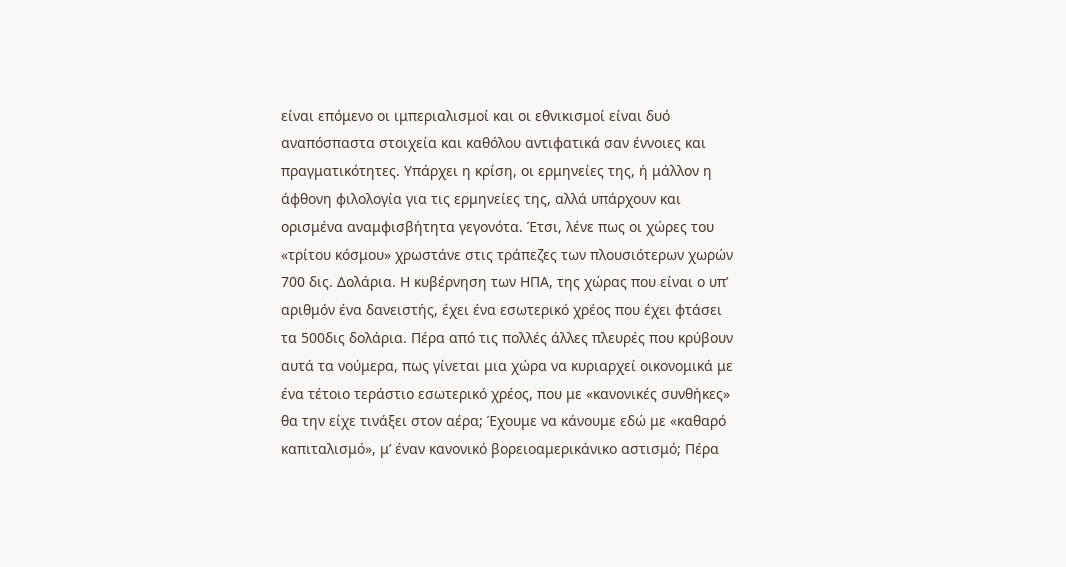είναι επόμενο οι ιμπεριαλισμοί και οι εθνικισμοί είναι δυό αναπόσπαστα στοιχεία και καθόλου αντιφατικά σαν έννοιες και πραγματικότητες. Υπάρχει η κρίση, οι ερμηνείες της, ή μάλλον η άφθονη φιλολογία για τις ερμηνείες της, αλλά υπάρχουν και ορισμένα αναμφισβήτητα γεγονότα. Έτσι, λένε πως οι χώρες του «τρίτου κόσμου» χρωστάνε στις τράπεζες των πλουσιότερων χωρών 700 δις. Δολάρια. Η κυβέρνηση των ΗΠΑ, της χώρας που είναι ο υπ’ αριθμόν ένα δανειστής, έχει ένα εσωτερικό χρέος που έχει φτάσει τα 500δις δολάρια. Πέρα από τις πολλές άλλες πλευρές που κρύβουν αυτά τα νούμερα, πως γίνεται μια χώρα να κυριαρχεί οικονομικά με ένα τέτοιο τεράστιο εσωτερικό χρέος, που με «κανονικές συνθήκες» θα την είχε τινάξει στον αέρα; Έχουμε να κάνουμε εδώ με «καθαρό καπιταλισμό», μ’ έναν κανονικό βορειοαμερικάνικο αστισμό; Πέρα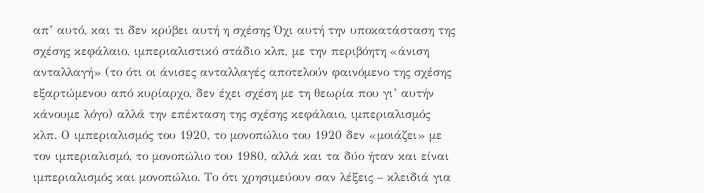απ’ αυτό, και τι δεν κρύβει αυτή η σχέσης Όχι αυτή την υποκατάσταση της σχέσης κεφάλαιο, ιμπεριαλιστικό στάδιο κλπ, με την περιβόητη «άνιση ανταλλαγή» (το ότι οι άνισες ανταλλαγές αποτελούν φαινόμενο της σχέσης εξαρτώμενου από κυρίαρχο, δεν έχει σχέση με τη θεωρία που γι’ αυτήν κάνουμε λόγο) αλλά την επέκταση της σχέσης κεφάλαιο, ιμπεριαλισμός κλπ. Ο ιμπεριαλισμός του 1920, το μονοπώλιο του 1920 δεν «μοιάζει» με τον ιμπεριαλισμό, το μονοπώλιο του 1980, αλλά και τα δύο ήταν και είναι ιμπεριαλισμός και μονοπώλιο. Το ότι χρησιμεύουν σαν λέξεις – κλειδιά για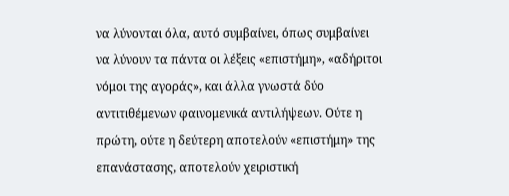να λύνονται όλα, αυτό συμβαίνει, όπως συμβαίνει να λύνουν τα πάντα οι λέξεις «επιστήμη», «αδήριτοι νόμοι της αγοράς», και άλλα γνωστά δύο αντιτιθέμενων φαινομενικά αντιλήψεων. Ούτε η πρώτη, ούτε η δεύτερη αποτελούν «επιστήμη» της επανάστασης, αποτελούν χειριστική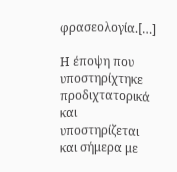φρασεολογία.[…]

Η έποψη που υποστηρίχτηκε προδιχτατορικά και υποστηρίζεται και σήμερα με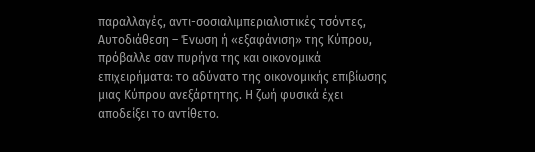παραλλαγές, αντι-σοσιαλιμπεριαλιστικές τσόντες, Αυτοδιάθεση – Ένωση ή «εξαφάνιση» της Κύπρου, πρόβαλλε σαν πυρήνα της και οικονομικά επιχειρήματα: το αδύνατο της οικονομικής επιβίωσης μιας Κύπρου ανεξάρτητης. Η ζωή φυσικά έχει αποδείξει το αντίθετο.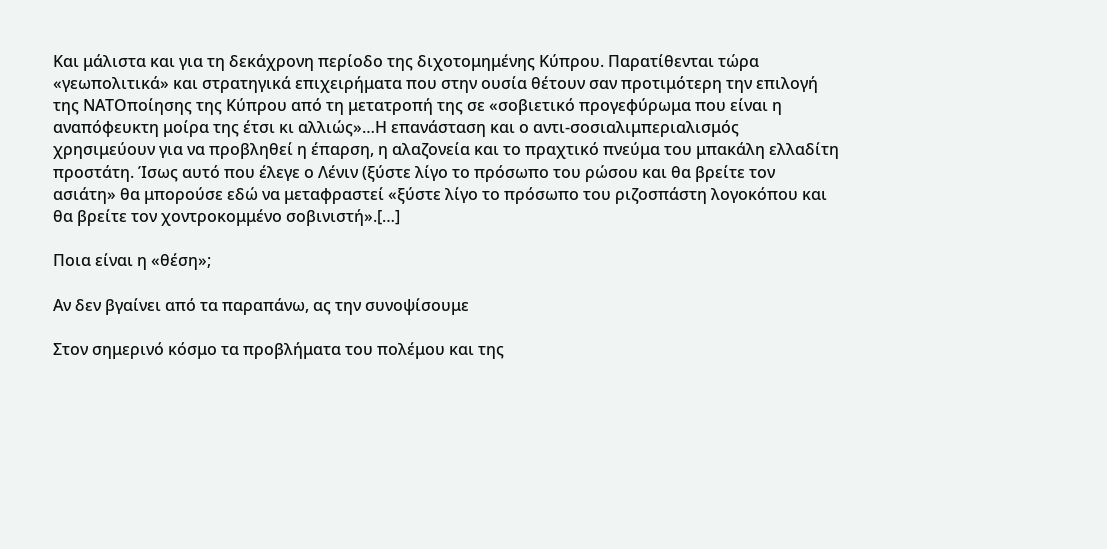Και μάλιστα και για τη δεκάχρονη περίοδο της διχοτομημένης Κύπρου. Παρατίθενται τώρα «γεωπολιτικά» και στρατηγικά επιχειρήματα που στην ουσία θέτουν σαν προτιμότερη την επιλογή της ΝΑΤΟποίησης της Κύπρου από τη μετατροπή της σε «σοβιετικό προγεφύρωμα που είναι η αναπόφευκτη μοίρα της έτσι κι αλλιώς»…Η επανάσταση και ο αντι-σοσιαλιμπεριαλισμός χρησιμεύουν για να προβληθεί η έπαρση, η αλαζονεία και το πραχτικό πνεύμα του μπακάλη ελλαδίτη προστάτη. Ίσως αυτό που έλεγε ο Λένιν (ξύστε λίγο το πρόσωπο του ρώσου και θα βρείτε τον ασιάτη» θα μπορούσε εδώ να μεταφραστεί «ξύστε λίγο το πρόσωπο του ριζοσπάστη λογοκόπου και θα βρείτε τον χοντροκομμένο σοβινιστή».[…]

Ποια είναι η «θέση»;

Αν δεν βγαίνει από τα παραπάνω, ας την συνοψίσουμε

Στον σημερινό κόσμο τα προβλήματα του πολέμου και της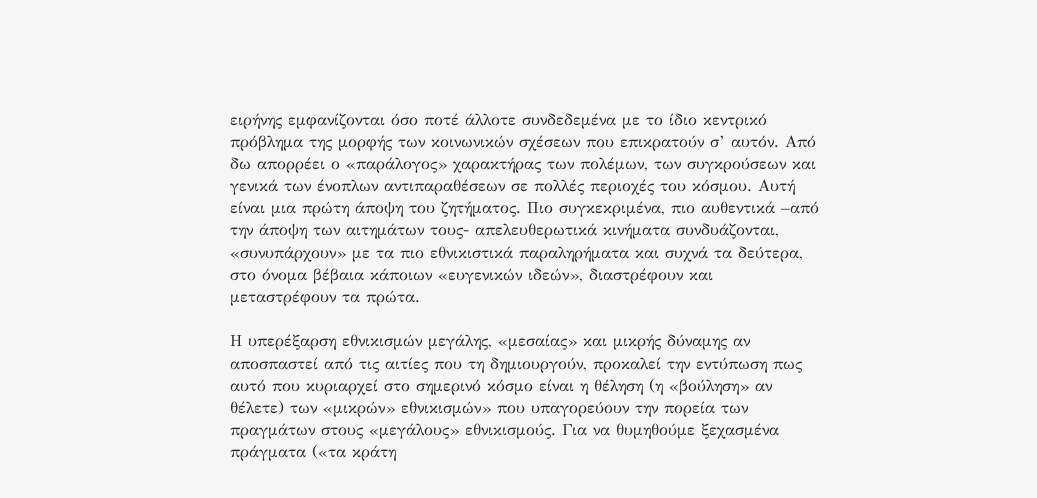ειρήνης εμφανίζονται όσο ποτέ άλλοτε συνδεδεμένα με το ίδιο κεντρικό πρόβλημα της μορφής των κοινωνικών σχέσεων που επικρατούν σ’ αυτόν. Από δω απορρέει ο «παράλογος» χαρακτήρας των πολέμων, των συγκρούσεων και γενικά των ένοπλων αντιπαραθέσεων σε πολλές περιοχές του κόσμου. Αυτή είναι μια πρώτη άποψη του ζητήματος. Πιο συγκεκριμένα, πιο αυθεντικά –από την άποψη των αιτημάτων τους- απελευθερωτικά κινήματα συνδυάζονται, «συνυπάρχουν» με τα πιο εθνικιστικά παραληρήματα και συχνά τα δεύτερα, στο όνομα βέβαια κάποιων «ευγενικών ιδεών», διαστρέφουν και μεταστρέφουν τα πρώτα.

Η υπερέξαρση εθνικισμών μεγάλης, «μεσαίας» και μικρής δύναμης αν αποσπαστεί από τις αιτίες που τη δημιουργούν, προκαλεί την εντύπωση πως αυτό που κυριαρχεί στο σημερινό κόσμο είναι η θέληση (η «βούληση» αν θέλετε) των «μικρών» εθνικισμών» που υπαγορεύουν την πορεία των πραγμάτων στους «μεγάλους» εθνικισμούς. Για να θυμηθούμε ξεχασμένα πράγματα («τα κράτη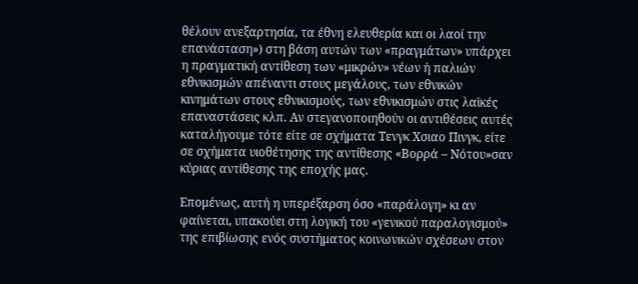θέλουν ανεξαρτησία, τα έθνη ελευθερία και οι λαοί την επανάσταση») στη βάση αυτών των «πραγμάτων» υπάρχει η πραγματική αντίθεση των «μικρών» νέων ή παλιών εθνικισμών απέναντι στους μεγάλους, των εθνικών κινημάτων στους εθνικισμούς, των εθνικισμών στις λαϊκές επαναστάσεις κλπ. Αν στεγανοποιηθούν οι αντιθέσεις αυτές καταλήγουμε τότε είτε σε σχήματα Τενγκ Χσιαο Πινγκ, είτε σε σχήματα υιοθέτησης της αντίθεσης «Βορρά – Νότου»σαν κύριας αντίθεσης της εποχής μας.

Επομένως, αυτή η υπερέξαρση όσο «παράλογη» κι αν φαίνεται, υπακούει στη λογική του «γενικού παραλογισμού» της επιβίωσης ενός συστήματος κοινωνικών σχέσεων στον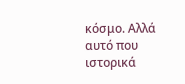κόσμο. Αλλά αυτό που ιστορικά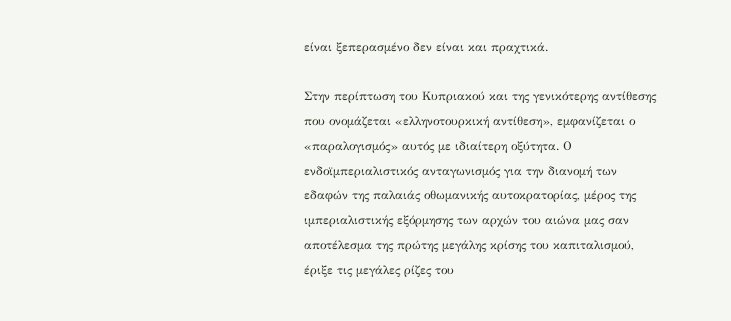είναι ξεπερασμένο δεν είναι και πραχτικά.

Στην περίπτωση του Κυπριακού και της γενικότερης αντίθεσης που ονομάζεται «ελληνοτουρκική αντίθεση», εμφανίζεται ο «παραλογισμός» αυτός με ιδιαίτερη οξύτητα. Ο ενδοϊμπεριαλιστικός ανταγωνισμός για την διανομή των εδαφών της παλαιάς οθωμανικής αυτοκρατορίας, μέρος της ιμπεριαλιστικής εξόρμησης των αρχών του αιώνα μας σαν αποτέλεσμα της πρώτης μεγάλης κρίσης του καπιταλισμού, έριξε τις μεγάλες ρίζες του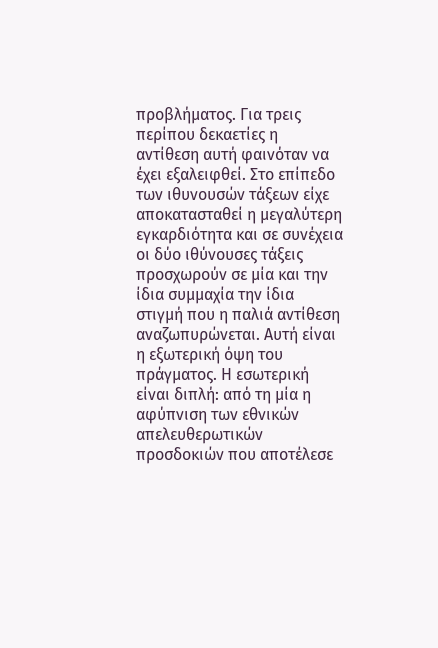προβλήματος. Για τρεις περίπου δεκαετίες η αντίθεση αυτή φαινόταν να έχει εξαλειφθεί. Στο επίπεδο των ιθυνουσών τάξεων είχε αποκατασταθεί η μεγαλύτερη εγκαρδιότητα και σε συνέχεια οι δύο ιθύνουσες τάξεις προσχωρούν σε μία και την ίδια συμμαχία την ίδια στιγμή που η παλιά αντίθεση αναζωπυρώνεται. Αυτή είναι η εξωτερική όψη του πράγματος. Η εσωτερική είναι διπλή: από τη μία η αφύπνιση των εθνικών απελευθερωτικών προσδοκιών που αποτέλεσε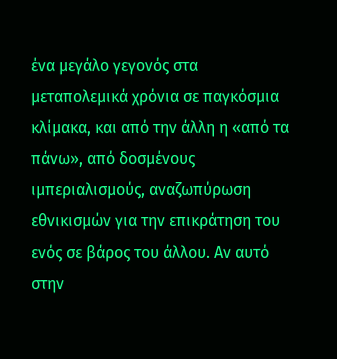ένα μεγάλο γεγονός στα μεταπολεμικά χρόνια σε παγκόσμια κλίμακα, και από την άλλη η «από τα πάνω», από δοσμένους ιμπεριαλισμούς, αναζωπύρωση εθνικισμών για την επικράτηση του ενός σε βάρος του άλλου. Αν αυτό στην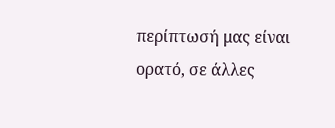περίπτωσή μας είναι ορατό, σε άλλες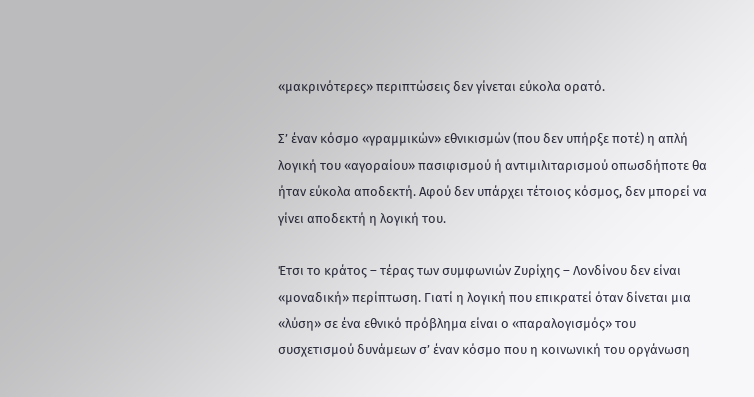«μακρινότερες» περιπτώσεις δεν γίνεται εύκολα ορατό.

Σ’ έναν κόσμο «γραμμικών» εθνικισμών (που δεν υπήρξε ποτέ) η απλή λογική του «αγοραίου» πασιφισμού ή αντιμιλιταρισμού οπωσδήποτε θα ήταν εύκολα αποδεκτή. Αφού δεν υπάρχει τέτοιος κόσμος, δεν μπορεί να γίνει αποδεκτή η λογική του.

Έτσι το κράτος – τέρας των συμφωνιών Ζυρίχης – Λονδίνου δεν είναι «μοναδική» περίπτωση. Γιατί η λογική που επικρατεί όταν δίνεται μια «λύση» σε ένα εθνικό πρόβλημα είναι ο «παραλογισμός» του συσχετισμού δυνάμεων σ’ έναν κόσμο που η κοινωνική του οργάνωση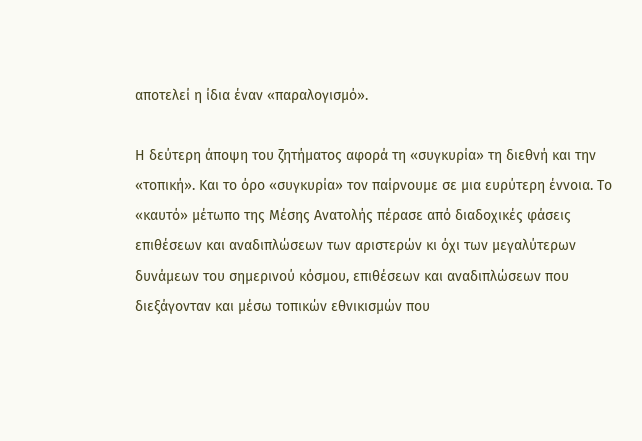αποτελεί η ίδια έναν «παραλογισμό».

Η δεύτερη άποψη του ζητήματος αφορά τη «συγκυρία» τη διεθνή και την «τοπική». Και το όρο «συγκυρία» τον παίρνουμε σε μια ευρύτερη έννοια. Το «καυτό» μέτωπο της Μέσης Ανατολής πέρασε από διαδοχικές φάσεις επιθέσεων και αναδιπλώσεων των αριστερών κι όχι των μεγαλύτερων δυνάμεων του σημερινού κόσμου, επιθέσεων και αναδιπλώσεων που διεξάγονταν και μέσω τοπικών εθνικισμών που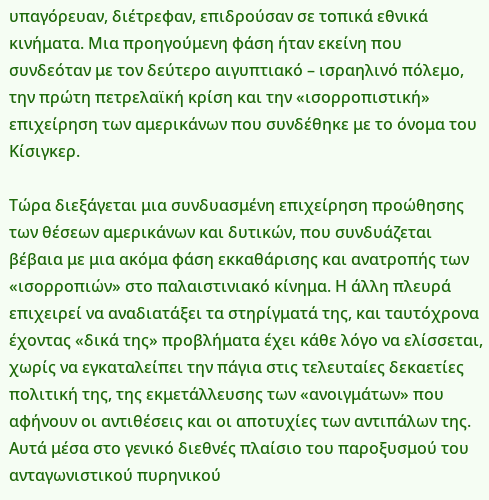υπαγόρευαν, διέτρεφαν, επιδρούσαν σε τοπικά εθνικά κινήματα. Μια προηγούμενη φάση ήταν εκείνη που συνδεόταν με τον δεύτερο αιγυπτιακό – ισραηλινό πόλεμο, την πρώτη πετρελαϊκή κρίση και την «ισορροπιστική» επιχείρηση των αμερικάνων που συνδέθηκε με το όνομα του Κίσιγκερ.

Τώρα διεξάγεται μια συνδυασμένη επιχείρηση προώθησης των θέσεων αμερικάνων και δυτικών, που συνδυάζεται βέβαια με μια ακόμα φάση εκκαθάρισης και ανατροπής των «ισορροπιών» στο παλαιστινιακό κίνημα. Η άλλη πλευρά επιχειρεί να αναδιατάξει τα στηρίγματά της, και ταυτόχρονα έχοντας «δικά της» προβλήματα έχει κάθε λόγο να ελίσσεται, χωρίς να εγκαταλείπει την πάγια στις τελευταίες δεκαετίες πολιτική της, της εκμετάλλευσης των «ανοιγμάτων» που αφήνουν οι αντιθέσεις και οι αποτυχίες των αντιπάλων της. Αυτά μέσα στο γενικό διεθνές πλαίσιο του παροξυσμού του ανταγωνιστικού πυρηνικού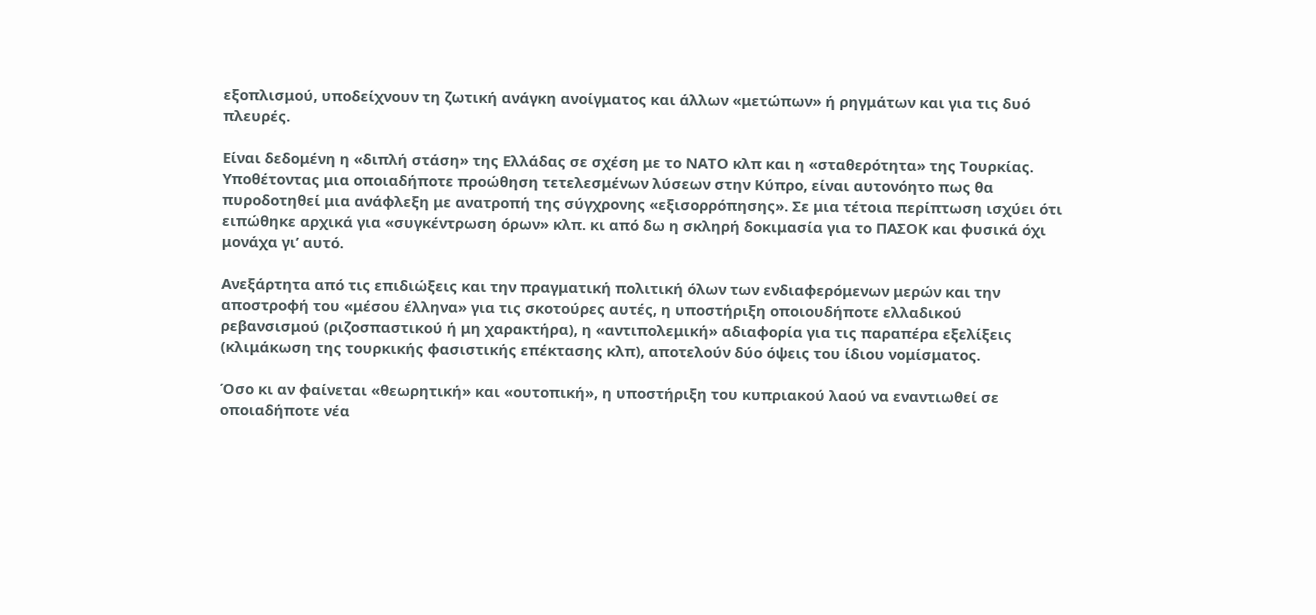εξοπλισμού, υποδείχνουν τη ζωτική ανάγκη ανοίγματος και άλλων «μετώπων» ή ρηγμάτων και για τις δυό πλευρές.

Είναι δεδομένη η «διπλή στάση» της Ελλάδας σε σχέση με το ΝΑΤΟ κλπ και η «σταθερότητα» της Τουρκίας. Υποθέτοντας μια οποιαδήποτε προώθηση τετελεσμένων λύσεων στην Κύπρο, είναι αυτονόητο πως θα πυροδοτηθεί μια ανάφλεξη με ανατροπή της σύγχρονης «εξισορρόπησης». Σε μια τέτοια περίπτωση ισχύει ότι ειπώθηκε αρχικά για «συγκέντρωση όρων» κλπ. κι από δω η σκληρή δοκιμασία για το ΠΑΣΟΚ και φυσικά όχι μονάχα γι’ αυτό.

Ανεξάρτητα από τις επιδιώξεις και την πραγματική πολιτική όλων των ενδιαφερόμενων μερών και την αποστροφή του «μέσου έλληνα» για τις σκοτούρες αυτές, η υποστήριξη οποιουδήποτε ελλαδικού ρεβανσισμού (ριζοσπαστικού ή μη χαρακτήρα), η «αντιπολεμική» αδιαφορία για τις παραπέρα εξελίξεις (κλιμάκωση της τουρκικής φασιστικής επέκτασης κλπ), αποτελούν δύο όψεις του ίδιου νομίσματος.

Όσο κι αν φαίνεται «θεωρητική» και «ουτοπική», η υποστήριξη του κυπριακού λαού να εναντιωθεί σε οποιαδήποτε νέα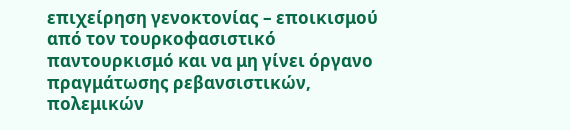επιχείρηση γενοκτονίας – εποικισμού από τον τουρκοφασιστικό παντουρκισμό και να μη γίνει όργανο πραγμάτωσης ρεβανσιστικών, πολεμικών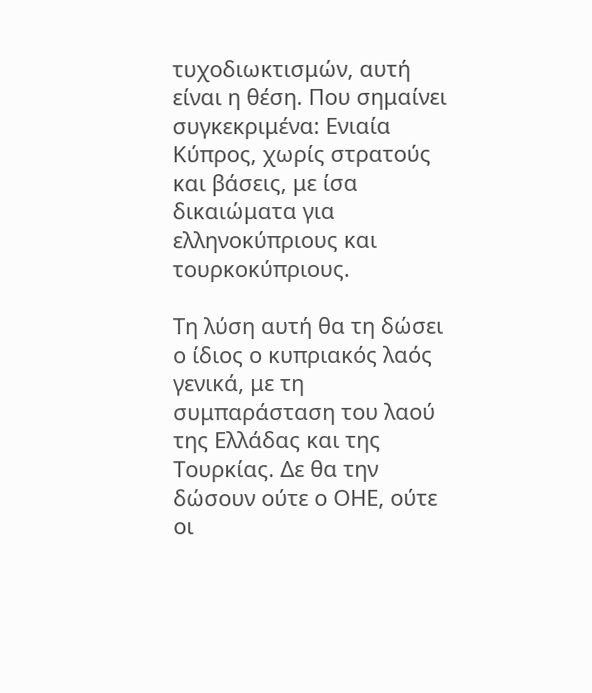τυχοδιωκτισμών, αυτή είναι η θέση. Που σημαίνει συγκεκριμένα: Ενιαία Κύπρος, χωρίς στρατούς και βάσεις, με ίσα δικαιώματα για ελληνοκύπριους και τουρκοκύπριους.

Τη λύση αυτή θα τη δώσει ο ίδιος ο κυπριακός λαός γενικά, με τη συμπαράσταση του λαού της Ελλάδας και της Τουρκίας. Δε θα την δώσουν ούτε ο ΟΗΕ, ούτε οι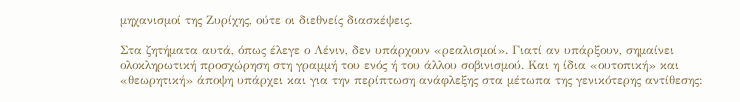μηχανισμοί της Ζυρίχης, ούτε οι διεθνείς διασκέψεις.

Στα ζητήματα αυτά, όπως έλεγε ο Λένιν, δεν υπάρχουν «ρεαλισμοί». Γιατί αν υπάρξουν, σημαίνει ολοκληρωτική προσχώρηση στη γραμμή του ενός ή του άλλου σοβινισμού. Και η ίδια «ουτοπική» και «θεωρητική» άποψη υπάρχει και για την περίπτωση ανάφλεξης στα μέτωπα της γενικότερης αντίθεσης: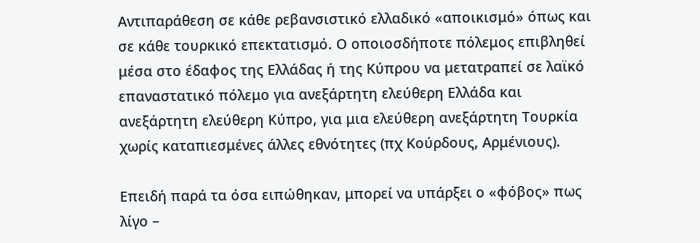Αντιπαράθεση σε κάθε ρεβανσιστικό ελλαδικό «αποικισμό» όπως και σε κάθε τουρκικό επεκτατισμό. Ο οποιοσδήποτε πόλεμος επιβληθεί μέσα στο έδαφος της Ελλάδας ή της Κύπρου να μετατραπεί σε λαϊκό επαναστατικό πόλεμο για ανεξάρτητη ελεύθερη Ελλάδα και ανεξάρτητη ελεύθερη Κύπρο, για μια ελεύθερη ανεξάρτητη Τουρκία χωρίς καταπιεσμένες άλλες εθνότητες (πχ Κούρδους, Αρμένιους).

Επειδή παρά τα όσα ειπώθηκαν, μπορεί να υπάρξει ο «φόβος» πως λίγο –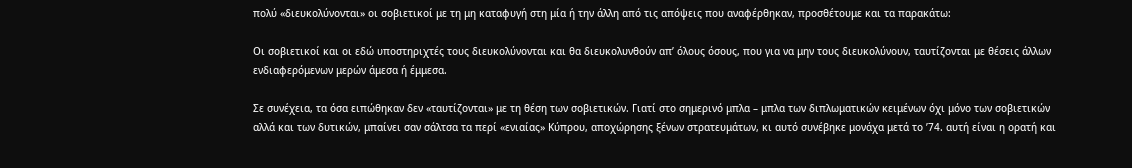πολύ «διευκολύνονται» οι σοβιετικοί με τη μη καταφυγή στη μία ή την άλλη από τις απόψεις που αναφέρθηκαν, προσθέτουμε και τα παρακάτω:

Οι σοβιετικοί και οι εδώ υποστηριχτές τους διευκολύνονται και θα διευκολυνθούν απ’ όλους όσους, που για να μην τους διευκολύνουν, ταυτίζονται με θέσεις άλλων ενδιαφερόμενων μερών άμεσα ή έμμεσα.

Σε συνέχεια, τα όσα ειπώθηκαν δεν «ταυτίζονται» με τη θέση των σοβιετικών. Γιατί στο σημερινό μπλα – μπλα των διπλωματικών κειμένων όχι μόνο των σοβιετικών αλλά και των δυτικών, μπαίνει σαν σάλτσα τα περί «ενιαίας» Κύπρου, αποχώρησης ξένων στρατευμάτων, κι αυτό συνέβηκε μονάχα μετά το ’74. αυτή είναι η ορατή και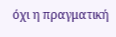όχι η πραγματική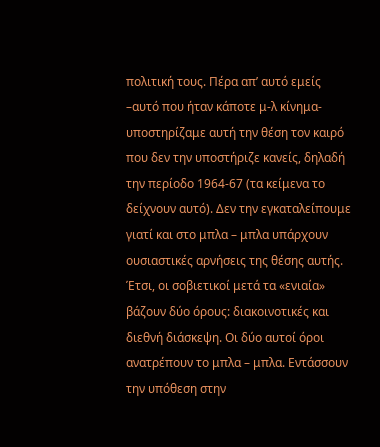πολιτική τους. Πέρα απ’ αυτό εμείς –αυτό που ήταν κάποτε μ-λ κίνημα- υποστηρίζαμε αυτή την θέση τον καιρό που δεν την υποστήριζε κανείς, δηλαδή την περίοδο 1964-67 (τα κείμενα το δείχνουν αυτό). Δεν την εγκαταλείπουμε γιατί και στο μπλα – μπλα υπάρχουν ουσιαστικές αρνήσεις της θέσης αυτής. Έτσι, οι σοβιετικοί μετά τα «ενιαία» βάζουν δύο όρους: διακοινοτικές και διεθνή διάσκεψη. Οι δύο αυτοί όροι ανατρέπουν το μπλα – μπλα. Εντάσσουν την υπόθεση στην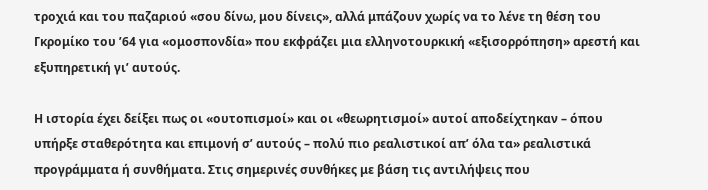τροχιά και του παζαριού «σου δίνω, μου δίνεις», αλλά μπάζουν χωρίς να το λένε τη θέση του Γκρομίκο του ’64 για «ομοσπονδία» που εκφράζει μια ελληνοτουρκική «εξισορρόπηση» αρεστή και εξυπηρετική γι’ αυτούς.

Η ιστορία έχει δείξει πως οι «ουτοπισμοί» και οι «θεωρητισμοί» αυτοί αποδείχτηκαν – όπου υπήρξε σταθερότητα και επιμονή σ’ αυτούς – πολύ πιο ρεαλιστικοί απ’ όλα τα» ρεαλιστικά προγράμματα ή συνθήματα. Στις σημερινές συνθήκες με βάση τις αντιλήψεις που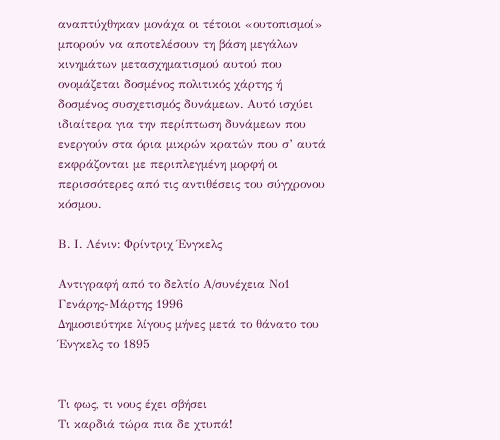αναπτύχθηκαν μονάχα οι τέτοιοι «ουτοπισμοί» μπορούν να αποτελέσουν τη βάση μεγάλων κινημάτων μετασχηματισμού αυτού που ονομάζεται δοσμένος πολιτικός χάρτης ή δοσμένος συσχετισμός δυνάμεων. Αυτό ισχύει ιδιαίτερα για την περίπτωση δυνάμεων που ενεργούν στα όρια μικρών κρατών που σ’ αυτά εκφράζονται με περιπλεγμένη μορφή οι περισσότερες από τις αντιθέσεις του σύγχρονου κόσμου.

Β. Ι. Λένιν: Φρίντριχ Ένγκελς

Αντιγραφή από το δελτίο Α/συνέχεια Νο1 Γενάρης-Μάρτης 1996
Δημοσιεύτηκε λίγους μήνες μετά το θάνατο του Ένγκελς το 1895


Τι φως, τι νους έχει σβήσει
Τι καρδιά τώρα πια δε χτυπά!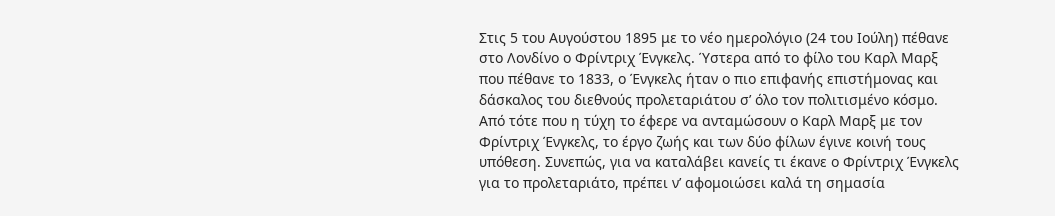Στις 5 του Αυγούστου 1895 με το νέο ημερολόγιο (24 του Ιούλη) πέθανε στο Λονδίνο ο Φρίντριχ Ένγκελς. Ύστερα από το φίλο του Καρλ Μαρξ που πέθανε το 1833, ο Ένγκελς ήταν ο πιο επιφανής επιστήμονας και δάσκαλος του διεθνούς προλεταριάτου σ’ όλο τον πολιτισμένο κόσμο. Από τότε που η τύχη το έφερε να ανταμώσουν ο Καρλ Μαρξ με τον Φρίντριχ Ένγκελς, το έργο ζωής και των δύο φίλων έγινε κοινή τους υπόθεση. Συνεπώς, για να καταλάβει κανείς τι έκανε ο Φρίντριχ Ένγκελς για το προλεταριάτο, πρέπει ν’ αφομοιώσει καλά τη σημασία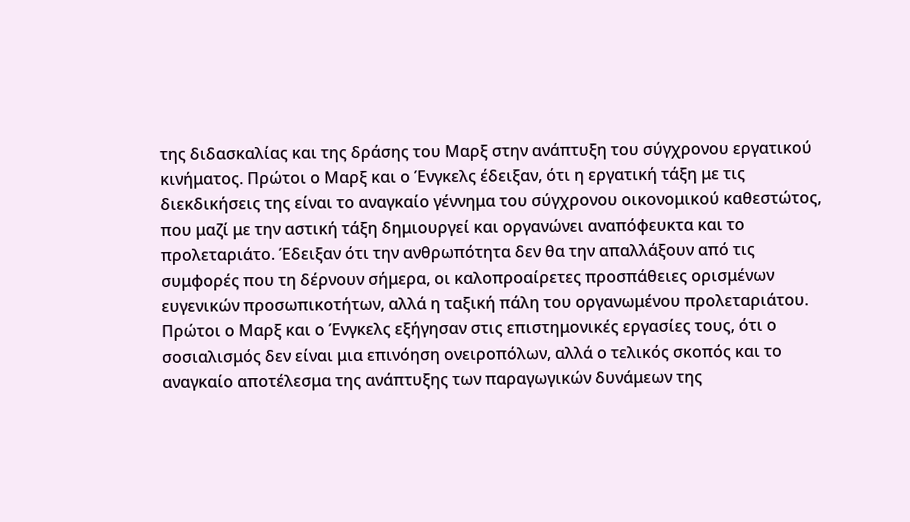της διδασκαλίας και της δράσης του Μαρξ στην ανάπτυξη του σύγχρονου εργατικού κινήματος. Πρώτοι ο Μαρξ και ο Ένγκελς έδειξαν, ότι η εργατική τάξη με τις διεκδικήσεις της είναι το αναγκαίο γέννημα του σύγχρονου οικονομικού καθεστώτος, που μαζί με την αστική τάξη δημιουργεί και οργανώνει αναπόφευκτα και το προλεταριάτο. Έδειξαν ότι την ανθρωπότητα δεν θα την απαλλάξουν από τις συμφορές που τη δέρνουν σήμερα, οι καλοπροαίρετες προσπάθειες ορισμένων ευγενικών προσωπικοτήτων, αλλά η ταξική πάλη του οργανωμένου προλεταριάτου. Πρώτοι ο Μαρξ και ο Ένγκελς εξήγησαν στις επιστημονικές εργασίες τους, ότι ο σοσιαλισμός δεν είναι μια επινόηση ονειροπόλων, αλλά ο τελικός σκοπός και το αναγκαίο αποτέλεσμα της ανάπτυξης των παραγωγικών δυνάμεων της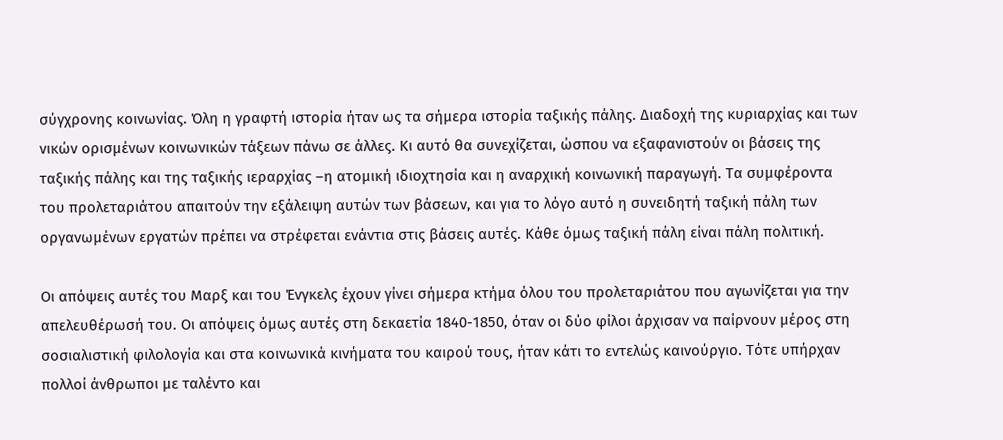σύγχρονης κοινωνίας. Όλη η γραφτή ιστορία ήταν ως τα σήμερα ιστορία ταξικής πάλης. Διαδοχή της κυριαρχίας και των νικών ορισμένων κοινωνικών τάξεων πάνω σε άλλες. Κι αυτό θα συνεχίζεται, ώσπου να εξαφανιστούν οι βάσεις της ταξικής πάλης και της ταξικής ιεραρχίας –η ατομική ιδιοχτησία και η αναρχική κοινωνική παραγωγή. Τα συμφέροντα του προλεταριάτου απαιτούν την εξάλειψη αυτών των βάσεων, και για το λόγο αυτό η συνειδητή ταξική πάλη των οργανωμένων εργατών πρέπει να στρέφεται ενάντια στις βάσεις αυτές. Κάθε όμως ταξική πάλη είναι πάλη πολιτική.

Οι απόψεις αυτές του Μαρξ και του Ένγκελς έχουν γίνει σήμερα κτήμα όλου του προλεταριάτου που αγωνίζεται για την απελευθέρωσή του. Οι απόψεις όμως αυτές στη δεκαετία 1840-1850, όταν οι δύο φίλοι άρχισαν να παίρνουν μέρος στη σοσιαλιστική φιλολογία και στα κοινωνικά κινήματα του καιρού τους, ήταν κάτι το εντελώς καινούργιο. Τότε υπήρχαν πολλοί άνθρωποι με ταλέντο και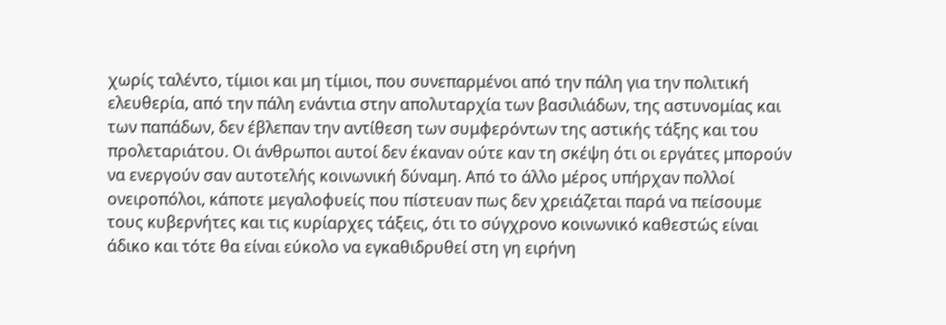χωρίς ταλέντο, τίμιοι και μη τίμιοι, που συνεπαρμένοι από την πάλη για την πολιτική ελευθερία, από την πάλη ενάντια στην απολυταρχία των βασιλιάδων, της αστυνομίας και των παπάδων, δεν έβλεπαν την αντίθεση των συμφερόντων της αστικής τάξης και του προλεταριάτου. Οι άνθρωποι αυτοί δεν έκαναν ούτε καν τη σκέψη ότι οι εργάτες μπορούν να ενεργούν σαν αυτοτελής κοινωνική δύναμη. Από το άλλο μέρος υπήρχαν πολλοί ονειροπόλοι, κάποτε μεγαλοφυείς που πίστευαν πως δεν χρειάζεται παρά να πείσουμε τους κυβερνήτες και τις κυρίαρχες τάξεις, ότι το σύγχρονο κοινωνικό καθεστώς είναι άδικο και τότε θα είναι εύκολο να εγκαθιδρυθεί στη γη ειρήνη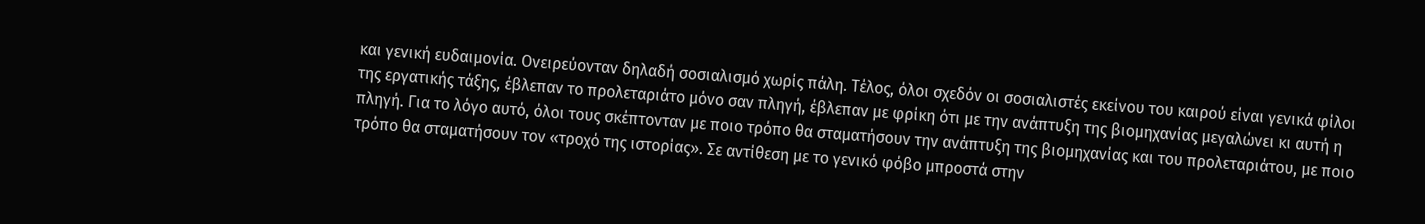και γενική ευδαιμονία. Ονειρεύονταν δηλαδή σοσιαλισμό χωρίς πάλη. Τέλος, όλοι σχεδόν οι σοσιαλιστές εκείνου του καιρού είναι γενικά φίλοι της εργατικής τάξης, έβλεπαν το προλεταριάτο μόνο σαν πληγή, έβλεπαν με φρίκη ότι με την ανάπτυξη της βιομηχανίας μεγαλώνει κι αυτή η πληγή. Για το λόγο αυτό, όλοι τους σκέπτονταν με ποιο τρόπο θα σταματήσουν την ανάπτυξη της βιομηχανίας και του προλεταριάτου, με ποιο τρόπο θα σταματήσουν τον «τροχό της ιστορίας». Σε αντίθεση με το γενικό φόβο μπροστά στην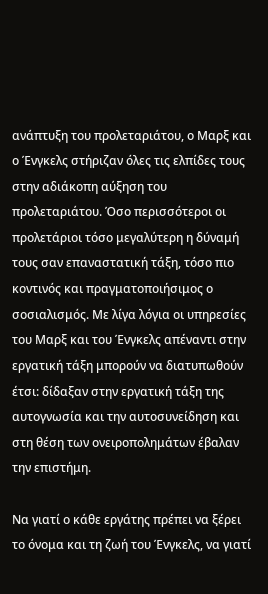ανάπτυξη του προλεταριάτου, ο Μαρξ και ο Ένγκελς στήριζαν όλες τις ελπίδες τους στην αδιάκοπη αύξηση του προλεταριάτου. Όσο περισσότεροι οι προλετάριοι τόσο μεγαλύτερη η δύναμή τους σαν επαναστατική τάξη, τόσο πιο κοντινός και πραγματοποιήσιμος ο σοσιαλισμός. Με λίγα λόγια οι υπηρεσίες του Μαρξ και του Ένγκελς απέναντι στην εργατική τάξη μπορούν να διατυπωθούν έτσι: δίδαξαν στην εργατική τάξη της αυτογνωσία και την αυτοσυνείδηση και στη θέση των ονειροπολημάτων έβαλαν την επιστήμη.

Να γιατί ο κάθε εργάτης πρέπει να ξέρει το όνομα και τη ζωή του Ένγκελς, να γιατί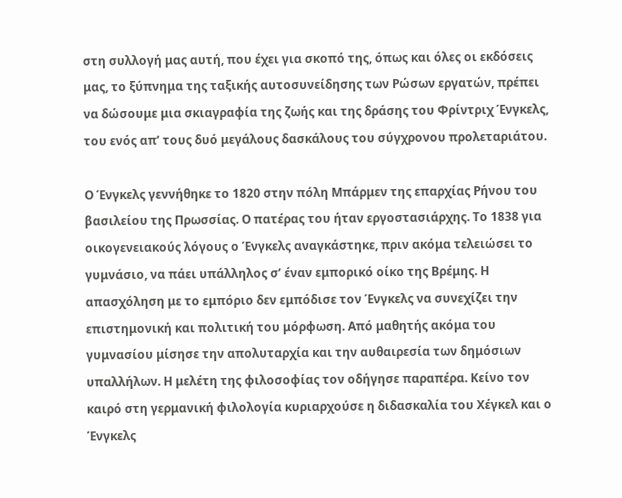στη συλλογή μας αυτή, που έχει για σκοπό της, όπως και όλες οι εκδόσεις μας, το ξύπνημα της ταξικής αυτοσυνείδησης των Ρώσων εργατών, πρέπει να δώσουμε μια σκιαγραφία της ζωής και της δράσης του Φρίντριχ Ένγκελς, του ενός απ’ τους δυό μεγάλους δασκάλους του σύγχρονου προλεταριάτου.

Ο Ένγκελς γεννήθηκε το 1820 στην πόλη Μπάρμεν της επαρχίας Ρήνου του βασιλείου της Πρωσσίας. Ο πατέρας του ήταν εργοστασιάρχης. Το 1838 για οικογενειακούς λόγους ο Ένγκελς αναγκάστηκε, πριν ακόμα τελειώσει το γυμνάσιο, να πάει υπάλληλος σ’ έναν εμπορικό οίκο της Βρέμης. Η απασχόληση με το εμπόριο δεν εμπόδισε τον Ένγκελς να συνεχίζει την επιστημονική και πολιτική του μόρφωση. Από μαθητής ακόμα του γυμνασίου μίσησε την απολυταρχία και την αυθαιρεσία των δημόσιων υπαλλήλων. Η μελέτη της φιλοσοφίας τον οδήγησε παραπέρα. Κείνο τον καιρό στη γερμανική φιλολογία κυριαρχούσε η διδασκαλία του Χέγκελ και ο Ένγκελς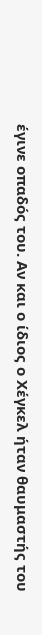έγινε οπαδός του. Αν και ο ίδιος ο Χέγκελ ήταν θαυμαστής του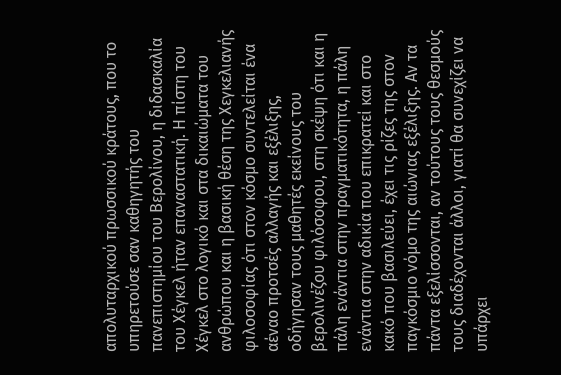απολυταρχικού πρωσσικού κράτους, που το υπηρετούσε σαν καθηγητής του πανεπιστημίου του Βερολίνου, η διδασκαλία του Χέγκελ ήταν επαναστατική. Η πίστη του Χέγκελ στο λογικό και στα δικαιώματα του ανθρώπου και η βασική θέση της Χεγκελιανής φιλοσοφίας ότι στον κόσμο συντελείται ένα αέναο προτσές αλλαγής και εξέλιξης, οδήγησαν τους μαθητές εκείνους του βερολινέζου φιλόσοφου, στη σκέψη ότι και η πάλη ενάντια στην πραγματικότητα, η πάλη ενάντια στην αδικία που επικρατεί και στο κακό που βασιλεύει, έχει τις ρίζες της στον παγκόσμιο νόμο της αιώνιας εξέλιξης. Αν τα πάντα εξελίσσονται, αν τούτους τους θεσμούς τους διαδέχονται άλλοι, γιατί θα συνεχίζει να υπάρχει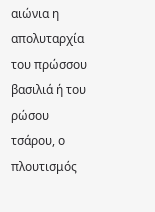αιώνια η απολυταρχία του πρώσσου βασιλιά ή του ρώσου τσάρου, ο πλουτισμός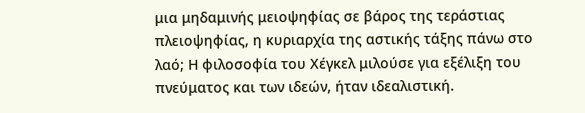μια μηδαμινής μειοψηφίας σε βάρος της τεράστιας πλειοψηφίας, η κυριαρχία της αστικής τάξης πάνω στο λαό; Η φιλοσοφία του Χέγκελ μιλούσε για εξέλιξη του πνεύματος και των ιδεών, ήταν ιδεαλιστική.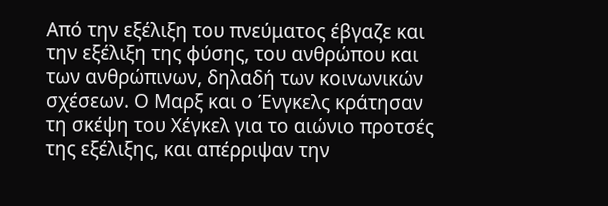Από την εξέλιξη του πνεύματος έβγαζε και την εξέλιξη της φύσης, του ανθρώπου και των ανθρώπινων, δηλαδή των κοινωνικών σχέσεων. Ο Μαρξ και ο Ένγκελς κράτησαν τη σκέψη του Χέγκελ για το αιώνιο προτσές της εξέλιξης, και απέρριψαν την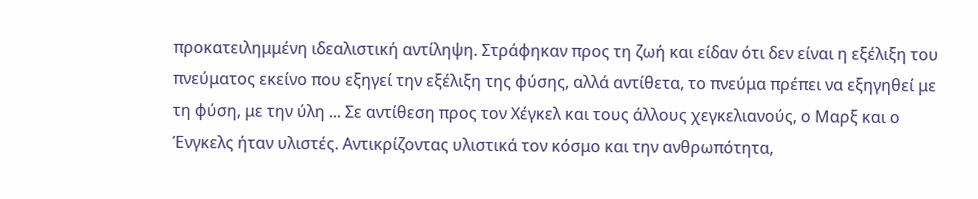προκατειλημμένη ιδεαλιστική αντίληψη. Στράφηκαν προς τη ζωή και είδαν ότι δεν είναι η εξέλιξη του πνεύματος εκείνο που εξηγεί την εξέλιξη της φύσης, αλλά αντίθετα, το πνεύμα πρέπει να εξηγηθεί με τη φύση, με την ύλη ... Σε αντίθεση προς τον Χέγκελ και τους άλλους χεγκελιανούς, ο Μαρξ και ο Ένγκελς ήταν υλιστές. Αντικρίζοντας υλιστικά τον κόσμο και την ανθρωπότητα,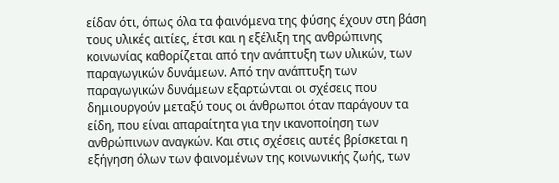είδαν ότι, όπως όλα τα φαινόμενα της φύσης έχουν στη βάση τους υλικές αιτίες, έτσι και η εξέλιξη της ανθρώπινης κοινωνίας καθορίζεται από την ανάπτυξη των υλικών, των παραγωγικών δυνάμεων. Από την ανάπτυξη των παραγωγικών δυνάμεων εξαρτώνται οι σχέσεις που δημιουργούν μεταξύ τους οι άνθρωποι όταν παράγουν τα είδη, που είναι απαραίτητα για την ικανοποίηση των ανθρώπινων αναγκών. Και στις σχέσεις αυτές βρίσκεται η εξήγηση όλων των φαινομένων της κοινωνικής ζωής, των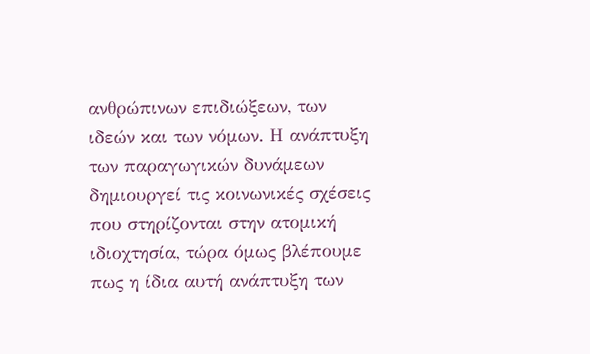ανθρώπινων επιδιώξεων, των ιδεών και των νόμων. Η ανάπτυξη των παραγωγικών δυνάμεων δημιουργεί τις κοινωνικές σχέσεις που στηρίζονται στην ατομική ιδιοχτησία, τώρα όμως βλέπουμε πως η ίδια αυτή ανάπτυξη των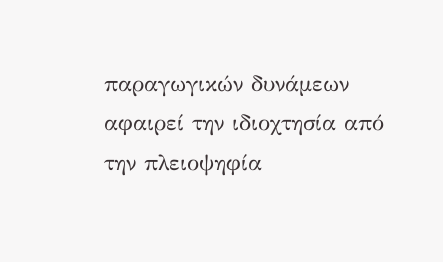παραγωγικών δυνάμεων αφαιρεί την ιδιοχτησία από την πλειοψηφία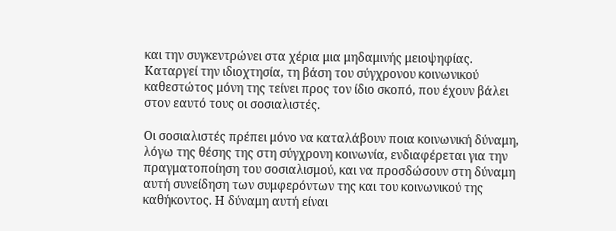και την συγκεντρώνει στα χέρια μια μηδαμινής μειοψηφίας. Καταργεί την ιδιοχτησία, τη βάση του σύγχρονου κοινωνικού καθεστώτος μόνη της τείνει προς τον ίδιο σκοπό, που έχουν βάλει στον εαυτό τους οι σοσιαλιστές.

Οι σοσιαλιστές πρέπει μόνο να καταλάβουν ποια κοινωνική δύναμη, λόγω της θέσης της στη σύγχρονη κοινωνία, ενδιαφέρεται για την πραγματοποίηση του σοσιαλισμού, και να προσδώσουν στη δύναμη αυτή συνείδηση των συμφερόντων της και του κοινωνικού της καθήκοντος. Η δύναμη αυτή είναι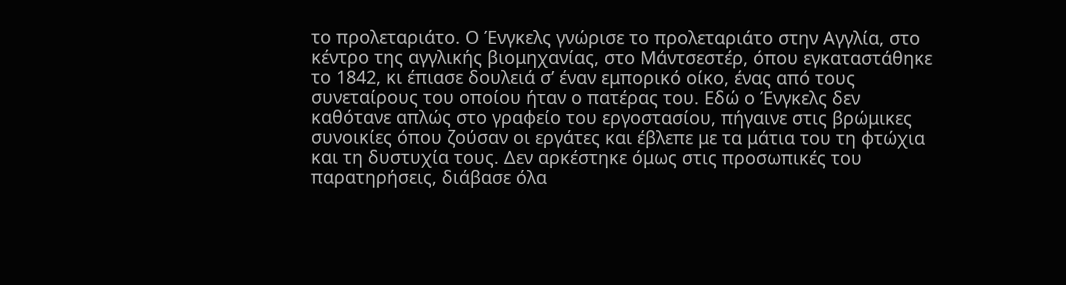το προλεταριάτο. Ο Ένγκελς γνώρισε το προλεταριάτο στην Αγγλία, στο κέντρο της αγγλικής βιομηχανίας, στο Μάντσεστέρ, όπου εγκαταστάθηκε το 1842, κι έπιασε δουλειά σ’ έναν εμπορικό οίκο, ένας από τους συνεταίρους του οποίου ήταν ο πατέρας του. Εδώ ο Ένγκελς δεν καθότανε απλώς στο γραφείο του εργοστασίου, πήγαινε στις βρώμικες συνοικίες όπου ζούσαν οι εργάτες και έβλεπε με τα μάτια του τη φτώχια και τη δυστυχία τους. Δεν αρκέστηκε όμως στις προσωπικές του παρατηρήσεις, διάβασε όλα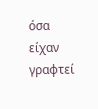όσα είχαν γραφτεί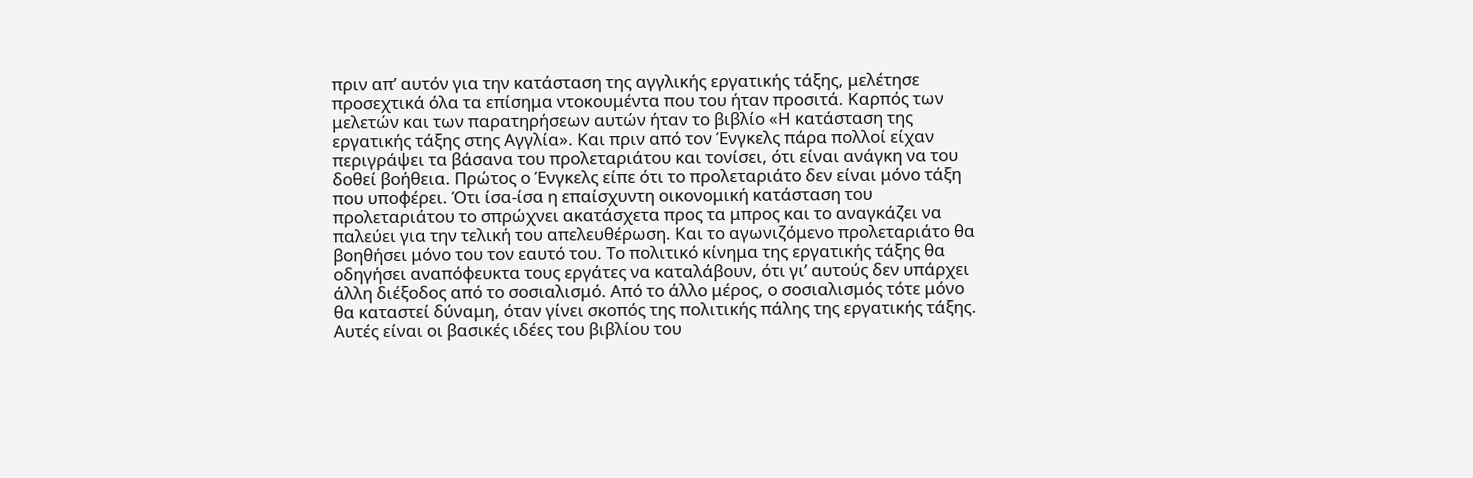πριν απ’ αυτόν για την κατάσταση της αγγλικής εργατικής τάξης, μελέτησε προσεχτικά όλα τα επίσημα ντοκουμέντα που του ήταν προσιτά. Καρπός των μελετών και των παρατηρήσεων αυτών ήταν το βιβλίο «Η κατάσταση της εργατικής τάξης στης Αγγλία». Και πριν από τον Ένγκελς πάρα πολλοί είχαν περιγράψει τα βάσανα του προλεταριάτου και τονίσει, ότι είναι ανάγκη να του δοθεί βοήθεια. Πρώτος ο Ένγκελς είπε ότι το προλεταριάτο δεν είναι μόνο τάξη που υποφέρει. Ότι ίσα-ίσα η επαίσχυντη οικονομική κατάσταση του προλεταριάτου το σπρώχνει ακατάσχετα προς τα μπρος και το αναγκάζει να παλεύει για την τελική του απελευθέρωση. Και το αγωνιζόμενο προλεταριάτο θα βοηθήσει μόνο του τον εαυτό του. Το πολιτικό κίνημα της εργατικής τάξης θα οδηγήσει αναπόφευκτα τους εργάτες να καταλάβουν, ότι γι’ αυτούς δεν υπάρχει άλλη διέξοδος από το σοσιαλισμό. Από το άλλο μέρος, ο σοσιαλισμός τότε μόνο θα καταστεί δύναμη, όταν γίνει σκοπός της πολιτικής πάλης της εργατικής τάξης. Αυτές είναι οι βασικές ιδέες του βιβλίου του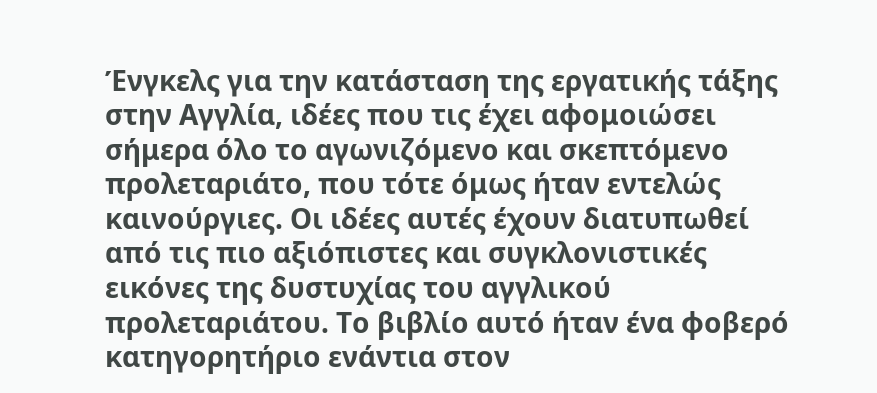Ένγκελς για την κατάσταση της εργατικής τάξης στην Αγγλία, ιδέες που τις έχει αφομοιώσει σήμερα όλο το αγωνιζόμενο και σκεπτόμενο προλεταριάτο, που τότε όμως ήταν εντελώς καινούργιες. Οι ιδέες αυτές έχουν διατυπωθεί από τις πιο αξιόπιστες και συγκλονιστικές εικόνες της δυστυχίας του αγγλικού προλεταριάτου. Το βιβλίο αυτό ήταν ένα φοβερό κατηγορητήριο ενάντια στον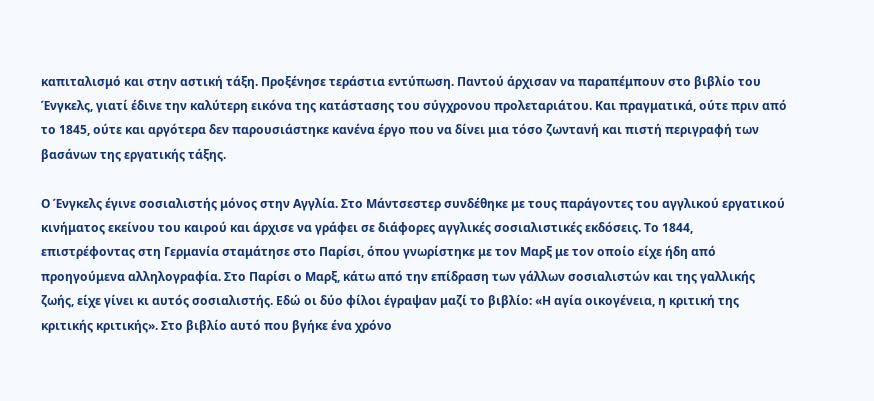καπιταλισμό και στην αστική τάξη. Προξένησε τεράστια εντύπωση. Παντού άρχισαν να παραπέμπουν στο βιβλίο του Ένγκελς, γιατί έδινε την καλύτερη εικόνα της κατάστασης του σύγχρονου προλεταριάτου. Και πραγματικά, ούτε πριν από το 1845, ούτε και αργότερα δεν παρουσιάστηκε κανένα έργο που να δίνει μια τόσο ζωντανή και πιστή περιγραφή των βασάνων της εργατικής τάξης.

Ο Ένγκελς έγινε σοσιαλιστής μόνος στην Αγγλία. Στο Μάντσεστερ συνδέθηκε με τους παράγοντες του αγγλικού εργατικού κινήματος εκείνου του καιρού και άρχισε να γράφει σε διάφορες αγγλικές σοσιαλιστικές εκδόσεις. Το 1844, επιστρέφοντας στη Γερμανία σταμάτησε στο Παρίσι, όπου γνωρίστηκε με τον Μαρξ με τον οποίο είχε ήδη από προηγούμενα αλληλογραφία. Στο Παρίσι ο Μαρξ, κάτω από την επίδραση των γάλλων σοσιαλιστών και της γαλλικής ζωής, είχε γίνει κι αυτός σοσιαλιστής. Εδώ οι δύο φίλοι έγραψαν μαζί το βιβλίο: «Η αγία οικογένεια, η κριτική της κριτικής κριτικής». Στο βιβλίο αυτό που βγήκε ένα χρόνο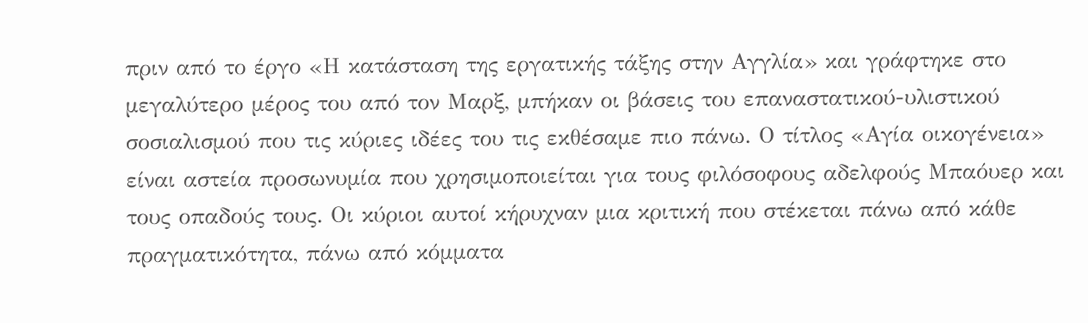πριν από το έργο «Η κατάσταση της εργατικής τάξης στην Αγγλία» και γράφτηκε στο μεγαλύτερο μέρος του από τον Μαρξ, μπήκαν οι βάσεις του επαναστατικού-υλιστικού σοσιαλισμού που τις κύριες ιδέες του τις εκθέσαμε πιο πάνω. Ο τίτλος «Αγία οικογένεια» είναι αστεία προσωνυμία που χρησιμοποιείται για τους φιλόσοφους αδελφούς Μπαόυερ και τους οπαδούς τους. Οι κύριοι αυτοί κήρυχναν μια κριτική που στέκεται πάνω από κάθε πραγματικότητα, πάνω από κόμματα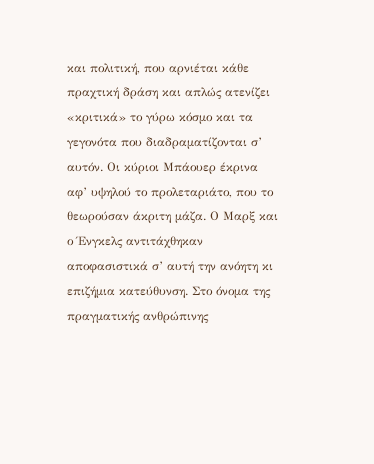και πολιτική, που αρνιέται κάθε πραχτική δράση και απλώς ατενίζει «κριτικά» το γύρω κόσμο και τα γεγονότα που διαδραματίζονται σ’ αυτόν. Οι κύριοι Μπάουερ έκρινα αφ’ υψηλού το προλεταριάτο, που το θεωρούσαν άκριτη μάζα. Ο Μαρξ και ο Ένγκελς αντιτάχθηκαν αποφασιστικά σ’ αυτή την ανόητη κι επιζήμια κατεύθυνση. Στο όνομα της πραγματικής ανθρώπινης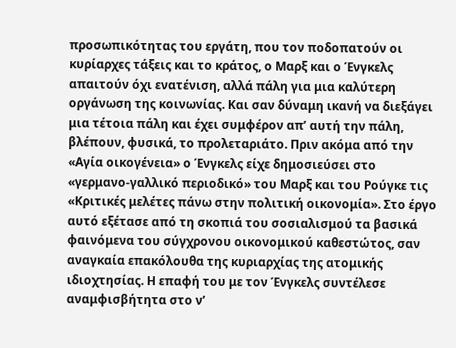προσωπικότητας του εργάτη, που τον ποδοπατούν οι κυρίαρχες τάξεις και το κράτος, ο Μαρξ και ο Ένγκελς απαιτούν όχι ενατένιση, αλλά πάλη για μια καλύτερη οργάνωση της κοινωνίας. Και σαν δύναμη ικανή να διεξάγει μια τέτοια πάλη και έχει συμφέρον απ’ αυτή την πάλη, βλέπουν, φυσικά, το προλεταριάτο. Πριν ακόμα από την «Αγία οικογένεια» ο Ένγκελς είχε δημοσιεύσει στο «γερμανο-γαλλικό περιοδικό» του Μαρξ και του Ρούγκε τις «Κριτικές μελέτες πάνω στην πολιτική οικονομία». Στο έργο αυτό εξέτασε από τη σκοπιά του σοσιαλισμού τα βασικά φαινόμενα του σύγχρονου οικονομικού καθεστώτος, σαν αναγκαία επακόλουθα της κυριαρχίας της ατομικής ιδιοχτησίας. Η επαφή του με τον Ένγκελς συντέλεσε αναμφισβήτητα στο ν’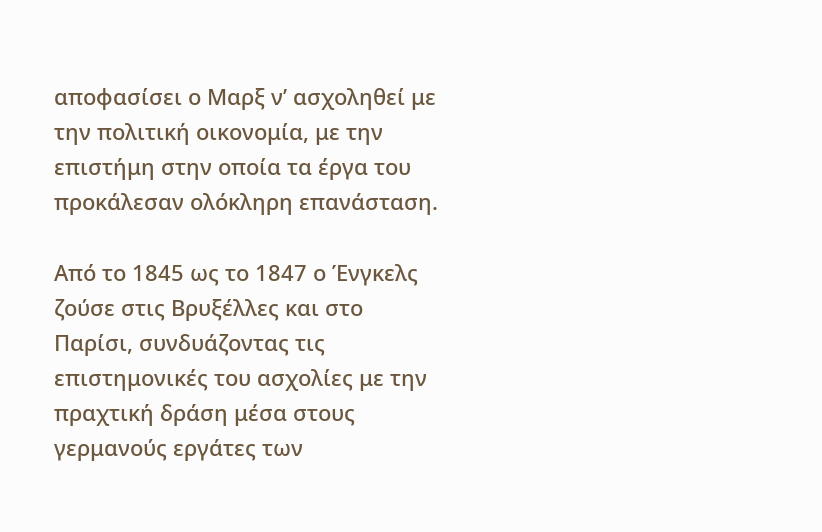αποφασίσει ο Μαρξ ν’ ασχοληθεί με την πολιτική οικονομία, με την επιστήμη στην οποία τα έργα του προκάλεσαν ολόκληρη επανάσταση.

Από το 1845 ως το 1847 ο Ένγκελς ζούσε στις Βρυξέλλες και στο Παρίσι, συνδυάζοντας τις επιστημονικές του ασχολίες με την πραχτική δράση μέσα στους γερμανούς εργάτες των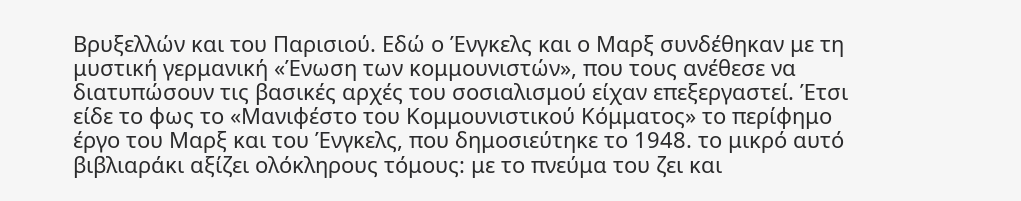Βρυξελλών και του Παρισιού. Εδώ ο Ένγκελς και ο Μαρξ συνδέθηκαν με τη μυστική γερμανική «Ένωση των κομμουνιστών», που τους ανέθεσε να διατυπώσουν τις βασικές αρχές του σοσιαλισμού είχαν επεξεργαστεί. Έτσι είδε το φως το «Μανιφέστο του Κομμουνιστικού Κόμματος» το περίφημο έργο του Μαρξ και του Ένγκελς, που δημοσιεύτηκε το 1948. το μικρό αυτό βιβλιαράκι αξίζει ολόκληρους τόμους: με το πνεύμα του ζει και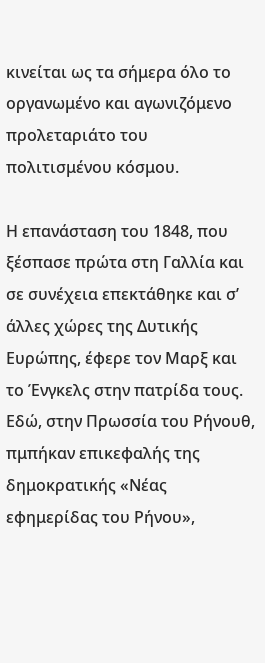κινείται ως τα σήμερα όλο το οργανωμένο και αγωνιζόμενο προλεταριάτο του πολιτισμένου κόσμου.

Η επανάσταση του 1848, που ξέσπασε πρώτα στη Γαλλία και σε συνέχεια επεκτάθηκε και σ’ άλλες χώρες της Δυτικής Ευρώπης, έφερε τον Μαρξ και το Ένγκελς στην πατρίδα τους. Εδώ, στην Πρωσσία του Ρήνουθ, πμπήκαν επικεφαλής της δημοκρατικής «Νέας εφημερίδας του Ρήνου»,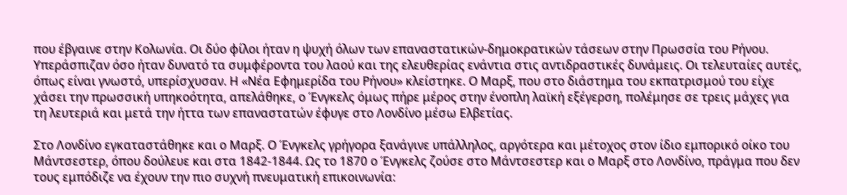που έβγαινε στην Κολωνία. Οι δύο φίλοι ήταν η ψυχή όλων των επαναστατικών-δημοκρατικών τάσεων στην Πρωσσία του Ρήνου. Υπεράσπιζαν όσο ήταν δυνατό τα συμφέροντα του λαού και της ελευθερίας ενάντια στις αντιδραστικές δυνάμεις. Οι τελευταίες αυτές, όπως είναι γνωστό, υπερίσχυσαν. Η «Νέα Εφημερίδα του Ρήνου» κλείστηκε. Ο Μαρξ, που στο διάστημα του εκπατρισμού του είχε χάσει την πρωσσική υπηκοότητα, απελάθηκε, ο Ένγκελς όμως πήρε μέρος στην ένοπλη λαϊκή εξέγερση, πολέμησε σε τρεις μάχες για τη λευτεριά και μετά την ήττα των επαναστατών έφυγε στο Λονδίνο μέσω Ελβετίας.

Στο Λονδίνο εγκαταστάθηκε και ο Μαρξ. Ο Ένγκελς γρήγορα ξανάγινε υπάλληλος, αργότερα και μέτοχος στον ίδιο εμπορικό οίκο του Μάντσεστερ, όπου δούλευε και στα 1842-1844. Ως το 1870 ο Ένγκελς ζούσε στο Μάντσεστερ και ο Μαρξ στο Λονδίνο, πράγμα που δεν τους εμπόδιζε να έχουν την πιο συχνή πνευματική επικοινωνία: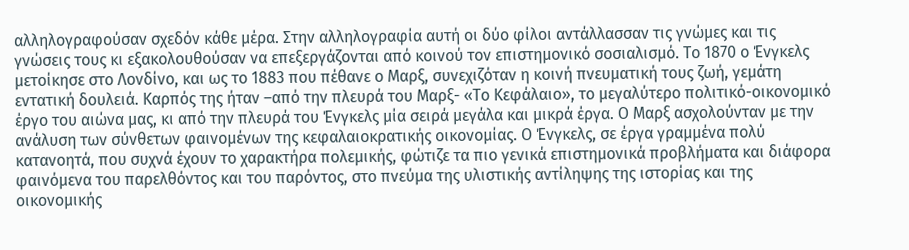αλληλογραφούσαν σχεδόν κάθε μέρα. Στην αλληλογραφία αυτή οι δύο φίλοι αντάλλασσαν τις γνώμες και τις γνώσεις τους κι εξακολουθούσαν να επεξεργάζονται από κοινού τον επιστημονικό σοσιαλισμό. Το 1870 ο Ένγκελς μετοίκησε στο Λονδίνο, και ως το 1883 που πέθανε ο Μαρξ, συνεχιζόταν η κοινή πνευματική τους ζωή, γεμάτη εντατική δουλειά. Καρπός της ήταν –από την πλευρά του Μαρξ- «Το Κεφάλαιο», το μεγαλύτερο πολιτικό-οικονομικό έργο του αιώνα μας, κι από την πλευρά του Ένγκελς μία σειρά μεγάλα και μικρά έργα. Ο Μαρξ ασχολούνταν με την ανάλυση των σύνθετων φαινομένων της κεφαλαιοκρατικής οικονομίας. Ο Ένγκελς, σε έργα γραμμένα πολύ κατανοητά, που συχνά έχουν το χαρακτήρα πολεμικής, φώτιζε τα πιο γενικά επιστημονικά προβλήματα και διάφορα φαινόμενα του παρελθόντος και του παρόντος, στο πνεύμα της υλιστικής αντίληψης της ιστορίας και της οικονομικής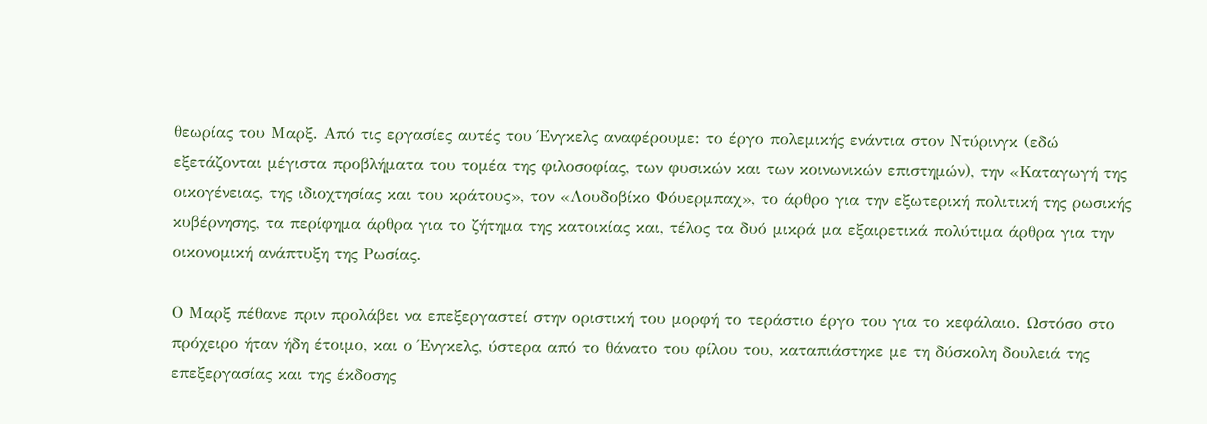θεωρίας του Μαρξ. Από τις εργασίες αυτές του Ένγκελς αναφέρουμε: το έργο πολεμικής ενάντια στον Ντύρινγκ (εδώ εξετάζονται μέγιστα προβλήματα του τομέα της φιλοσοφίας, των φυσικών και των κοινωνικών επιστημών), την «Καταγωγή της οικογένειας, της ιδιοχτησίας και του κράτους», τον «Λουδοβίκο Φόυερμπαχ», το άρθρο για την εξωτερική πολιτική της ρωσικής κυβέρνησης, τα περίφημα άρθρα για το ζήτημα της κατοικίας και, τέλος τα δυό μικρά μα εξαιρετικά πολύτιμα άρθρα για την οικονομική ανάπτυξη της Ρωσίας.

Ο Μαρξ πέθανε πριν προλάβει να επεξεργαστεί στην οριστική του μορφή το τεράστιο έργο του για το κεφάλαιο. Ωστόσο στο πρόχειρο ήταν ήδη έτοιμο, και ο Ένγκελς, ύστερα από το θάνατο του φίλου του, καταπιάστηκε με τη δύσκολη δουλειά της επεξεργασίας και της έκδοσης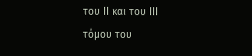του ΙΙ και του ΙΙΙ τόμου του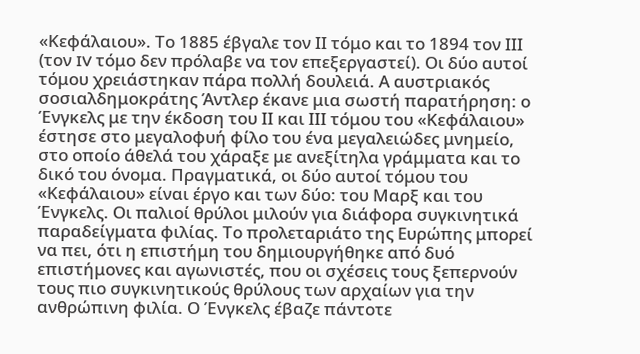«Κεφάλαιου». Το 1885 έβγαλε τον ΙΙ τόμο και το 1894 τον ΙΙΙ (τον IV τόμο δεν πρόλαβε να τον επεξεργαστεί). Οι δύο αυτοί τόμου χρειάστηκαν πάρα πολλή δουλειά. Α αυστριακός σοσιαλδημοκράτης Άντλερ έκανε μια σωστή παρατήρηση: ο Ένγκελς με την έκδοση του ΙΙ και ΙΙΙ τόμου του «Κεφάλαιου» έστησε στο μεγαλοφυή φίλο του ένα μεγαλειώδες μνημείο, στο οποίο άθελά του χάραξε με ανεξίτηλα γράμματα και το δικό του όνομα. Πραγματικά, οι δύο αυτοί τόμου του «Κεφάλαιου» είναι έργο και των δύο: του Μαρξ και του Ένγκελς. Οι παλιοί θρύλοι μιλούν για διάφορα συγκινητικά παραδείγματα φιλίας. Το προλεταριάτο της Ευρώπης μπορεί να πει, ότι η επιστήμη του δημιουργήθηκε από δυό επιστήμονες και αγωνιστές, που οι σχέσεις τους ξεπερνούν τους πιο συγκινητικούς θρύλους των αρχαίων για την ανθρώπινη φιλία. Ο Ένγκελς έβαζε πάντοτε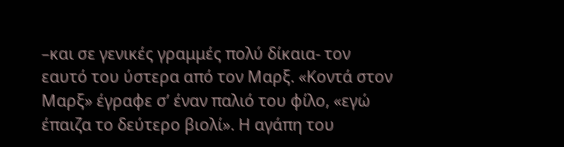–και σε γενικές γραμμές πολύ δίκαια- τον εαυτό του ύστερα από τον Μαρξ. «Κοντά στον Μαρξ» έγραφε σ’ έναν παλιό του φίλο, «εγώ έπαιζα το δεύτερο βιολί». Η αγάπη του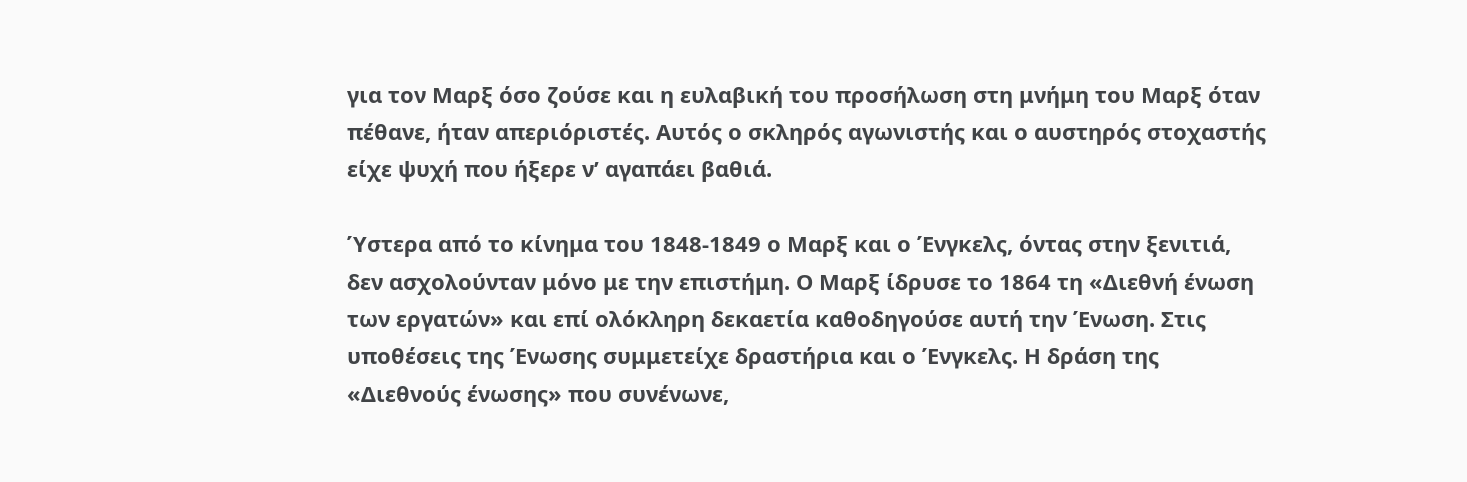για τον Μαρξ όσο ζούσε και η ευλαβική του προσήλωση στη μνήμη του Μαρξ όταν πέθανε, ήταν απεριόριστές. Αυτός ο σκληρός αγωνιστής και ο αυστηρός στοχαστής είχε ψυχή που ήξερε ν’ αγαπάει βαθιά.

Ύστερα από το κίνημα του 1848-1849 ο Μαρξ και ο Ένγκελς, όντας στην ξενιτιά, δεν ασχολούνταν μόνο με την επιστήμη. Ο Μαρξ ίδρυσε το 1864 τη «Διεθνή ένωση των εργατών» και επί ολόκληρη δεκαετία καθοδηγούσε αυτή την Ένωση. Στις υποθέσεις της Ένωσης συμμετείχε δραστήρια και ο Ένγκελς. Η δράση της «Διεθνούς ένωσης» που συνένωνε,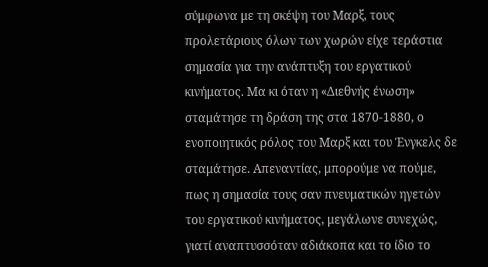σύμφωνα με τη σκέψη του Μαρξ, τους προλετάριους όλων των χωρών είχε τεράστια σημασία για την ανάπτυξη του εργατικού κινήματος. Μα κι όταν η «Διεθνής ένωση» σταμάτησε τη δράση της στα 1870-1880, ο ενοποιητικός ρόλος του Μαρξ και του Ένγκελς δε σταμάτησε. Απεναντίας, μπορούμε να πούμε, πως η σημασία τους σαν πνευματικών ηγετών του εργατικού κινήματος, μεγάλωνε συνεχώς, γιατί αναπτυσσόταν αδιάκοπα και το ίδιο το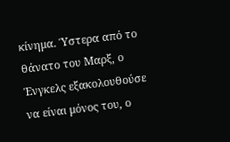κίνημα. Ύστερα από το θάνατο του Μαρξ, ο Ένγκελς εξακολουθούσε να είναι μόνος του, ο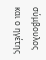σύμβουλος και ο ηγέτης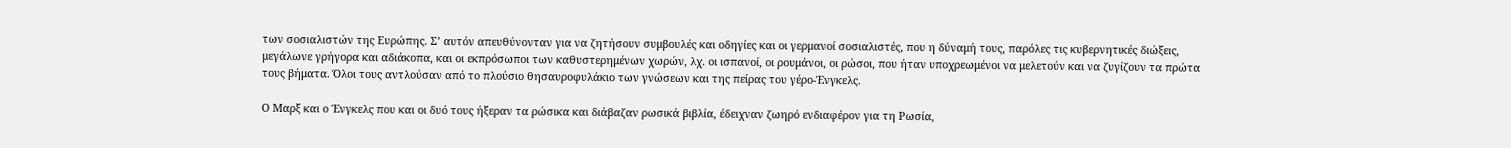των σοσιαλιστών της Ευρώπης. Σ’ αυτόν απευθύνονταν για να ζητήσουν συμβουλές και οδηγίες και οι γερμανοί σοσιαλιστές, που η δύναμή τους, παρόλες τις κυβερνητικές διώξεις, μεγάλωνε γρήγορα και αδιάκοπα, και οι εκπρόσωποι των καθυστερημένων χωρών, λχ. οι ισπανοί, οι ρουμάνοι, οι ρώσοι, που ήταν υποχρεωμένοι να μελετούν και να ζυγίζουν τα πρώτα τους βήματα. Όλοι τους αντλούσαν από το πλούσιο θησαυροφυλάκιο των γνώσεων και της πείρας του γέρο-Ένγκελς.

Ο Μαρξ και ο Ένγκελς που και οι δυό τους ήξεραν τα ρώσικα και διάβαζαν ρωσικά βιβλία, έδειχναν ζωηρό ενδιαφέρον για τη Ρωσία,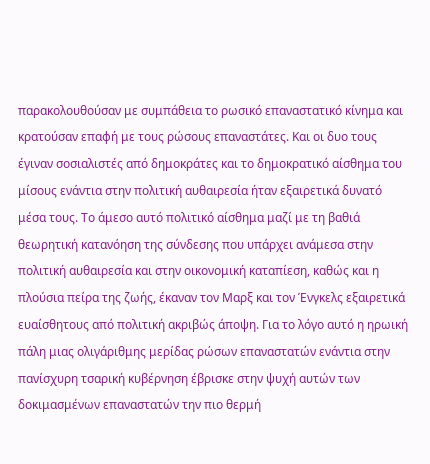παρακολουθούσαν με συμπάθεια το ρωσικό επαναστατικό κίνημα και κρατούσαν επαφή με τους ρώσους επαναστάτες. Και οι δυο τους έγιναν σοσιαλιστές από δημοκράτες και το δημοκρατικό αίσθημα του μίσους ενάντια στην πολιτική αυθαιρεσία ήταν εξαιρετικά δυνατό μέσα τους. Το άμεσο αυτό πολιτικό αίσθημα μαζί με τη βαθιά θεωρητική κατανόηση της σύνδεσης που υπάρχει ανάμεσα στην πολιτική αυθαιρεσία και στην οικονομική καταπίεση, καθώς και η πλούσια πείρα της ζωής, έκαναν τον Μαρξ και τον Ένγκελς εξαιρετικά ευαίσθητους από πολιτική ακριβώς άποψη. Για το λόγο αυτό η ηρωική πάλη μιας ολιγάριθμης μερίδας ρώσων επαναστατών ενάντια στην πανίσχυρη τσαρική κυβέρνηση έβρισκε στην ψυχή αυτών των δοκιμασμένων επαναστατών την πιο θερμή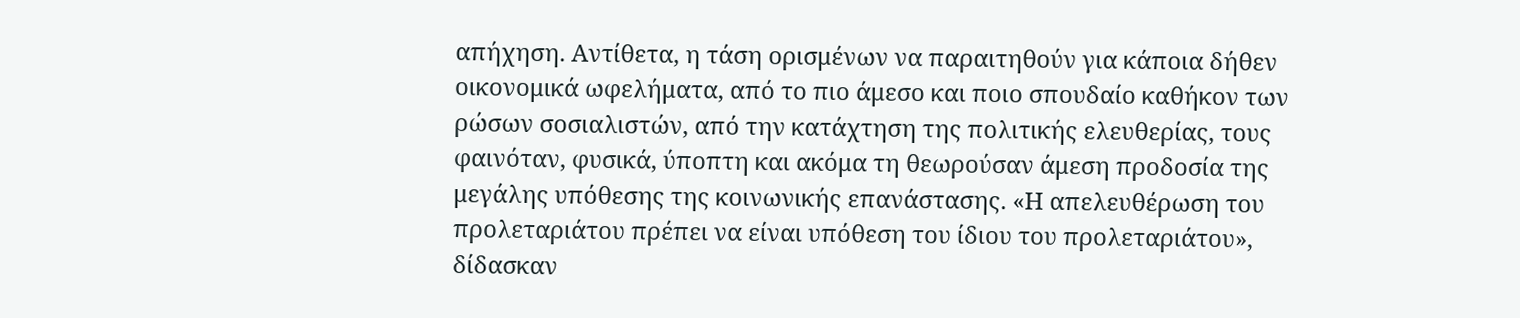απήχηση. Αντίθετα, η τάση ορισμένων να παραιτηθούν για κάποια δήθεν οικονομικά ωφελήματα, από το πιο άμεσο και ποιο σπουδαίο καθήκον των ρώσων σοσιαλιστών, από την κατάχτηση της πολιτικής ελευθερίας, τους φαινόταν, φυσικά, ύποπτη και ακόμα τη θεωρούσαν άμεση προδοσία της μεγάλης υπόθεσης της κοινωνικής επανάστασης. «Η απελευθέρωση του προλεταριάτου πρέπει να είναι υπόθεση του ίδιου του προλεταριάτου», δίδασκαν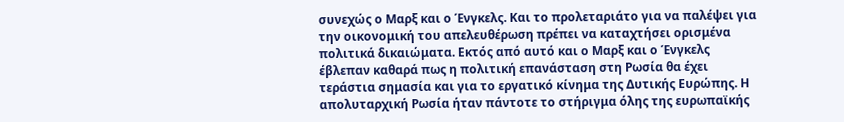συνεχώς ο Μαρξ και ο Ένγκελς. Και το προλεταριάτο για να παλέψει για την οικονομική του απελευθέρωση πρέπει να καταχτήσει ορισμένα πολιτικά δικαιώματα. Εκτός από αυτό και ο Μαρξ και ο Ένγκελς έβλεπαν καθαρά πως η πολιτική επανάσταση στη Ρωσία θα έχει τεράστια σημασία και για το εργατικό κίνημα της Δυτικής Ευρώπης. Η απολυταρχική Ρωσία ήταν πάντοτε το στήριγμα όλης της ευρωπαϊκής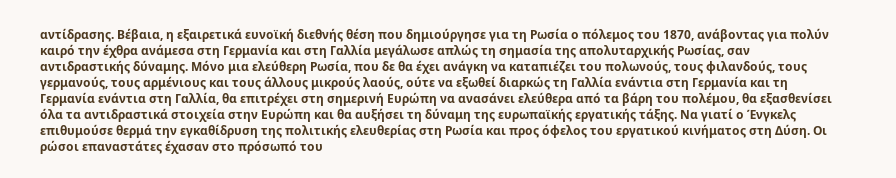αντίδρασης. Βέβαια, η εξαιρετικά ευνοϊκή διεθνής θέση που δημιούργησε για τη Ρωσία ο πόλεμος του 1870, ανάβοντας για πολύν καιρό την έχθρα ανάμεσα στη Γερμανία και στη Γαλλία μεγάλωσε απλώς τη σημασία της απολυταρχικής Ρωσίας, σαν αντιδραστικής δύναμης. Μόνο μια ελεύθερη Ρωσία, που δε θα έχει ανάγκη να καταπιέζει του πολωνούς, τους φιλανδούς, τους γερμανούς, τους αρμένιους και τους άλλους μικρούς λαούς, ούτε να εξωθεί διαρκώς τη Γαλλία ενάντια στη Γερμανία και τη Γερμανία ενάντια στη Γαλλία, θα επιτρέχει στη σημερινή Ευρώπη να ανασάνει ελεύθερα από τα βάρη του πολέμου, θα εξασθενίσει όλα τα αντιδραστικά στοιχεία στην Ευρώπη και θα αυξήσει τη δύναμη της ευρωπαϊκής εργατικής τάξης. Να γιατί ο Ένγκελς επιθυμούσε θερμά την εγκαθίδρυση της πολιτικής ελευθερίας στη Ρωσία και προς όφελος του εργατικού κινήματος στη Δύση. Οι ρώσοι επαναστάτες έχασαν στο πρόσωπό του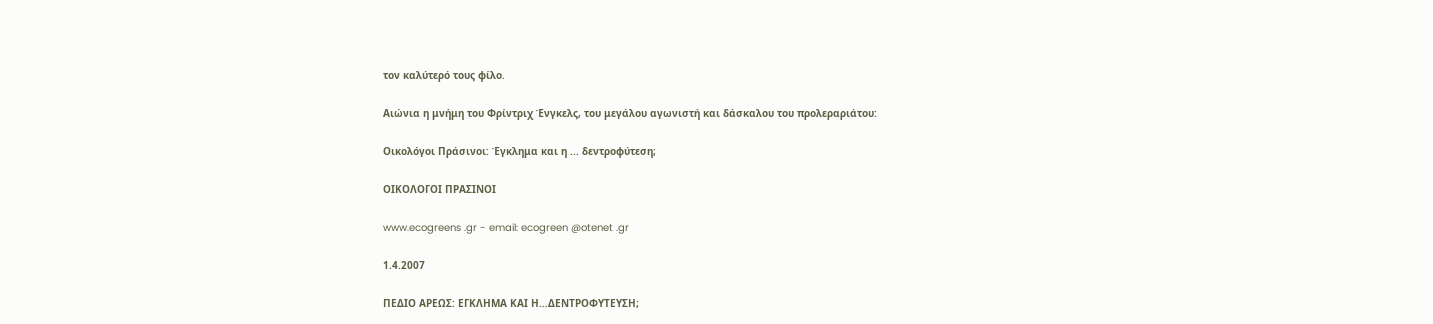τον καλύτερό τους φίλο.

Αιώνια η μνήμη του Φρίντριχ Ένγκελς, του μεγάλου αγωνιστή και δάσκαλου του προλεραριάτου:

Οικολόγοι Πράσινοι: Έγκλημα και η ... δεντροφύτεση;

ΟΙΚΟΛΟΓΟΙ ΠΡΑΣΙΝΟΙ

www.ecogreens .gr - email: ecogreen @otenet .gr

1.4.2007

ΠΕΔΙΟ ΑΡΕΩΣ: ΕΓΚΛΗΜΑ ΚΑΙ Η…ΔΕΝΤΡΟΦΥΤΕΥΣΗ;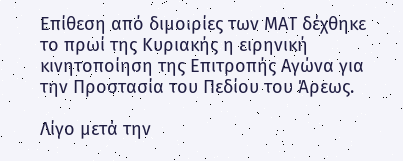Επίθεση από διμοιρίες των ΜΑΤ δέχθηκε το πρωί της Κυριακής η ειρηνική κινητοποίηση της Επιτροπής Αγώνα για την Προστασία του Πεδίου του Άρεως.

Λίγο μετά την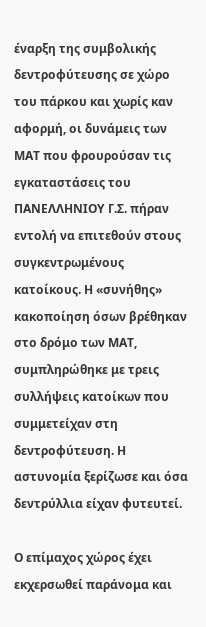έναρξη της συμβολικής δεντροφύτευσης σε χώρο του πάρκου και χωρίς καν αφορμή, οι δυνάμεις των ΜΑΤ που φρουρούσαν τις εγκαταστάσεις του ΠΑΝΕΛΛΗΝΙΟΥ Γ.Σ. πήραν εντολή να επιτεθούν στους συγκεντρωμένους κατοίκους. Η «συνήθης» κακοποίηση όσων βρέθηκαν στο δρόμο των ΜΑΤ, συμπληρώθηκε με τρεις συλλήψεις κατοίκων που συμμετείχαν στη δεντροφύτευση. Η αστυνομία ξερίζωσε και όσα δεντρύλλια είχαν φυτευτεί.

Ο επίμαχος χώρος έχει εκχερσωθεί παράνομα και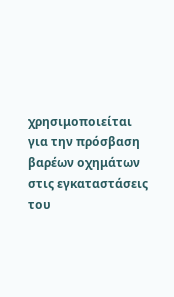χρησιμοποιείται για την πρόσβαση
βαρέων οχημάτων στις εγκαταστάσεις του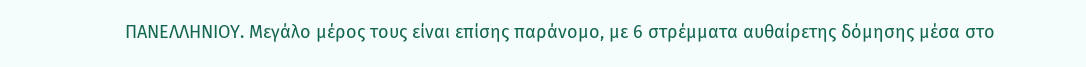ΠΑΝΕΛΛΗΝΙΟΥ. Μεγάλο μέρος τους είναι επίσης παράνομο, με 6 στρέμματα αυθαίρετης δόμησης μέσα στο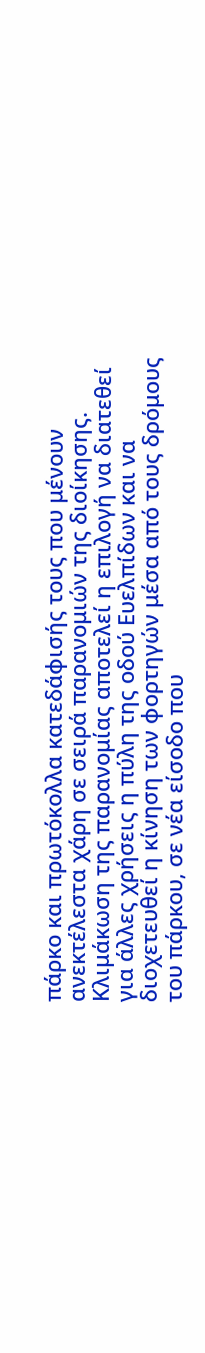πάρκο και πρωτόκολλα κατεδάφισής τους που μένουν ανεκτέλεστα χάρη σε σειρά παρανομιών της διοίκησης. Κλιμάκωση της παρανομίας αποτελεί η επιλογή να διατεθεί για άλλες χρήσεις η πύλη της οδού Ευελπίδων και να διοχετευθεί η κίνηση των φορτηγών μέσα από τους δρόμους του πάρκου, σε νέα είσοδο που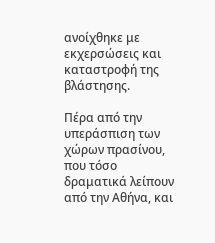ανοίχθηκε με εκχερσώσεις και καταστροφή της βλάστησης.

Πέρα από την υπεράσπιση των χώρων πρασίνου, που τόσο δραματικά λείπουν από την Αθήνα, και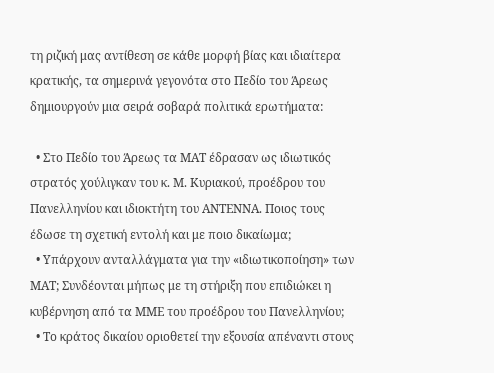τη ριζική μας αντίθεση σε κάθε μορφή βίας και ιδιαίτερα κρατικής, τα σημερινά γεγονότα στο Πεδίο του Άρεως δημιουργούν μια σειρά σοβαρά πολιτικά ερωτήματα:

  • Στο Πεδίο του Άρεως τα ΜΑΤ έδρασαν ως ιδιωτικός στρατός χούλιγκαν του κ. Μ. Κυριακού, προέδρου του Πανελληνίου και ιδιοκτήτη του ΑΝΤΕΝΝΑ. Ποιος τους έδωσε τη σχετική εντολή και με ποιο δικαίωμα;
  • Υπάρχουν ανταλλάγματα για την «ιδιωτικοποίηση» των ΜΑΤ; Συνδέονται μήπως με τη στήριξη που επιδιώκει η κυβέρνηση από τα ΜΜΕ του προέδρου του Πανελληνίου;
  • Το κράτος δικαίου οριοθετεί την εξουσία απέναντι στους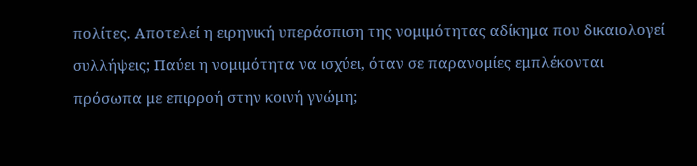πολίτες. Αποτελεί η ειρηνική υπεράσπιση της νομιμότητας αδίκημα που δικαιολογεί συλλήψεις; Παύει η νομιμότητα να ισχύει, όταν σε παρανομίες εμπλέκονται πρόσωπα με επιρροή στην κοινή γνώμη;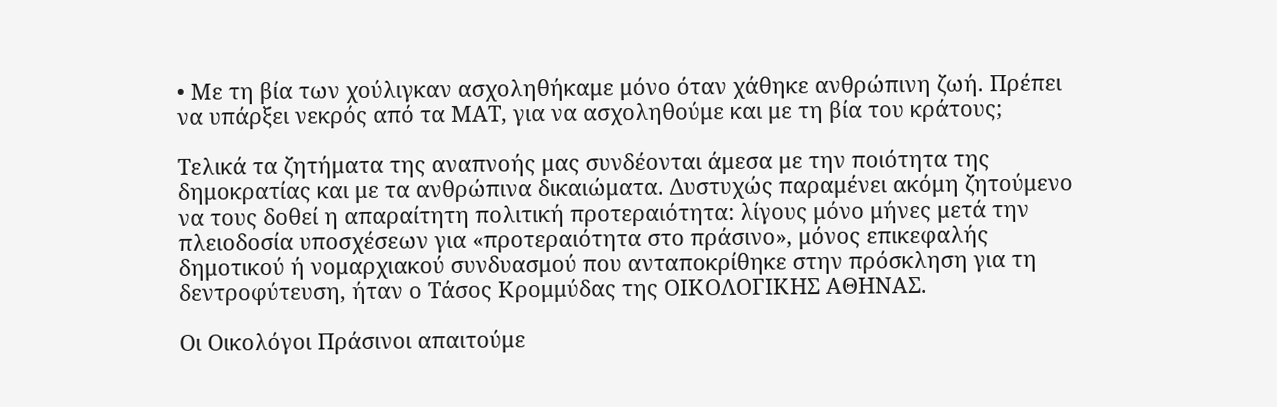• Με τη βία των χούλιγκαν ασχοληθήκαμε μόνο όταν χάθηκε ανθρώπινη ζωή. Πρέπει να υπάρξει νεκρός από τα ΜΑΤ, για να ασχοληθούμε και με τη βία του κράτους;

Τελικά τα ζητήματα της αναπνοής μας συνδέονται άμεσα με την ποιότητα της δημοκρατίας και με τα ανθρώπινα δικαιώματα. Δυστυχώς παραμένει ακόμη ζητούμενο να τους δοθεί η απαραίτητη πολιτική προτεραιότητα: λίγους μόνο μήνες μετά την πλειοδοσία υποσχέσεων για «προτεραιότητα στο πράσινο», μόνος επικεφαλής δημοτικού ή νομαρχιακού συνδυασμού που ανταποκρίθηκε στην πρόσκληση για τη δεντροφύτευση, ήταν ο Τάσος Κρομμύδας της ΟΙΚΟΛΟΓΙΚΗΣ ΑΘΗΝΑΣ.

Οι Οικολόγοι Πράσινοι απαιτούμε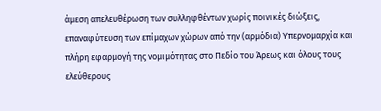άμεση απελευθέρωση των συλληφθέντων χωρίς ποινικές διώξεις, επαναφύτευση των επίμαχων χώρων από την (αρμόδια) Υπερνομαρχία και πλήρη εφαρμογή της νομιμότητας στο Πεδίο του Άρεως και όλους τους ελεύθερους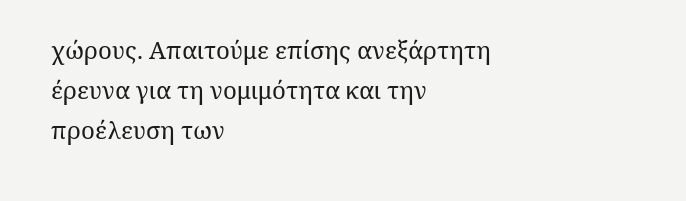χώρους. Απαιτούμε επίσης ανεξάρτητη έρευνα για τη νομιμότητα και την προέλευση των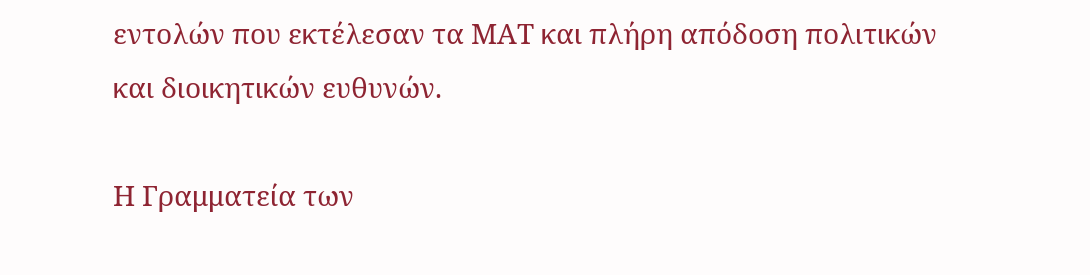εντολών που εκτέλεσαν τα ΜΑΤ και πλήρη απόδοση πολιτικών και διοικητικών ευθυνών.

Η Γραμματεία των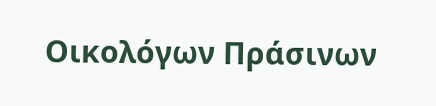Οικολόγων Πράσινων